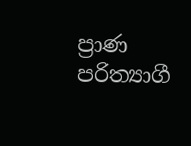ප්‍රාණ පරිත්‍යාගී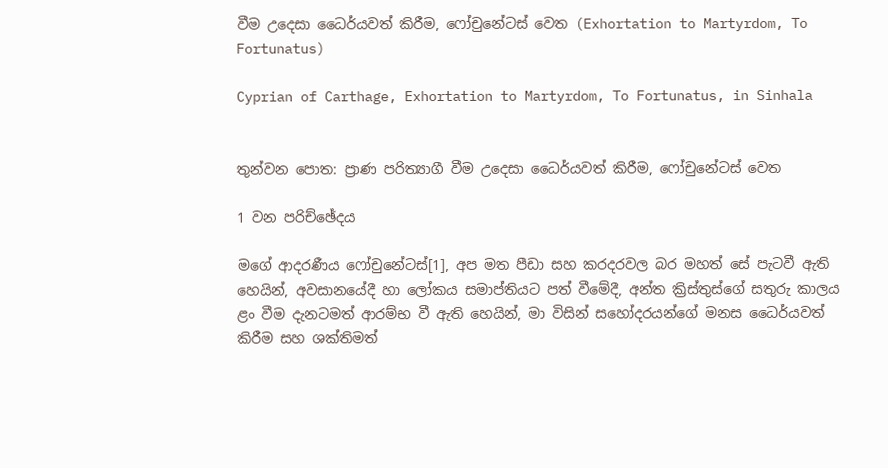වීම උදෙසා ධෛර්යවත් කිරීම, ෆෝචුනේටස් වෙත (Exhortation to Martyrdom, To Fortunatus)

Cyprian of Carthage, Exhortation to Martyrdom, To Fortunatus, in Sinhala


තුන්වන පොත: ප්‍රාණ පරිත්‍යාගී වීම උදෙසා ධෛර්යවත් කිරීම, ෆෝචුනේටස් වෙත

1 වන පරිච්ඡේදය

මගේ ආදරණීය ෆෝචුනේටස්[1], අප මත පීඩා සහ කරදරවල බර මහත් සේ පැටවී ඇති හෙයින්, අවසානයේදී හා ලෝකය සමාප්තියට පත් වීමේදී, අන්ත ක්‍රිස්තුස්ගේ සතුරු කාලය ළං වීම දැනටමත් ආරම්භ වී ඇති හෙයින්, මා විසින් සහෝදරයන්ගේ මනස ධෛර්යවත් කිරීම සහ ශක්තිමත්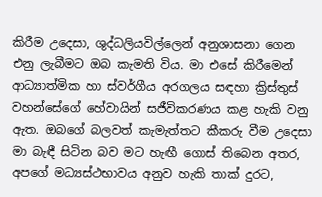කිරීම උදෙසා, ශුද්ධලියවිල්ලෙන් අනුශාසනා ගෙන එනු ලැබීමට ඔබ කැමති විය. මා එසේ කිරීමෙන් ආධ්‍යාත්මික හා ස්වර්ගීය අරගලය සඳහා ක්‍රිස්තුස් වහන්සේගේ හේවායින් සජීවිකරණය කළ හැකි වනු ඇත. ඔබගේ බලවත් කැමැත්තට කීකරු වීම උදෙසා මා බැඳී සිටින බව මට හැඟී ගොස් තිබෙන අතර, අපගේ මධ්‍යස්ථභාවය අනුව හැකි තාක් දුරට,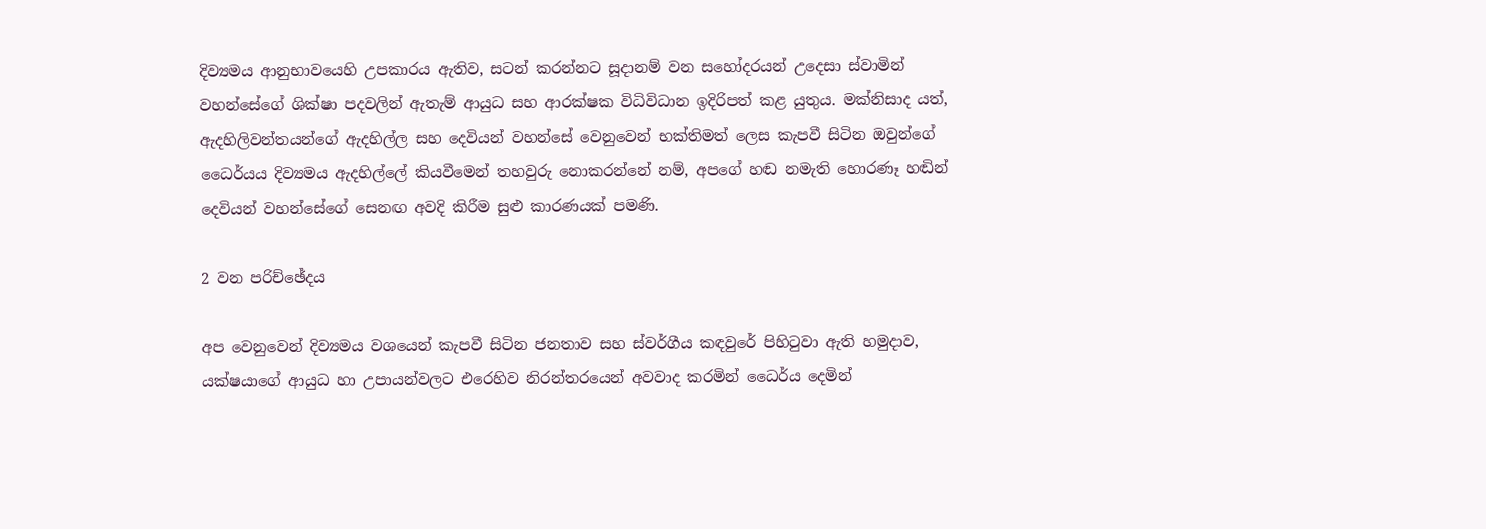දිව්‍යමය ආනුභාවයෙහි උපකාරය ඇතිව, සටන් කරන්නට සූදානම් වන සහෝදරයන් උදෙසා ස්වාමින් වහන්සේගේ ශික්ෂා පදවලින් ඇතැම් ආයුධ සහ ආරක්ෂක විධිවිධාන ඉදිරිපත් කළ යුතුය. මක්නිසාද යත්, ඇදහිලිවන්තයන්ගේ ඇදහිල්ල සහ දෙවියන් වහන්සේ වෙනුවෙන් භක්තිමත් ලෙස කැපවී සිටින ඔවුන්ගේ ධෛර්යය දිව්‍යමය ඇදහිල්ලේ කියවීමෙන් තහවුරු නොකරන්නේ නම්, අපගේ හඬ නමැති හොරණෑ හඬින් දෙවියන් වහන්සේගේ සෙනඟ අවදි කිරීම සුළු කාරණයක් පමණි.

2 වන පරිච්ඡේදය

අප වෙනුවෙන් දිව්‍යමය වශයෙන් කැපවී සිටින ජනතාව සහ ස්වර්ගීය කඳවුරේ පිහිටුවා ඇති හමුදාව, යක්ෂයාගේ ආයුධ හා උපායන්වලට එරෙහිව නිරන්තරයෙන් අවවාද කරමින් ධෛර්ය දෙමින්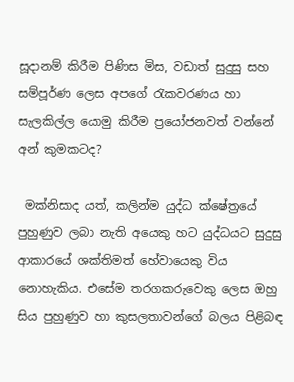සූදානම් කිරීම පිණිස මිස, වඩාත් සුදුසු සහ සම්පූර්ණ ලෙස අපගේ රැකවරණය හා සැලකිල්ල යොමු කිරීම ප්‍රයෝජනවත් වන්නේ අන් කුමකටද?

 මක්නිසාද යත්, කලින්ම යුද්ධ ක්ෂේත්‍රයේ පුහුණුව ලබා නැති අයෙකු හට යුද්ධයට සුදුසු ආකාරයේ ශක්තිමත් හේවායෙකු විය නොහැකිය. එසේම තරගකරුවෙකු ලෙස ඔහු සිය පුහුණුව හා කුසලතාවන්ගේ බලය පිළිබඳ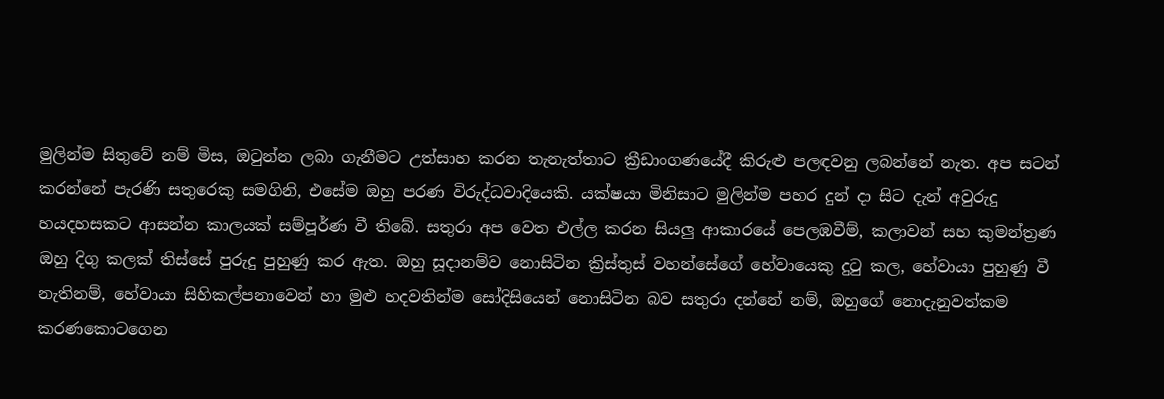මුලින්ම සිතුවේ නම් මිස, ඔටුන්න ලබා ගැනීමට උත්සාහ කරන තැනැත්තාට ක්‍රීඩාංගණයේදී කිරුළු පලඳවනු ලබන්නේ නැත. අප සටන් කරන්නේ පැරණි සතුරෙකු සමගිනි, එසේම ඔහු පරණ විරුද්ධවාදියෙකි. යක්ෂයා මිනිසාට මුලින්ම පහර දුන් දා සිට දැන් අවුරුදු හයදහසකට ආසන්න කාලයක් සම්පූර්ණ වී තිබේ. සතුරා අප වෙත එල්ල කරන සියලු ආකාරයේ පෙලඹවීම්, කලාවන් සහ කුමන්ත්‍රණ ඔහු දිගු කලක් තිස්සේ පුරුදු පුහුණු කර ඇත. ඔහු සූදානම්ව නොසිටින ක්‍රිස්තුස් වහන්සේගේ හේවායෙකු දුටු කල, හේවායා පුහුණු වී නැතිනම්, හේවායා සිහිකල්පනාවෙන් හා මුළු හදවතින්ම සෝදිසියෙන් නොසිටින බව සතුරා දන්නේ නම්, ඔහුගේ නොදැනුවත්කම කරණකොටගෙන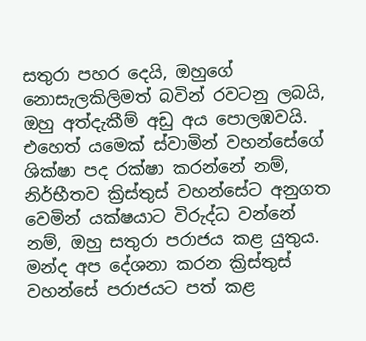සතුරා පහර දෙයි, ඔහුගේ නොසැලකිලිමත් බවින් රවටනු ලබයි, ඔහු අත්දැකීම් අඩු අය පොලඹවයි. එහෙත් යමෙක් ස්වාමින් වහන්සේගේ ශික්ෂා පද රක්ෂා කරන්නේ නම්, නිර්භීතව ක්‍රිස්තුස් වහන්සේට අනුගත වෙමින් යක්ෂයාට විරුද්ධ වන්නේ නම්, ඔහු සතුරා පරාජය කළ යුතුය. මන්ද අප දේශනා කරන ක්‍රිස්තුස් වහන්සේ පරාජයට පත් කළ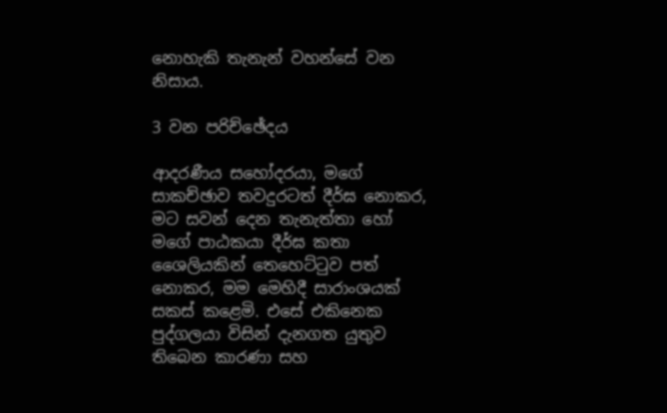නොහැකි තැනැන් වහන්සේ වන නිසාය.

3 වන පරිච්ඡේදය

ආදරණීය සහෝදරයා, මගේ සාකච්ඡාව තවදුරටත් දීර්ඝ නොකර, මට සවන් දෙන තැනැත්තා හෝ මගේ පාඨකයා දීර්ඝ කතා ශෛලියකින් තෙහෙට්ටුව පත් නොකර, මම මෙහිදී සාරාංශයක් සකස් කළෙමි. එසේ එකිනෙක පුද්ගලයා විසින් දැනගත යුතුව තිබෙන කාරණා සහ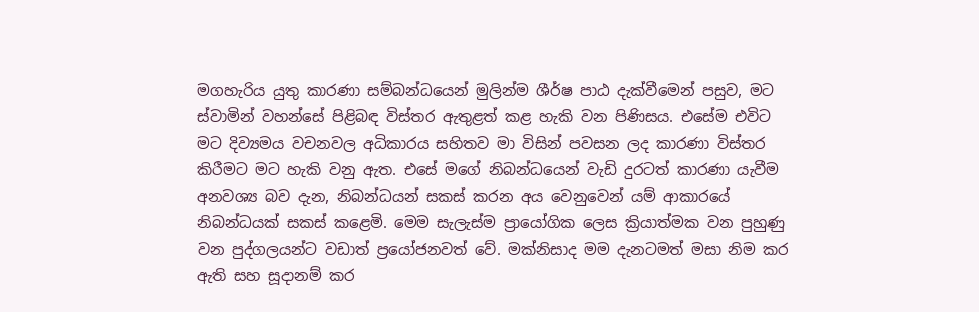මගහැරිය යුතු කාරණා සම්බන්ධයෙන් මුලින්ම ශීර්ෂ පාඨ දැක්වීමෙන් පසුව, මට ස්වාමින් වහන්සේ පිළිබඳ විස්තර ඇතුළත් කළ හැකි වන පිණිසය. එසේම එවිට මට දිව්‍යමය වචනවල අධිකාරය සහිතව මා විසින් පවසන ලද කාරණා විස්තර කිරීමට මට හැකි වනු ඇත. එසේ මගේ නිබන්ධයෙන් වැඩි දුරටත් කාරණා යැවීම අනවශ්‍ය බව දැන, නිබන්ධයන් සකස් කරන අය වෙනුවෙන් යම් ආකාරයේ නිබන්ධයක් සකස් කළෙමි. මෙම සැලැස්ම ප්‍රායෝගික ලෙස ක්‍රියාත්මක වන පුහුණු වන පුද්ගලයන්ට වඩාත් ප්‍රයෝජනවත් වේ. මක්නිසාද මම දැනටමත් මසා නිම කර ඇති සහ සූදානම් කර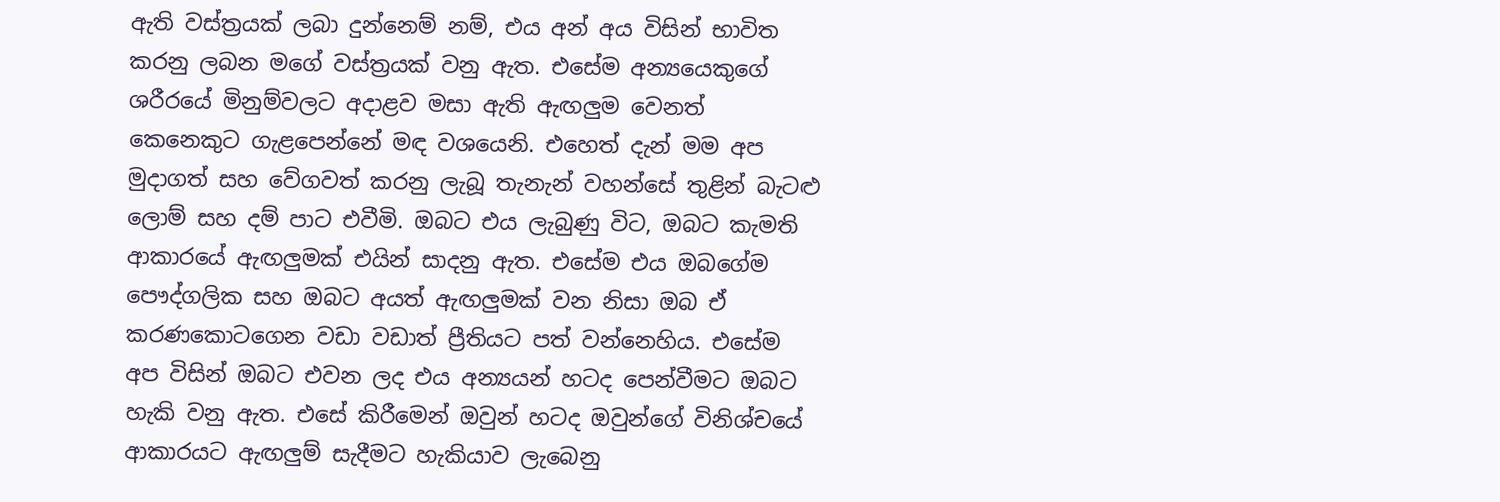ඇති වස්ත්‍රයක් ලබා දුන්නෙම් නම්, එය අන් අය විසින් භාවිත කරනු ලබන මගේ වස්ත්‍රයක් වනු ඇත. එසේම අන්‍යයෙකුගේ ශරීරයේ මිනුම්වලට අදාළව මසා ඇති ඇඟලුම වෙනත් කෙනෙකුට ගැළපෙන්නේ මඳ වශයෙනි. එහෙත් දැන් මම අප මුදාගත් සහ වේගවත් කරනු ලැබූ තැනැන් වහන්සේ තුළින් බැටළු ලොම් සහ දම් පාට එවීමි. ඔබට එය ලැබුණු විට, ඔබට කැමති ආකාරයේ ඇඟලුමක් එයින් සාදනු ඇත. එසේම එය ඔබගේම පෞද්ගලික සහ ඔබට අයත් ඇඟලුමක් වන නිසා ඔබ ඒ කරණකොටගෙන වඩා වඩාත් ප්‍රීතියට පත් වන්නෙහිය. එසේම අප විසින් ඔබට එවන ලද එය අන්‍යයන් හටද පෙන්වීමට ඔබට හැකි වනු ඇත. එසේ කිරීමෙන් ඔවුන් හටද ඔවුන්ගේ විනිශ්චයේ ආකාරයට ඇඟලුම් සැදීමට හැකියාව ලැබෙනු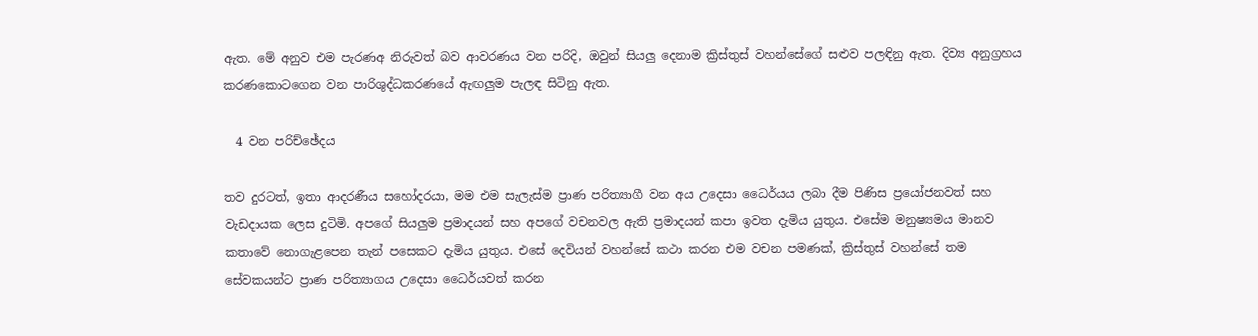ඇත. මේ අනුව එම පැරණඅ නිරුවත් බව ආවරණය වන පරිදි, ඔවුන් සියලු දෙනාම ක්‍රිස්තුස් වහන්සේගේ සළුව පලඳිනු ඇත. දිව්‍ය අනුග්‍රහය කරණකොටගෙන වන පාරිශුද්ධකරණයේ ඇඟලුම පැලඳ සිටිනු ඇත.

  4 වන පරිච්ඡේදය

තව දුරටත්, ඉතා ආදරණීය සහෝදරයා, මම එම සැලැස්ම ප්‍රාණ පරිත්‍යාගී වන අය උදෙසා ධෛර්යය ලබා දීම පිණිස ප්‍රයෝජනවත් සහ වැඩදායක ලෙස දුටිමි. අපගේ සියලුම ප්‍රමාදයන් සහ අපගේ වචනවල ඇති ප්‍රමාදයන් කපා ඉවත දැමිය යුතුය. එසේම මනුෂ්‍යමය මානව කතාවේ නොගැළපෙන තැන් පසෙකට දැමිය යුතුය. එසේ දෙවියන් වහන්සේ කථා කරන එම වචන පමණක්, ක්‍රිස්තුස් වහන්සේ තම සේවකයන්ට ප්‍රාණ පරිත්‍යාගය උදෙසා ධෛර්යවත් කරන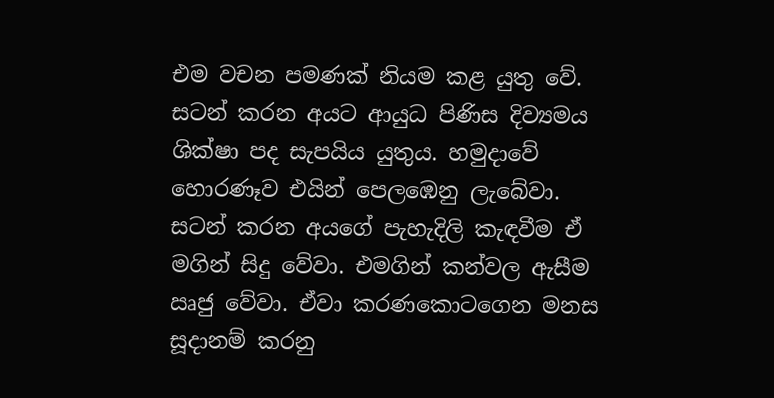එම වචන පමණක් නියම කළ යුතු වේ. සටන් කරන අයට ආයුධ පිණිස දිව්‍යමය ශික්ෂා පද සැපයිය යුතුය. හමුදාවේ හොරණෑව එයින් පෙලඹෙනු ලැබේවා. සටන් කරන අයගේ පැහැදිලි කැඳවීම ඒ මගින් සිදු වේවා. එමගින් කන්වල ඇසීම ඍජු වේවා. ඒවා කරණකොටගෙන මනස සූදානම් කරනු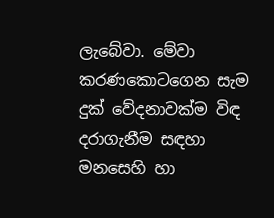ලැබේවා. මේවා කරණකොටගෙන සැම දුක් වේදනාවක්ම විඳ දරාගැනීම සඳහා මනසෙහි හා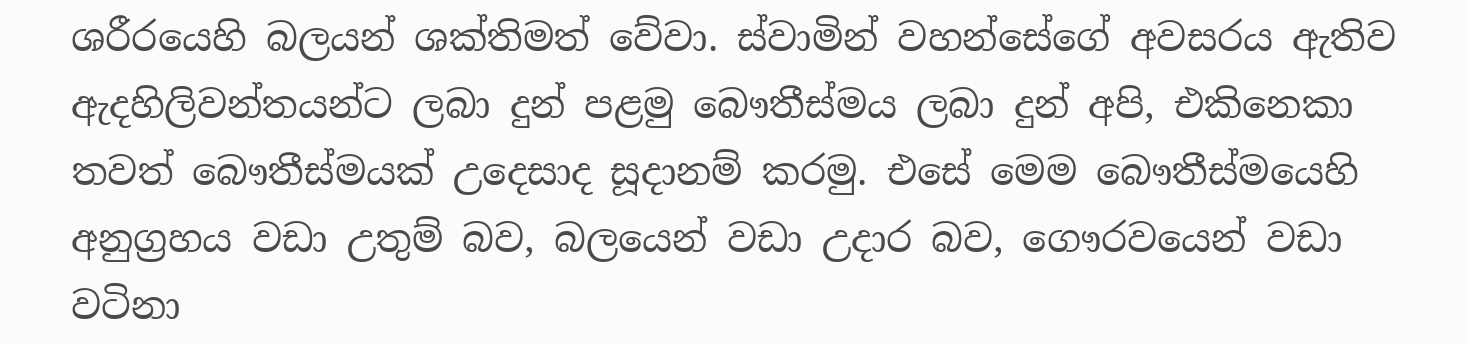ශරීරයෙහි බලයන් ශක්තිමත් වේවා. ස්වාමින් වහන්සේගේ අවසරය ඇතිව ඇදහිලිවන්තයන්ට ලබා දුන් පළමු බෞතීස්මය ලබා දුන් අපි, එකිනෙකා තවත් බෞතීස්මයක් උදෙසාද සූදානම් කරමු. එසේ මෙම බෞතීස්මයෙහි අනුග්‍රහය වඩා උතුම් බව, බලයෙන් වඩා උදාර බව, ගෞරවයෙන් වඩා වටිනා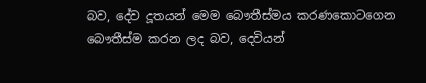බව, දේව දූතයන් මෙම බෞතීස්මය කරණකොටගෙන බෞතීස්ම කරන ලද බව, දෙවියන්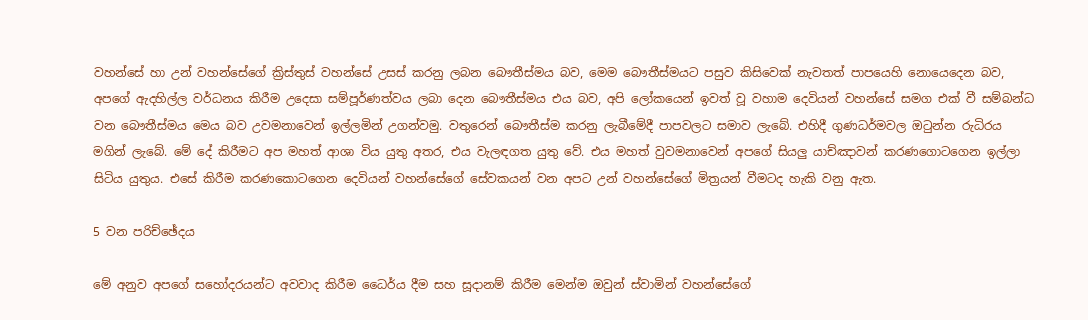වහන්සේ හා උන් වහන්සේගේ ක්‍රිස්තුස් වහන්සේ උසස් කරනු ලබන බෞතීස්මය බව, මෙම බෞතීස්මයට පසුව කිසිවෙක් නැවතත් පාපයෙහි නොයෙදෙන බව, අපගේ ඇදහිල්ල වර්ධනය කිරීම උදෙසා සම්පූර්ණත්වය ලබා දෙන බෞතීස්මය එය බව, අපි ලෝකයෙන් ඉවත් වූ වහාම දෙවියන් වහන්සේ සමග එක් වී සම්බන්ධ වන බෞතීස්මය මෙය බව උවමනාවෙන් ඉල්ලමින් උගන්වමු. වතුරෙන් බෞතීස්ම කරනු ලැබීමේදී පාපවලට සමාව ලැබේ. එහිදී ගුණධර්මවල ඔටුන්න රුධිරය මගින් ලැබේ. මේ දේ කිරීමට අප මහත් ආශා විය යුතු අතර, එය වැලඳගත යුතු වේ. එය මහත් වුවමනාවෙන් අපගේ සියලු යාච්ඤාවන් කරණගොටගෙන ඉල්ලා සිටිය යුතුය. එසේ කිරීම කරණකොටගෙන දෙවියන් වහන්සේගේ සේවකයන් වන අපට උන් වහන්සේගේ මිත්‍රයන් වීමටද හැකි වනු ඇත.

5 වන පරිච්ඡේදය

මේ අනුව අපගේ සහෝදරයන්ට අවවාද කිරීම ධෛර්ය දීම සහ සූදානම් කිරීම මෙන්ම ඔවුන් ස්වාමින් වහන්සේගේ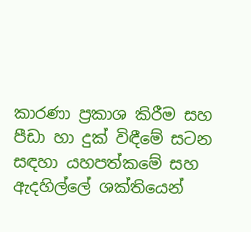කාරණා ප්‍රකාශ කිරීම සහ පීඩා හා දුක් විඳීමේ සටන සඳහා යහපත්කමේ සහ ඇදහිල්ලේ ශක්තියෙන්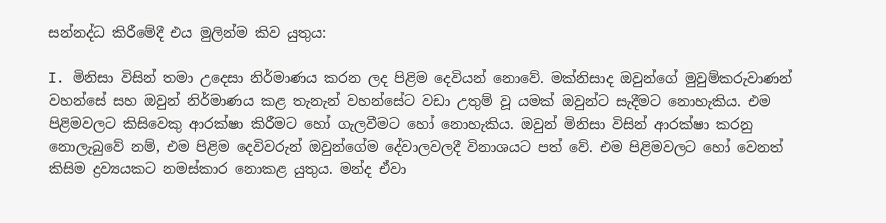සන්නද්ධ කිරීමේදී එය මුලින්ම කිව යුතුය:

I. මිනිසා විසින් තමා උදෙසා නිර්මාණය කරන ලද පිළිම දෙවියන් නොවේ. මක්නිසාද ඔවුන්ගේ මුවුම්කරුවාණන් වහන්සේ සහ ඔවුන් නිර්මාණය කළ තැනැන් වහන්සේට වඩා උතුම් වූ යමක් ඔවුන්ට සැදීමට නොහැකිය. එම පිළිමවලට කිසිවෙකු ආරක්ෂා කිරීමට හෝ ගැලවීමට හෝ නොහැකිය. ඔවුන් මිනිසා විසින් ආරක්ෂා කරනු නොලැබුවේ නම්, එම පිළිම දෙවිවරුන් ඔවුන්ගේම දේවාලවලදී විනාශයට පත් වේ. එම පිළිමවලට හෝ වෙනත් කිසිම ද්‍රව්‍යයකට නමස්කාර නොකළ යුතුය. මන්ද ඒවා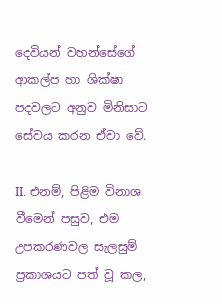දෙවියන් වහන්සේගේ ආකල්ප හා ශික්ෂා පදවලට අනුව මිනිසාට සේවය කරන ඒවා වේ.

II. එනම්, පිළිම විනාශ වීමෙන් පසුව, එම උපකරණවල සැලසුම් ප්‍රකාශයට පත් වූ කල,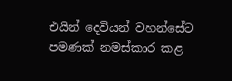එයින් දෙවියන් වහන්සේට පමණක් නමස්කාර කළ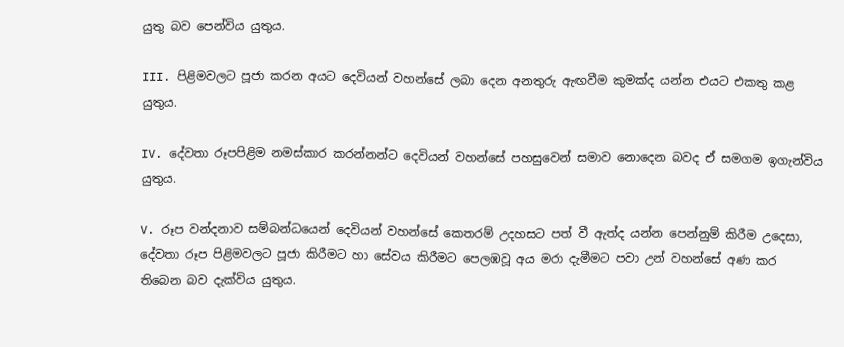යුතු බව පෙන්විය යුතුය.

III. පිළිමවලට පූජා කරන අයට දෙවියන් වහන්සේ ලබා දෙන අනතුරු ඇඟවීම කුමක්ද යන්න එයට එකතු කළ යුතුය.

IV. දේවතා රූපපිළිම නමස්කාර කරන්නන්ට දෙවියන් වහන්සේ පහසුවෙන් සමාව නොදෙන බවද ඒ සමගම ඉගැන්විය යුතුය.

V. රූප වන්දනාව සම්බන්ධයෙන් දෙවියන් වහන්සේ කෙතරම් උදහසට පත් වී ඇත්ද යන්න පෙන්නුම් කිරීම උදෙසා, දේවතා රූප පිළිමවලට පූජා කිරීමට හා සේවය කිරීමට පෙලඹවූ අය මරා දැමීමට පවා උන් වහන්සේ අණ කර තිබෙන බව දැක්විය යුතුය.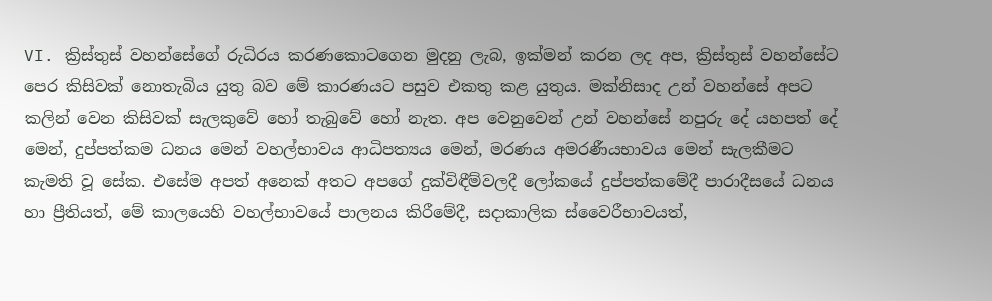VI. ක්‍රිස්තුස් වහන්සේගේ රුධිරය කරණකොටගෙන මුදනු ලැබ, ඉක්මන් කරන ලද අප, ක්‍රිස්තුස් වහන්සේට පෙර කිසිවක් නොතැබිය යුතු බව මේ කාරණයට පසුව එකතු කළ යුතුය. මක්නිසාද උන් වහන්සේ අපට කලින් වෙන කිසිවක් සැලකුවේ හෝ තැබුවේ හෝ නැත. අප වෙනුවෙන් උන් වහන්සේ නපුරු දේ යහපත් දේ මෙන්, දුප්පත්කම ධනය මෙන් වහල්භාවය ආධිපත්‍යය මෙන්, මරණය අමරණීයභාවය මෙන් සැලකීමට කැමති වූ සේක. එසේම අපත් අනෙක් අතට අපගේ දුක්විඳීම්වලදී ලෝකයේ දුප්පත්කමේදී පාරාදීසයේ ධනය හා ප්‍රීතියත්, මේ කාලයෙහි වහල්භාවයේ පාලනය කිරීමේදී, සදාකාලික ස්වෛරීභාවයත්,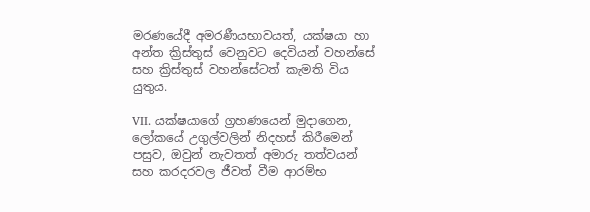මරණයේදී අමරණීයභාවයත්, යක්ෂයා හා අන්ත ක්‍රිස්තුස් වෙනුවට දෙවියන් වහන්සේ සහ ක්‍රිස්තුස් වහන්සේටත් කැමති විය යුතුය.

VII. යක්ෂයාගේ ග්‍රහණයෙන් මුදාගෙන, ලෝකයේ උගුල්වලින් නිදහස් කිරීමෙන් පසුව, ඔවුන් නැවතත් අමාරු තත්වයන් සහ කරදරවල ජීවත් වීම ආරම්භ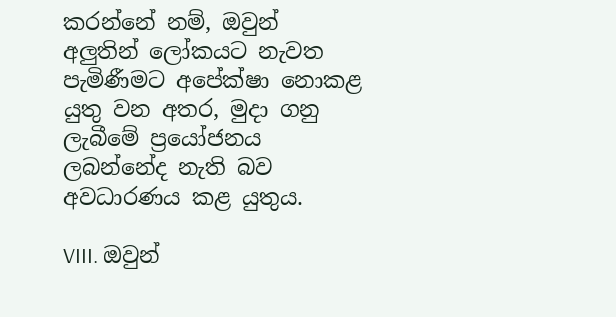කරන්නේ නම්, ඔවුන් අලුතින් ලෝකයට නැවත පැමිණීමට අපේක්ෂා නොකළ යුතු වන අතර, මුදා ගනු ලැබීමේ ප්‍රයෝජනය ලබන්නේද නැති බව අවධාරණය කළ යුතුය.

VIII. ඔවුන්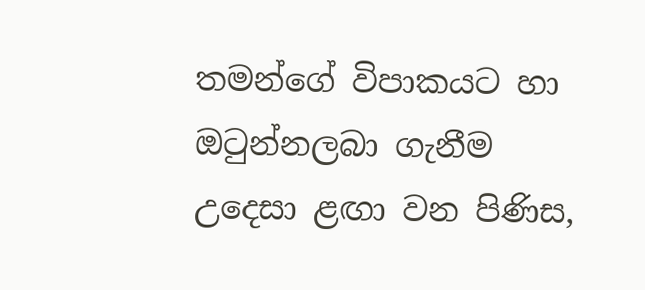තමන්ගේ විපාකයට හා ඔටුන්නලබා ගැනීම උදෙසා ළඟා වන පිණිස,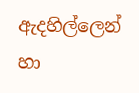ඇදහිල්ලෙන් හා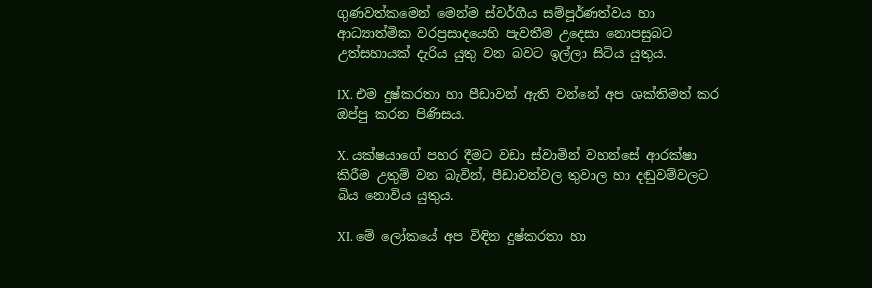ගුණවත්කමෙන් මෙන්ම ස්වර්ගීය සම්පූර්ණත්වය හා ආධ්‍යාත්මික වරප්‍රසාදයෙහි පැවතීම උදෙසා නොපසුබට උත්සහායක් දැරිය යුතු වන බවට ඉල්ලා සිටිය යුතුය.

IX. එම දුෂ්කරතා හා පීඩාවන් ඇති වන්නේ අප ශක්තිමත් කර ඔප්පු කරන පිණිසය.

X. යක්ෂයාගේ පහර දීමට වඩා ස්වාමින් වහන්සේ ආරක්ෂා කිරීම උතුම් වන බැවින්, පීඩාවන්වල තුවාල හා දඬුවම්වලට බිය නොවිය යුතුය.

XI. මේ ලෝකයේ අප විඳින දුෂ්කරතා හා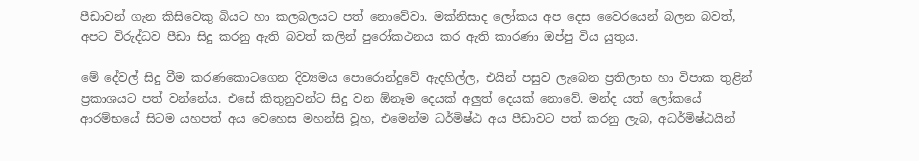පීඩාවන් ගැන කිසිවෙකු බියට හා කලබලයට පත් නොවේවා. මක්නිසාද ලෝකය අප දෙස වෛරයෙන් බලන බවත්, අපට විරුද්ධව පීඩා සිදු කරනු ඇති බවත් කලින් පුරෝකථනය කර ඇති කාරණා ඔප්පු විය යුතුය.

මේ දේවල් සිදු වීම කරණකොටගෙන දිව්‍යමය පොරොන්දුවේ ඇදහිල්ල, එයින් පසුව ලැබෙන ප්‍රතිලාභ හා විපාක තුළින් ප්‍රකාශයට පත් වන්නේය. එසේ කිතුනුවන්ට සිදු වන ඕනෑම දෙයක් අලුත් දෙයක් නොවේ. මන්ද යත් ලෝකයේ ආරම්භයේ සිටම යහපත් අය වෙහෙස මහන්සි වූහ, එමෙන්ම ධර්මිෂ්ඨ අය පීඩාවට පත් කරනු ලැබ, අධර්මිෂ්ඨයින්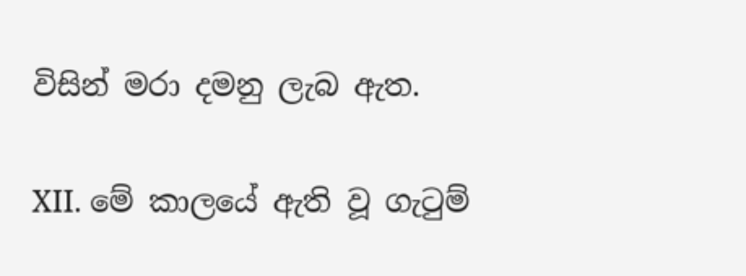විසින් මරා දමනු ලැබ ඇත.

XII. මේ කාලයේ ඇති වූ ගැටුම්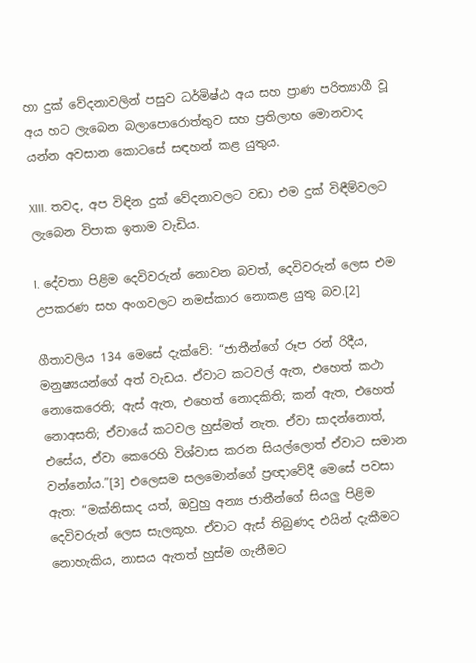හා දුක් වේදනාවලින් පසුව ධර්මිෂ්ඨ අය සහ ප්‍රාණ පරිත්‍යාගී වූ අය හට ලැබෙන බලාපොරොත්තුව සහ ප්‍රතිලාභ මොනවාද යන්න අවසාන කොටසේ සඳහන් කළ යුතුය.

XIII. තවද, අප විඳින දුක් වේදනාවලට වඩා එම දුක් විඳීම්වලට ලැබෙන විපාක ඉතාම වැඩිය.

I. දේවතා පිළිම දෙවිවරුන් නොවන බවත්, දෙවිවරුන් ලෙස එම උපකරණ සහ අංගවලට නමස්කාර නොකළ යුතු බව.[2]

ගීතාවලිය 134 මෙසේ දැක්වේ: “ජාතීන්ගේ රූප රන් රිදීය, මනුෂ්‍යයන්ගේ අත් වැඩය. ඒවාට කටවල් ඇත, එහෙත් කථා නොකෙරෙති; ඇස් ඇත, එහෙත් නොදකිති; කන් ඇත, එහෙත් නොඅසති; ඒවායේ කටවල හුස්මත් නැත. ඒවා සාදන්නොත්, එසේය, ඒවා කෙරෙහි විශ්වාස කරන සියල්ලොත් ඒවාට සමාන වන්නෝය.”[3] එලෙසම සලමොන්ගේ ප්‍රඥාවේදී මෙසේ පවසා ඇත: “මක්නිසාද යත්, ඔවුහු අන්‍ය ජාතීන්ගේ සියලු පිළිම දෙවිවරුන් ලෙස සැලකූහ. ඒවාට ඇස් තිබුණද එයින් දැකීමට නොහැකිය, නාසය ඇතත් හුස්ම ගැනීමට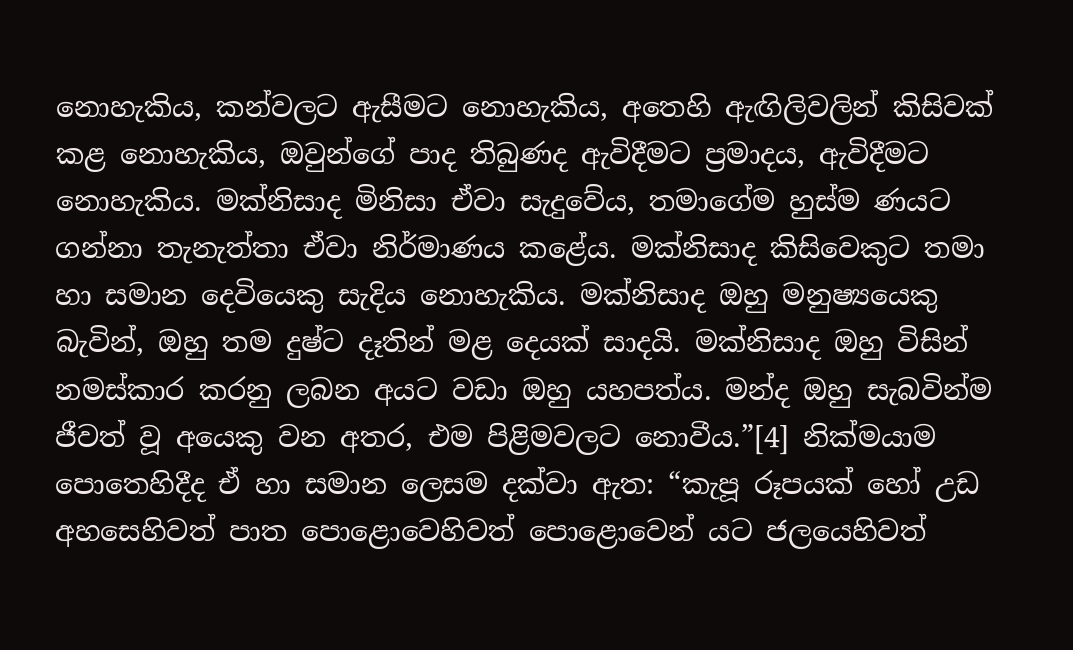නොහැකිය, කන්වලට ඇසීමට නොහැකිය, අතෙහි ඇඟිලිවලින් කිසිවක් කළ නොහැකිය, ඔවුන්ගේ පාද තිබුණද ඇවිදීමට ප්‍රමාදය, ඇවිදීමට නොහැකිය. මක්නිසාද මිනිසා ඒවා සැදුවේය, තමාගේම හුස්ම ණයට ගන්නා තැනැත්තා ඒවා නිර්මාණය කළේය. මක්නිසාද කිසිවෙකුට තමා හා සමාන දෙවියෙකු සැදිය නොහැකිය. මක්නිසාද ඔහු මනුෂ්‍යයෙකු බැවින්, ඔහු තම දුෂ්ට දෑතින් මළ දෙයක් සාදයි. මක්නිසාද ඔහු විසින් නමස්කාර කරනු ලබන අයට වඩා ඔහු යහපත්ය. මන්ද ඔහු සැබවින්ම ජීවත් වූ අයෙකු වන අතර, එම පිළිමවලට නොවීය.”[4] නික්මයාම පොතෙහිදීද ඒ හා සමාන ලෙසම දක්වා ඇත: “කැපූ රූපයක් හෝ උඩ අහසෙහිවත් පාත පොළොවෙහිවත් පොළොවෙන් යට ජලයෙහිවත්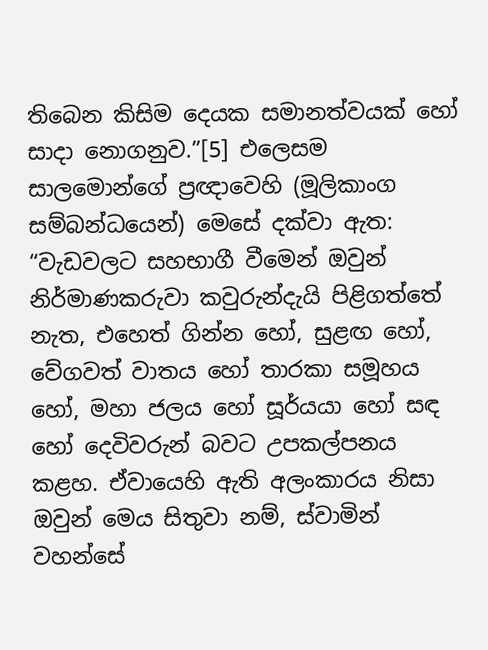තිබෙන කිසිම දෙයක සමානත්වයක් හෝ සාදා නොගනුව.”[5] එලෙසම සාලමොන්ගේ ප්‍රඥාවෙහි (මූලිකාංග සම්බන්ධයෙන්) මෙසේ දක්වා ඇත: “වැඩවලට සහභාගී වීමෙන් ඔවුන් නිර්මාණකරුවා කවුරුන්දැයි පිළිගත්තේ නැත, එහෙත් ගින්න හෝ, සුළඟ හෝ, වේගවත් වාතය හෝ තාරකා සමූහය හෝ, මහා ජලය හෝ සූර්යයා හෝ සඳ හෝ දෙවිවරුන් බවට උපකල්පනය කළහ. ඒවායෙහි ඇති අලංකාරය නිසා ඔවුන් මෙය සිතුවා නම්, ස්වාමින් වහන්සේ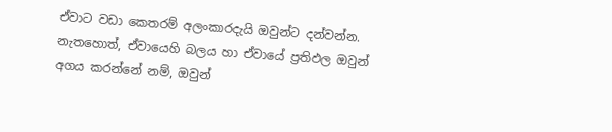ඒවාට වඩා කෙතරම් අලංකාරදැයි ඔවුන්ට දන්වන්න. නැතහොත්, ඒවායෙහි බලය හා ඒවායේ ප්‍රතිඵල ඔවුන් අගය කරන්නේ නම්, ඔවුන්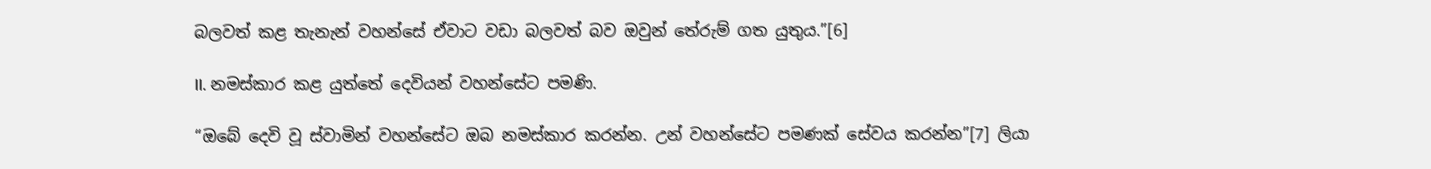බලවත් කළ තැනැන් වහන්සේ ඒවාට වඩා බලවත් බව ඔවුන් තේරුම් ගත යුතුය.”[6]

II. නමස්කාර කළ යුත්තේ දෙවියන් වහන්සේට පමණි.

“ඔබේ දෙවි වූ ස්වාමින් වහන්සේට ඔබ නමස්කාර කරන්න. උන් වහන්සේට පමණක් සේවය කරන්න”[7] ලියා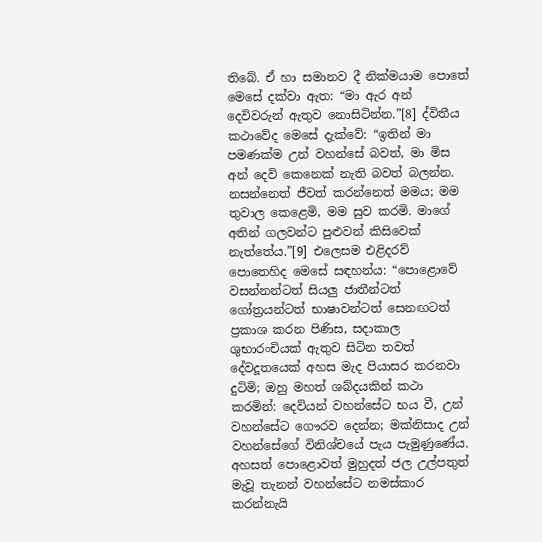තිබේ. ඒ හා සමානව දී නික්මයාම පොතේ මෙසේ දක්වා ඇත: “මා ඇර අන් දෙවිවරුන් ඇතුව නොසිටින්න.”[8] ද්විතීය කථාවේද මෙසේ දැක්වේ: “ඉතින් මා පමණක්ම උන් වහන්සේ බවත්, මා මිස අන් දෙවි කෙනෙක් නැති බවත් බලන්න. නසන්නෙත් ජීවත් කරන්නෙත් මමය; මම තුවාල කෙළෙමි, මම සුව කරමි. මාගේ අතින් ගලවන්ට පුළුවන් කිසිවෙක් නැත්තේය.”[9] එලෙසම එළිදරව් පොතෙහිද මෙසේ සඳහන්ය: “පොළොවේ වසන්නන්ටත් සියලු ජාතීන්ටත් ගෝත්‍රයන්ටත් භාෂාවන්ටත් සෙනඟටත් ප්‍රකාශ කරන පිණිස, සදාකාල ශුභාරංචියක් ඇතුව සිටින තවත් දේවදූතයෙක් අහස මැද පියාසර කරනවා දුටිමි; ඔහු මහත් ශබ්දයකින් කථා කරමින්: දෙවියන් වහන්සේට භය වී, උන් වහන්සේට ගෞරව දෙන්න; මක්නිසාද උන් වහන්සේගේ විනිශ්චයේ පැය පැමුණුණේය. අහසත් පොළොවත් මුහුදත් ජල උල්පතුත් මැවූ තැනන් වහන්සේට නමස්කාර කරන්නැයි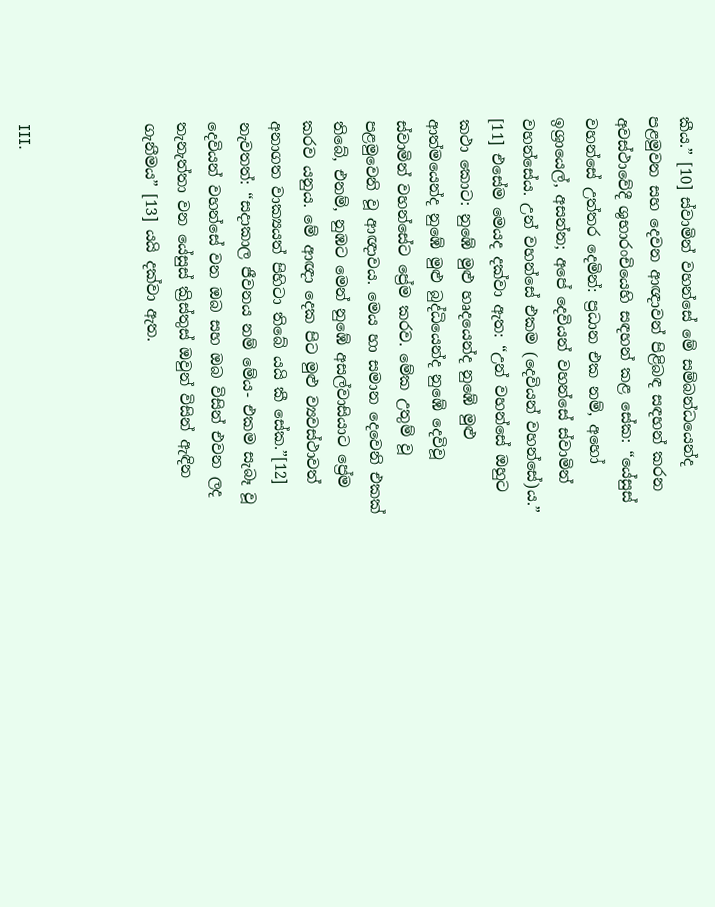කීය.” [10] ස්වාමින් වහන්සේ මේ සම්බන්ධයෙන්ද පළමුවන සහ දෙවන ආඥාවන් පිළිබඳ සඳහන් කරන අවස්ථාවේදී ශුභාරංචියෙහි සඳහන් කළ සේක: “යේසුස් වහන්සේ උත්තර දෙමින්: ප්‍රධාන එක නම්, අහෝ ඉශ්‍රායෙල්, අසන්න; අපේ දෙවියන් වහන්සේ ස්වාමින් වහන්සේය. උන් වහන්සේ එකම (දෙවියන් වහන්සේ)ය.” [11] එසේම මෙයද දක්වා ඇත: “උන් වහන්සේ ඔහුට කථා කොට: නුඹේ මුළු හෘදයෙන්ද නුඹේ මුළු ආත්මයෙන්ද නුඹේ මුළු බුද්ධියෙන්ද නුඹේ දෙවිවූ ස්වාමින් වහන්සේට ප්‍රේම කරව. මේක උතුම් වූ පළමුවෙනි වූ ආඥාවය. මෙය හා සමාන දෙවෙනි එකක් තිබේ, එනම්, නුඹට මෙන් නුඹේ අසල්වාසියාට ප්‍රේම කරව යනුය. මේ ආඥා දෙක පිට මුළු ව්‍යවස්ථාවත් අනාගත වාක්‍යයත් පිහිටා තිබේ යයි කී සේක.”[12] නැවතත්: “සදාකාල ජීවනය නම් මේය- එකම සැබෑ වූ දෙවියන් වහන්සේ වන ඔබ සහ ඔබ විසින් එවන ලද තැනැත්තා වන යේසුස් ක්‍රිස්තුස් ඔවුන් විසින් ඇඳින ගැනීමය” [13] යයි දක්වා ඇත.



III.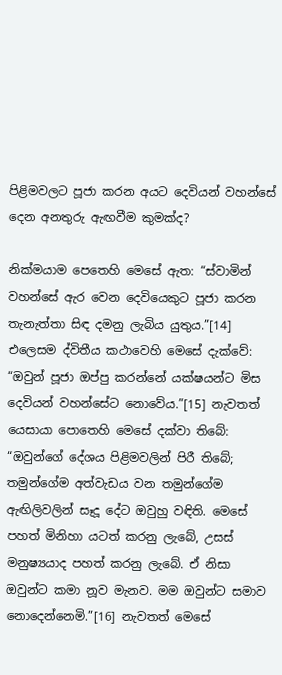පිළිමවලට පූජා කරන අයට දෙවියන් වහන්සේ දෙන අනතුරු ඇඟවීම කුමක්ද?

නික්මයාම පෙතෙහි මෙසේ ඇත: “ස්වාමින් වහන්සේ ඇර වෙන දෙවියෙකුට පූජා කරන තැනැත්තා සිඳ දමනු ලැබිය යුතුය.”[14] එලෙසම ද්විතීය කථාවෙහි මෙසේ දැක්වේ: “ඔවුන් පූජා ඔප්පු කරන්නේ යක්ෂයන්ට මිස දෙවියන් වහන්සේට නොවේය.”[15] නැවතත් යෙසායා පොතෙහි මෙසේ දක්වා තිබේ: “ඔවුන්ගේ දේශය පිළිමවලින් පිරී තිබේ; තමුන්ගේම අත්වැඩය වන තමුන්ගේම ඇඟිලිවලින් සෑදූ දේට ඔවුහු වඳිති. මෙසේ පහත් මිනිහා යටත් කරනු ලැබේ, උසස් මනුෂ්‍යයාද පහත් කරනු ලැබේ. ඒ නිසා ඔවුන්ට කමා නූව මැනව. මම ඔවුන්ට සමාව නොදෙන්නෙමි.”[16] නැවතත් මෙසේ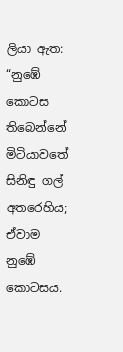ලියා ඇත: “නුඹේ කොටස තිබෙන්නේ මිටියාවතේ සිනිඳු ගල් අතරෙහිය; ඒවාම නුඹේ කොටසය.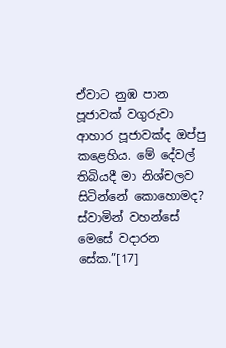ඒවාට නුඹ පාන පූජාවක් වගුරුවා ආහාර පූජාවක්ද ඔප්පු කළෙහිය. මේ දේවල් තිබියදී මා නිශ්චලව සිටින්නේ කොහොමද? ස්වාමින් වහන්සේ මෙසේ වදාරන සේක.”[17]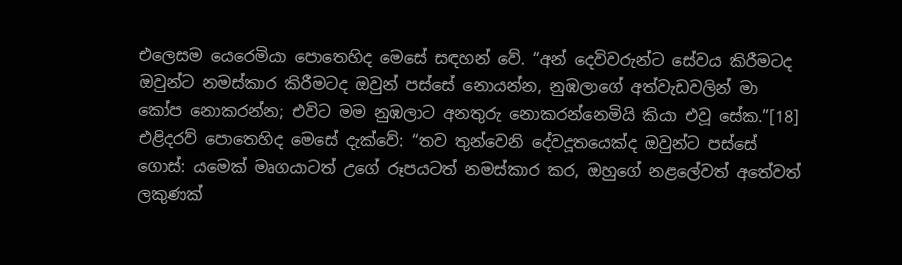එලෙසම යෙරෙමියා පොතෙහිද මෙසේ සඳහන් වේ. “අන් දෙවිවරුන්ට සේවය කිරීමටද ඔවුන්ට නමස්කාර කිරීමටද ඔවුන් පස්සේ නොයන්න, නුඹලාගේ අත්වැඩවලින් මා කෝප නොකරන්න; එවිට මම නුඹලාට අනතුරු නොකරන්නෙමියි කියා එවූ සේක.”[18] එළිදරව් පොතෙහිද මෙසේ දැක්වේ: “තව තුන්වෙනි දේවදූතයෙක්ද ඔවුන්ට පස්සේ ගොස්: යමෙක් මෘගයාටත් උගේ රූපයටත් නමස්කාර කර, ඔහුගේ නළලේවත් අතේවත් ලකුණක්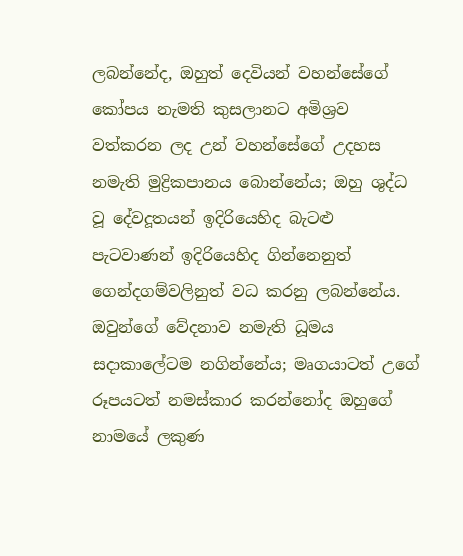ලබන්නේද, ඔහුත් දෙවියන් වහන්සේගේ කෝපය නැමති කුසලානට අමිශ්‍රව වත්කරන ලද උන් වහන්සේගේ උදහස නමැති මුද්‍රිකපානය බොන්නේය; ඔහු ශුද්ධ වූ දේවදූතයන් ඉදිරියෙහිද බැටළු පැටවාණන් ඉදිරියෙහිද ගින්නෙනුත් ගෙන්දගම්වලිනුත් වධ කරනු ලබන්නේය. ඔවුන්ගේ වේදනාව නමැති ධූමය සදාකාලේටම නගින්නේය; මෘගයාටත් උගේ රූපයටත් නමස්කාර කරන්නෝද ඔහුගේ නාමයේ ලකුණ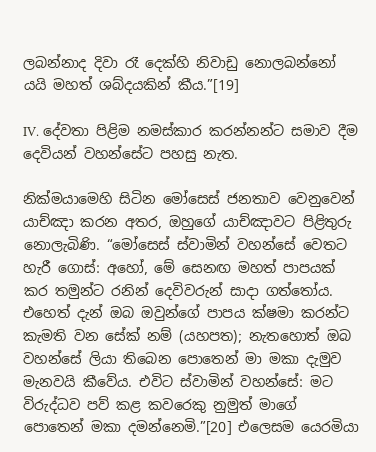ලබන්නාද දිවා රෑ දෙක්හි නිවාඩු නොලබන්නෝ යයි මහත් ශබ්දයකින් කීය.”[19]

IV. දේවතා පිළිම නමස්කාර කරන්නන්ට සමාව දීම දෙවියන් වහන්සේට පහසු නැත.

නික්මයාමෙහි සිටින මෝසෙස් ජනතාව වෙනුවෙන් යාච්ඤා කරන අතර, ඔහුගේ යාච්ඤාවට පිළිතුරු නොලැබිණි. “මෝසෙස් ස්වාමින් වහන්සේ වෙතට හැරී ගොස්: අහෝ, මේ සෙනඟ මහත් පාපයක් කර තමුන්ට රනින් දෙවිවරුන් සාදා ගත්තෝය. එහෙත් දැන් ඔබ ඔවුන්ගේ පාපය ක්ෂමා කරන්ට කැමති වන සේක් නම් (යහපත); නැතහොත් ඔබ වහන්සේ ලියා තිබෙන පොතෙන් මා මකා දැමුව මැනවයි කීවේය. එවිට ස්වාමින් වහන්සේ: මට විරුද්ධව පව් කළ කවරෙකු නුමුත් මාගේ පොතෙන් මකා දමන්නෙමි.”[20] එලෙසම යෙරමියා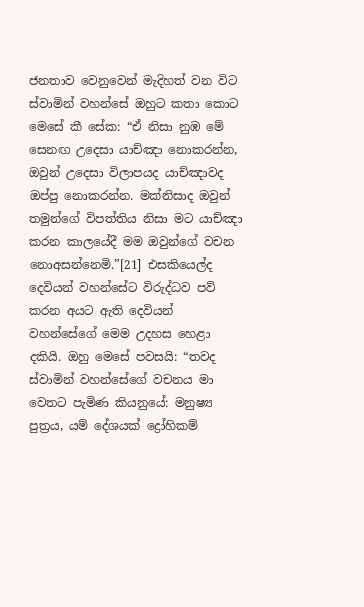ජනතාව වෙනුවෙන් මැදිහත් වන විට ස්වාමින් වහන්සේ ඔහුට කතා කොට මෙසේ කී සේක: “ඒ නිසා නුඹ මේ සෙනඟ උදෙසා යාච්ඤා නොකරන්න, ඔවුන් උදෙසා විලාපයද යාච්ඤාවද ඔප්පු නොකරන්න. මක්නිසාද ඔවුන් තමුන්ගේ විපත්තිය නිසා මට යාච්ඤා කරන කාලයේදී මම ඔවුන්ගේ වචන නොඅසන්නෙමි.”[21] එසකියෙල්ද දෙවියන් වහන්සේට විරුද්ධව පව් කරන අයට ඇති දෙවියන් වහන්සේගේ මෙම උදහස හෙළා දකියි. ඔහු මෙසේ පවසයි: “තවද ස්වාමින් වහන්සේගේ වචනය මා වෙතට පැමිණ කියනුයේ: මනුෂ්‍ය පුත්‍රය, යම් දේශයක් ද්‍රෝහිකම්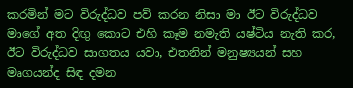කරමින් මට විරුද්ධව පව් කරන නිසා මා ඊට විරුද්ධව මාගේ අත දිඟු‍ කොට එහි කෑම නමැති යෂ්ටිය නැති කර, ඊට විරුද්ධව සාගතය යවා, එතනින් මනුෂ්‍යයන් සහ මෘගයන්ද සිඳ දමන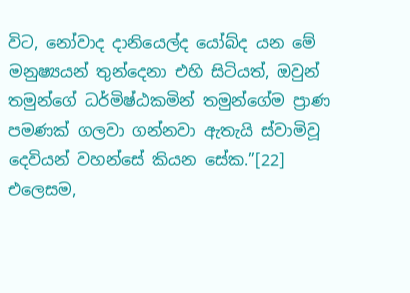විට, නෝවාද දානියෙල්ද යෝබ්ද යන මේ මනුෂ්‍යයන් තුන්දෙනා එහි සිටියත්, ඔවුන් තමුන්ගේ ධර්මිෂ්ඨකමින් තමුන්ගේම ප්‍රාණ පමණක් ගලවා ගන්නවා ඇතැයි ස්වාමිවූ දෙවියන් වහන්සේ කියන සේක.”[22] එලෙසම,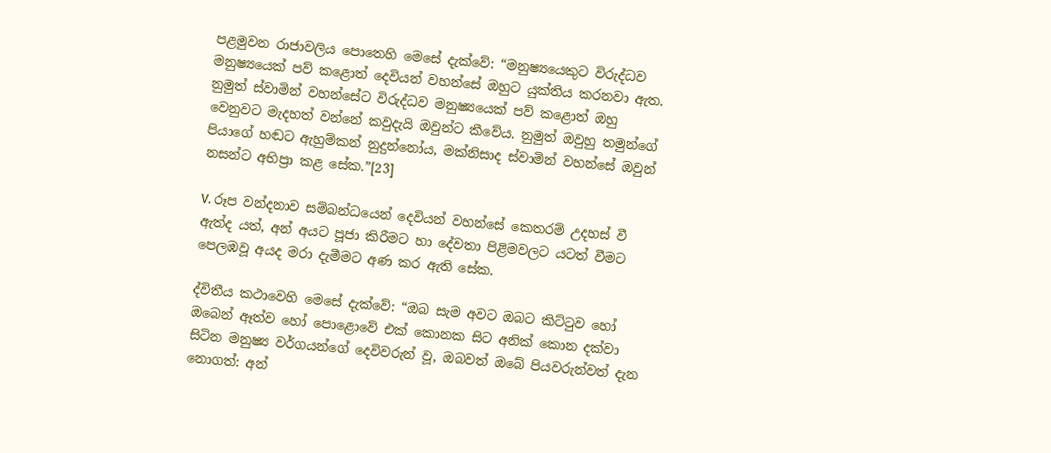පළමුවන රාජාවලිය පොතෙහි මෙසේ දැක්වේ: “මනුෂ්‍යයෙකුට විරුද්ධව මනුෂ්‍යයෙක් පව් කළොත් දෙවියන් වහන්සේ ඔහුට යුක්තිය කරනවා ඇත. නුමුත් ස්වාමින් වහන්සේට විරුද්ධව මනුෂ්‍යයෙක් පව් කළොත් ඔහු වෙනුවට මැදහත් වන්නේ කවුදැයි ඔවුන්ට කීවේය. නුමුත් ඔවුහු තමුන්ගේ පියාගේ හඬට ඇහුම්කන් නුදුන්නෝය, මක්නිසාද ස්වාමින් වහන්සේ ඔවුන් නසන්ට අභිප්‍රා කළ සේක.”[23]

V. රූප වන්දනාව සම්බන්ධයෙන් දෙවියන් වහන්සේ කෙතරම් උදහස් වී ඇත්ද යත්, අන් අයට පූජා කිරීමට හා දේවතා පිළිමවලට යටත් වීමට පෙලඹවූ අයද මරා දැමීමට අණ කර ඇති සේක.

ද්විතීය කථාවෙහි මෙසේ දැක්වේ: “ඔබ සැම අවට ඔබට කිට්ටුව හෝ ඔබෙන් ඈත්ව හෝ පොළොවේ එක් කොනක සිට අනික් කොන දක්වා සිටින මනුෂ්‍ය වර්ගයන්ගේ දෙවිවරුන් වූ, ඔබවත් ඔබේ පියවරුන්වත් දැන නොගත්: අන්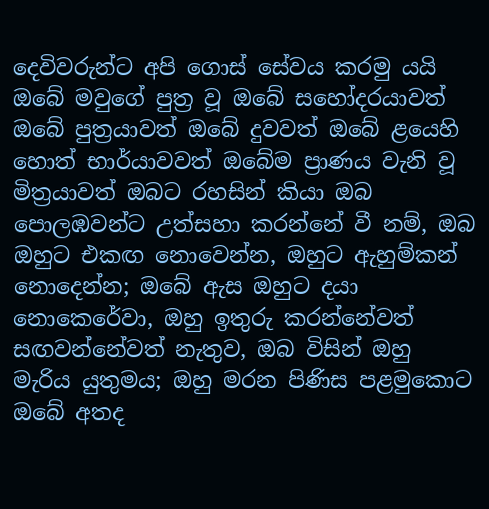දෙවිවරුන්ට අපි ගොස් සේවය කරමු යයි ඔබේ මවුගේ පුත්‍ර වූ ඔබේ සහෝදරයාවත් ඔබේ පුත්‍රයාවත් ඔබේ දුවවත් ඔබේ ළයෙහි හොත් භාර්යාවවත් ඔබේම ප්‍රාණය වැනි වූ මිත්‍රයාවත් ඔබට රහසින් කියා ඔබ පොලඹවන්ට උත්සහා කරන්නේ වී නම්, ඔබ ඔහුට එකඟ නොවෙන්න, ඔහුට ඇහුම්කන් නොදෙන්න; ඔබේ ඇස ඔහුට දයා නොකෙරේවා, ඔහු ඉතුරු කරන්නේවත් සඟවන්නේවත් නැතුව, ඔබ විසින් ඔහු මැරිය යුතුමය; ඔහු මරන පිණිස පළමුකොට ඔබේ අතද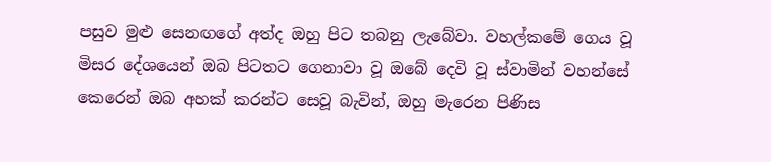පසුව මුළු සෙනඟගේ අත්ද ඔහු පිට තබනු ලැබේවා. වහල්කමේ ගෙය වූ මිසර දේශයෙන් ඔබ පිටතට ගෙනාවා වූ ඔබේ දෙවි වූ ස්වාමින් වහන්සේ කෙරෙන් ඔබ අහක් කරන්ට සෙවූ බැවින්, ඔහු මැරෙන පිණිස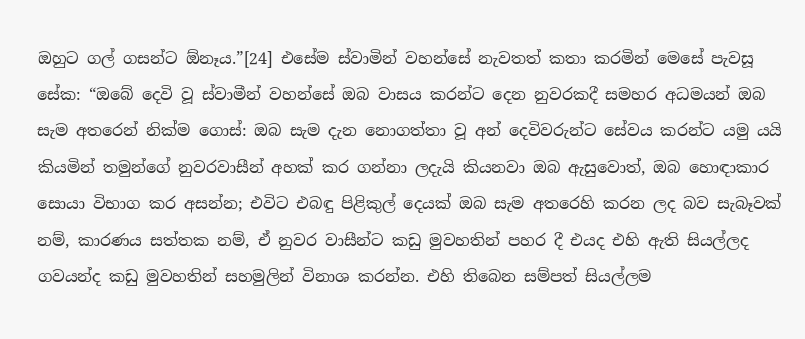ඔහුට ගල් ගසන්ට ඕනෑය.”[24] එසේම ස්වාමින් වහන්සේ නැවතත් කතා කරමින් මෙසේ පැවසූ සේක: “ඔබේ දෙවි වූ ස්වාමීන් වහන්සේ ඔබ වාසය කරන්ට දෙන නුවරකදී සමහර අධමයන් ඔබ සැම අතරෙන් නික්ම ගොස්: ඔබ සැම දැන නොගත්තා වූ අන් දෙවිවරුන්ට සේවය කරන්ට යමු යයි කියමින් තමුන්ගේ නුවරවාසීන් අහක් කර ගන්නා ලදැයි කියනවා ඔබ ඇසුවොත්, ඔබ හොඳාකාර සොයා විභාග කර අසන්න; එවිට එබඳු පිළිකුල් දෙයක් ඔබ සැම අතරෙහි කරන ලද බව සැබෑවක් නම්, කාරණය සත්තක නම්, ඒ නුවර වාසීන්ට කඩු මුවහතින් පහර දී එයද එහි ඇති සියල්ලද ගවයන්ද කඩු මුවහතින් සහමුලින් විනාශ කරන්න. එහි තිබෙන සම්පත් සියල්ලම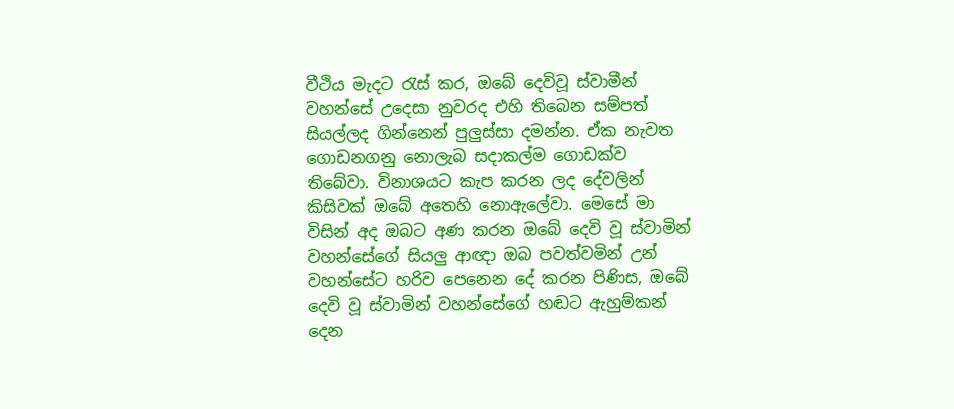වීථිය මැදට රැස් කර, ඔබේ දෙවිවූ ස්වාමීන් වහන්සේ උදෙසා නුවරද එහි තිබෙන සම්පත් සියල්ලද ගින්නෙන් පුලුස්සා දමන්න. ඒක නැවත ගොඩනගනු නොලැබ සදාකල්ම ගොඩක්ව තිබේවා. විනාශයට කැප කරන ලද දේවලින් කිසිවක් ඔබේ අතෙහි නොඇලේවා. මෙසේ මා විසින් අද ඔබට අණ කරන ඔබේ දෙවි වූ ස්වාමින් වහන්සේගේ සියලු ආඥා ඔබ පවත්වමින් උන් වහන්සේට හරිව පෙනෙන දේ කරන පිණිස, ඔබේ දෙවි වූ ස්වාමින් වහන්සේගේ හඬට ඇහුම්කන් දෙන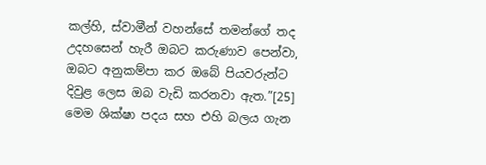කල්හි, ස්වාමීන් වහන්සේ තමන්ගේ තද උදහසෙන් හැරී ඔබට කරුණාව පෙන්වා, ඔබට අනුකම්පා කර ඔබේ පියවරුන්ට දිවුළ ලෙස ඔබ වැඩි කරනවා ඇත.”[25] මෙම ශික්ෂා පදය සහ එහි බලය ගැන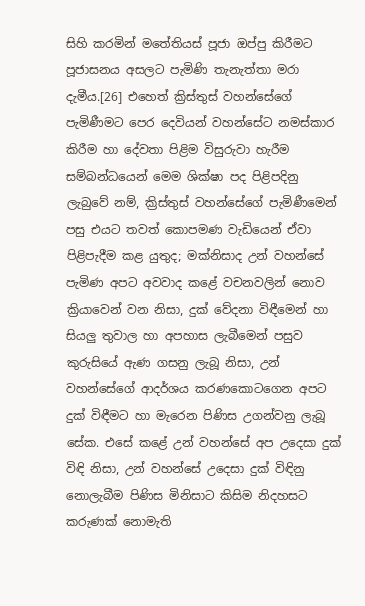සිහි කරමින් මතේතියස් පූජා ඔප්පු කිරීමට පූජාසනය අසලට පැමිණි තැනැත්තා මරා දැමීය.[26] එහෙත් ක්‍රිස්තුස් වහන්සේගේ පැමිණීමට පෙර දෙවියන් වහන්සේට නමස්කාර කිරීම හා දේවතා පිළිම විසුරුවා හැරීම සම්බන්ධයෙන් මෙම ශික්ෂා පද පිළිපදිනු ලැබුවේ නම්, ක්‍රිස්තුස් වහන්සේගේ පැමිණීමෙන් පසු එයට තවත් කොපමණ වැඩියෙන් ඒවා පිළිපැදීම කළ යුතුද; මක්නිසාද උන් වහන්සේ පැමිණ අපට අවවාද කළේ වචනවලින් නොව ක්‍රියාවෙන් වන නිසා, දුක් වේදනා විඳීමෙන් හා සියලු තුවාල හා අපහාස ලැබීමෙන් පසුව කුරුසියේ ඇණ ගසනු ලැබූ නිසා, උන් වහන්සේගේ ආදර්ශය කරණකොටගෙන අපට දුක් විඳීමට හා මැරෙන පිණිස උගන්වනු ලැබූ සේක. එසේ කළේ උන් වහන්සේ අප උදෙසා දුක් විඳි නිසා, උන් වහන්සේ උදෙසා දුක් විඳිනු නොලැබීම පිණිස මිනිසාට කිසිම නිදහසට කරුණක් නොමැති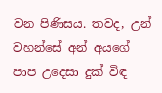වන පිණිසය. තවද, උන් වහන්සේ අන් අයගේ පාප උදෙසා දුක් විඳ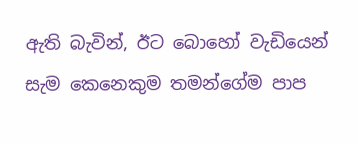ඇති බැවින්, ඊට බොහෝ වැඩියෙන් සැම කෙනෙකුම තමන්ගේම පාප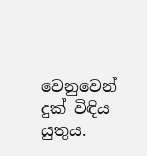වෙනුවෙන් දුක් විඳිය යුතුය.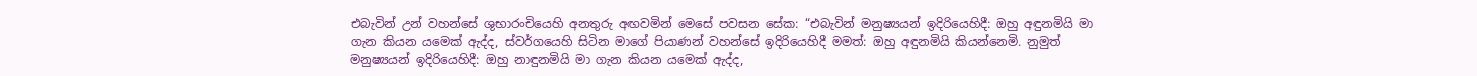එබැවින් උන් වහන්සේ ශුභාරංචියෙහි අනතුරු අඟවමින් මෙසේ පවසන සේක: “එබැවින් මනුෂ්‍යයන් ඉදිරියෙහිදී: ඔහු අඳුනමියි මා ගැන කියන යමෙක් ඇද්ද, ස්වර්ගයෙහි සිටින මාගේ පියාණන් වහන්සේ ඉදිරියෙහිදී මමත්: ඔහු අඳුනමියි කියන්නෙමි. නුමුත් මනුෂ්‍යයන් ඉදිරියෙහිදී: ඔහු නාඳුනමියි මා ගැන කියන යමෙක් ඇද්ද,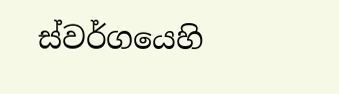ස්වර්ගයෙහි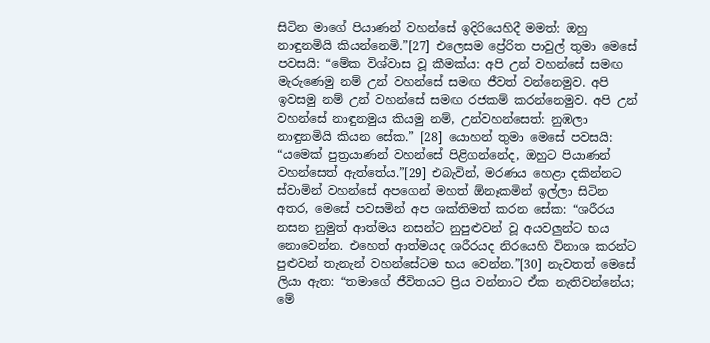සිටින මාගේ පියාණන් වහන්සේ ඉදිරියෙහිදී මමත්: ඔහු නාඳුනමියි කියන්නෙමි.”[27] එලෙසම ප්‍රේරිත පාවුල් තුමා මෙසේ පවසයි: “මේක විශ්වාස වූ කීමක්ය: අපි උන් වහන්සේ සමඟ මැරුණෙමු නම් උන් වහන්සේ සමඟ ජීවත් වන්නෙමුව. අපි ඉවසමු නම් උන් වහන්සේ සමඟ රජකම් කරන්නෙමුව. අපි උන් වහන්සේ නාඳුනමුය කියමු නම්, උන්වහන්සෙත්: නුඹලා නාඳුනමියි කියන සේක.” [28] යොහන් තුමා මෙසේ පවසයි: “යමෙක් පුත්‍රයාණන් වහන්සේ පිළිගන්නේද, ඔහුට පියාණන් වහන්සෙත් ඇත්තේය.”[29] එබැවින්, මරණය හෙළා දකින්නට ස්වාමින් වහන්සේ අපගෙන් මහත් ඕනෑකමින් ඉල්ලා සිටින අතර, මෙසේ පවසමින් අප ශක්තිමත් කරන සේක: “ශරීරය නසන නුමුත් ආත්මය නසන්ට නුපුළුවන් වූ අයවලුන්ට භය නොවෙන්න. එහෙත් ආත්මයද ශරීරයද නිරයෙහි විනාශ කරන්ට පුළුවන් තැනැන් වහන්සේටම භය වෙන්න.”[30] නැවතත් මෙසේ ලියා ඇත: “තමාගේ ජීවිතයට ප්‍රිය වන්නාට ඒක නැතිවන්නේය; මේ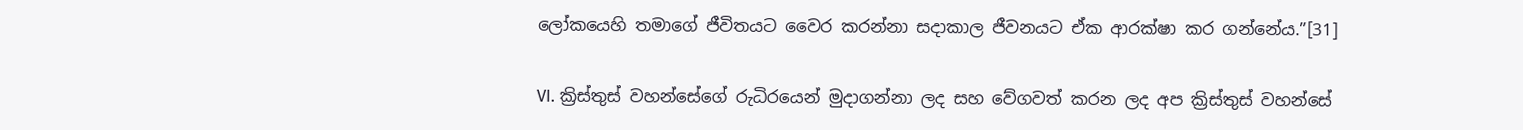ලෝකයෙහි තමාගේ ජීවිතයට වෛර කරන්නා සදාකාල ජීවනයට ඒක ආරක්ෂා කර ගන්නේය.”[31]

VI. ක්‍රිස්තුස් වහන්සේගේ රුධිරයෙන් මුදාගන්නා ලද සහ වේගවත් කරන ලද අප ක්‍රිස්තුස් වහන්සේ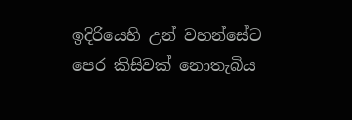ඉදිරියෙහි උන් වහන්සේට පෙර කිසිවක් නොතැබිය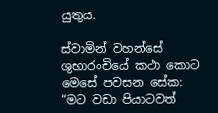යුතුය.

ස්වාමින් වහන්සේ ශුභාරංචියේ කථා කොට මෙසේ පවසන සේක: “මට වඩා පියාටවත්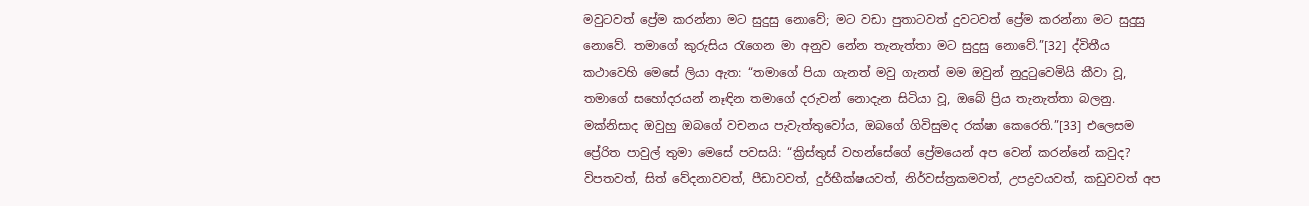මවුටවත් ප්‍රේම කරන්නා මට සුදුසු නොවේ; මට වඩා පුතාටවත් දුවටවත් ප්‍රේම කරන්නා මට සුදුසු නොවේ. තමාගේ කුරුසිය රැගෙන මා අනුව නේන තැනැත්තා මට සුදුසු නොවේ.”[32] ද්විතීය කථාවෙහි මෙසේ ලියා ඇත: “තමාගේ පියා ගැනත් මවු ගැනත් මම ඔවුන් නුදුටුවෙමියි කීවා වූ, තමාගේ සහෝදරයන් නෑඳින තමාගේ දරුවන් නොදැන සිටියා වූ, ඔබේ ප්‍රිය තැනැත්තා බලනු. මක්නිසාද ඔවුහු ඔබගේ වචනය පැවැත්තුවෝය, ඔබගේ ගිවිසුමද රක්ෂා කෙරෙති.”[33] එලෙසම ප්‍රේරිත පාවුල් තුමා මෙසේ පවසයි: “ක්‍රිස්තුස් වහන්සේගේ ප්‍රේමයෙන් අප වෙන් කරන්නේ කවුද? විපතවත්, සිත් වේදනාවවත්, පීඩාවවත්, දුර්භීක්ෂයවත්, නිර්වස්ත්‍රකමවත්, උපද්‍රවයවත්, කඩුවවත් අප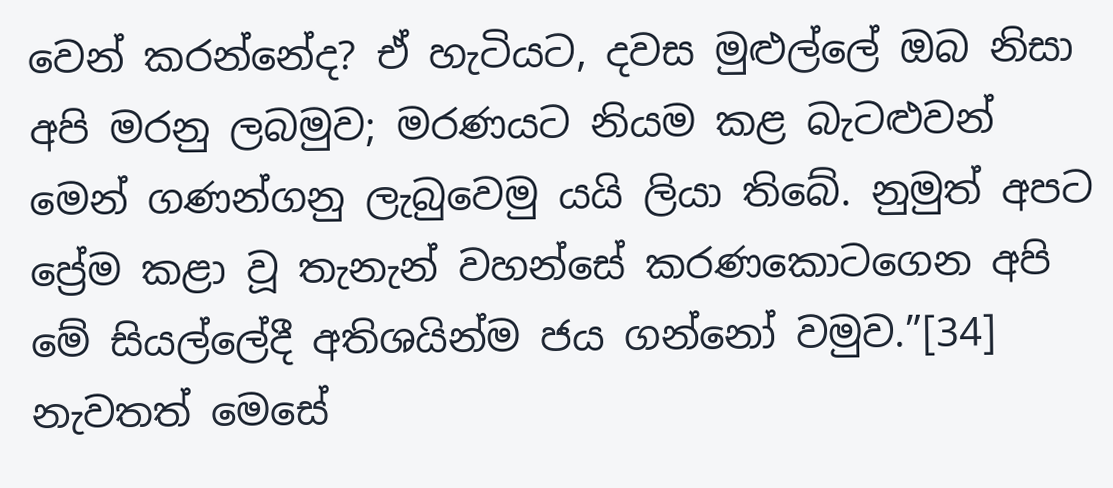වෙන් කරන්නේද? ඒ හැටියට, දවස මුළුල්ලේ ඔබ නිසා අපි මරනු ලබමුව; මරණයට නියම කළ බැටළුවන් මෙන් ගණන්ගනු ලැබුවෙමු යයි ලියා තිබේ. නුමුත් අපට ප්‍රේම කළා වූ තැනැන් වහන්සේ කරණකොටගෙන අපි මේ සියල්ලේදී අතිශයින්ම ජය ගන්නෝ වමුව.”[34] නැවතත් මෙසේ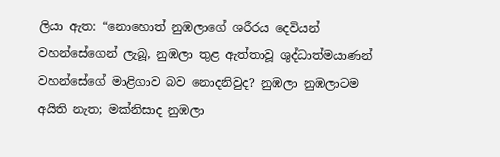ලියා ඇත: “නොහොත් නුඹලාගේ ශරීරය දෙවියන් වහන්සේගෙන් ලැබූ, නුඹලා තුළ ඇත්තාවූ ශුද්ධාත්මයාණන් වහන්සේගේ මාළිගාව බව නොදනිවුද? නුඹලා නුඹලාටම අයිති නැත; මක්නිසාද නුඹලා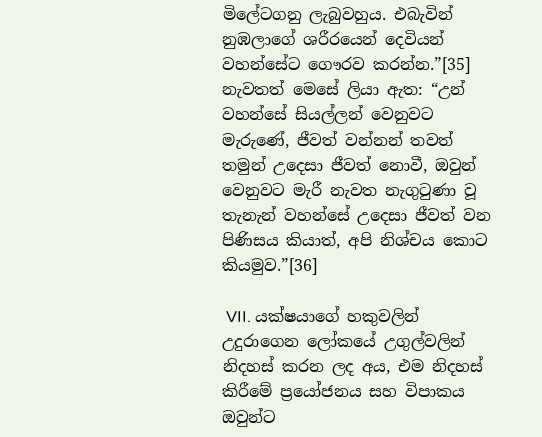මිලේටගනු ලැබුවහුය. එබැවින් නුඹලාගේ ශරීරයෙන් දෙවියන් වහන්සේට ගෞරව කරන්න.”[35] නැවතත් මෙසේ ලියා ඇත: “උන් වහන්සේ සියල්ලන් වෙනුවට මැරුණේ, ජීවත් වන්නන් තවත් තමුන් උදෙසා ජීවත් නොවී, ඔවුන් වෙනුවට මැරී නැවත නැගුටුණා වූ තැනැන් වහන්සේ උදෙසා ජීවත් වන පිණිසය කියාත්, අපි නිශ්චය කොට කියමුව.”[36]

 VII. යක්ෂයාගේ හකුවලින් උදුරාගෙන ලෝකයේ උගුල්වලින් නිදහස් කරන ලද අය, එම නිදහස් කිරීමේ ප්‍රයෝජනය සහ විපාකය ඔවුන්ට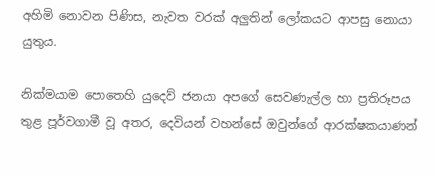අහිමි නොවන පිණිස, නැවත වරක් අලුතින් ලෝකයට ආපසු නොයා යුතුය.

නික්මයාම පොතෙහි යුදෙව් ජනයා අපගේ සෙවණැල්ල හා ප්‍රතිරූපය තුළ පූර්වගාමී වූ අතර, දෙවියන් වහන්සේ ඔවුන්ගේ ආරක්ෂකයාණන්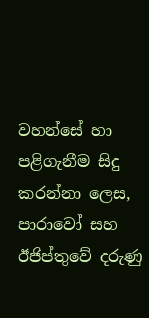වහන්සේ හා පළිගැනීම සිදු කරන්නා ලෙස, පාරාවෝ සහ ඊජිප්තුවේ දරුණු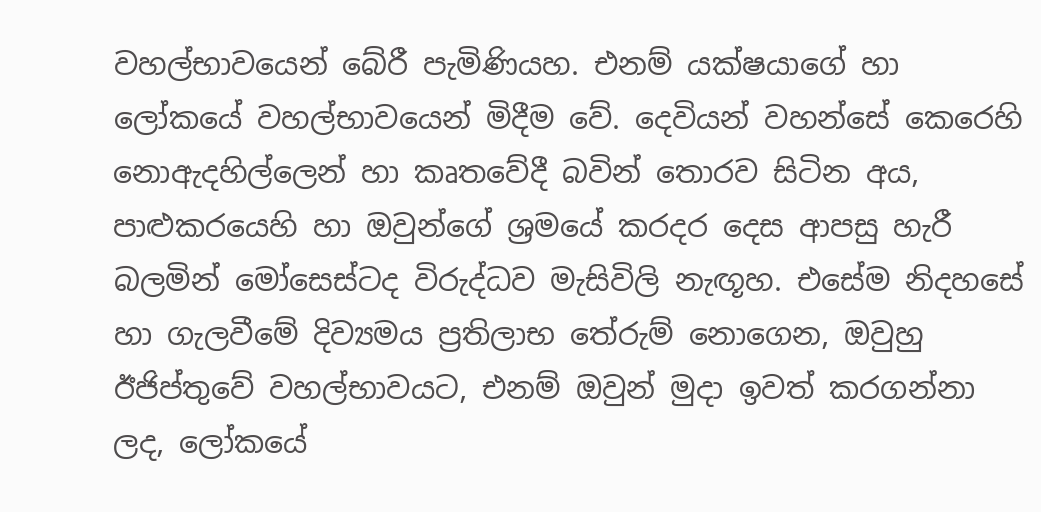වහල්භාවයෙන් බේරී පැමිණියහ. එනම් යක්ෂයාගේ හා ලෝකයේ වහල්භාවයෙන් මිදීම වේ. දෙවියන් වහන්සේ කෙරෙහි නොඇදහිල්ලෙන් හා කෘතවේදී බවින් තොරව සිටින අය, පාළුකරයෙහි හා ඔවුන්ගේ ශ්‍රමයේ කරදර දෙස ආපසු හැරී බලමින් මෝසෙස්ටද විරුද්ධව මැසිවිලි නැඟූහ. එසේම නිදහසේ හා ගැලවීමේ දිව්‍යමය ප්‍රතිලාභ තේරුම් නොගෙන, ඔවුහු ඊජිප්තුවේ වහල්භාවයට, එනම් ඔවුන් මුදා ඉවත් කරගන්නා ලද, ලෝකයේ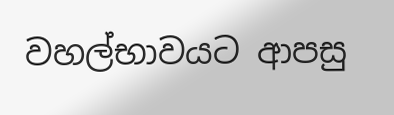වහල්භාවයට ආපසු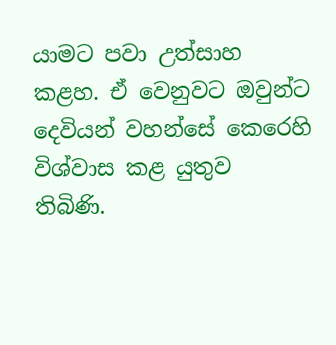යාමට පවා උත්සාහ කළහ. ඒ වෙනුවට ඔවුන්ට දෙවියන් වහන්සේ කෙරෙහි විශ්වාස කළ යුතුව තිබිණි.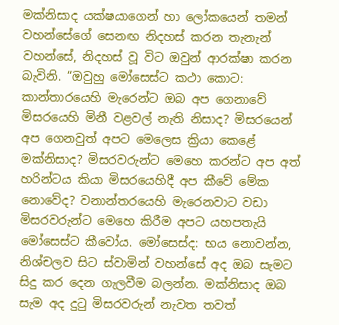මක්නිසාද යක්ෂයාගෙන් හා ලෝකයෙන් තමන් වහන්සේගේ සෙනඟ නිදහස් කරන තැනැන් වහන්සේ, නිදහස් වූ විට ඔවුන් ආරක්ෂා කරන බැවිනි. “ඔවුහු මෝසෙස්ට කථා කොට: කාන්තාරයෙහි මැරෙන්ට ඔබ අප ගෙනාවේ මිසරයෙහි මිනී වළවල් නැති නිසාද? මිසරයෙන් අප ගෙනවුත් අපට මෙලෙස ක්‍රියා කෙළේ මක්නිසාද? මිසරවරුන්ට මෙහෙ කරන්ට අප අත් හරින්ටය කියා මිසරයෙහිදී අප කීවේ මේක නොවේද? වනාන්තරයෙහි මැරෙනවාට වඩා මිසරවරුන්ට මෙහෙ කිරීම අපට යහපතැයි මෝසෙස්ට කීවෝය. මෝසෙස්ද: භය නොවන්න, නිශ්චලව සිට ස්වාමින් වහන්සේ අද ඔබ සැමට සිදු කර දෙන ගැලවීම බලන්න. මක්නිසාද ඔබ සැම අද දුටු මිසරවරුන් නැවත තවත්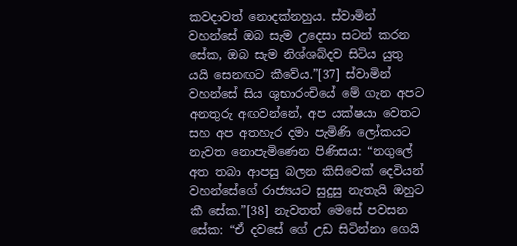කවදාවත් නොදක්නහුය. ස්වාමින් වහන්සේ ඔබ සැම උදෙසා සටන් කරන සේක, ඔබ සැම නිශ්ශබ්දව සිටිය යුතු යයි සෙනඟට කීවේය.”[37] ස්වාමින් වහන්සේ සිය ශුභාරංචියේ මේ ගැන අපට අනතුරු අඟවන්නේ, අප යක්ෂයා වෙතට සහ අප අතහැර දමා පැමිණි ලෝකයට නැවත නොපැමිණෙන පිණිසය: “නගුලේ අත තබා ආපසු බලන කිසිවෙක් දෙවියන් වහන්සේගේ රාජ්‍යයට සුදුසු නැතැයි ඔහුට කී සේක.”[38] නැවතත් මෙසේ පවසන සේක: “ඒ දවසේ ගේ උඩ සිටින්නා ගෙයි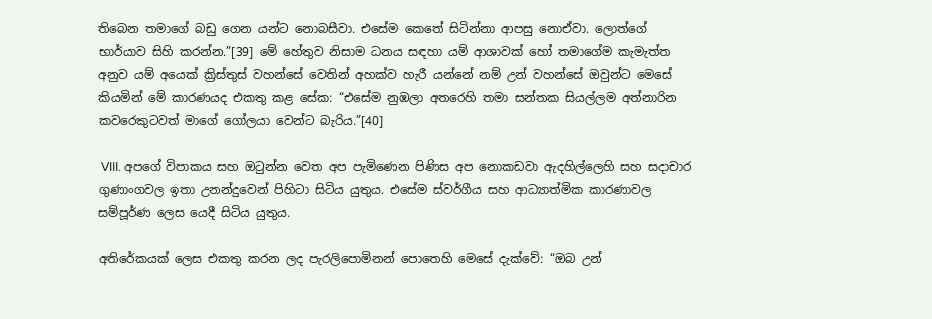තිබෙන තමාගේ බඩු ගෙන යන්ට නොබසීවා. එසේම කෙතේ සිටින්නා ආපසු නොඒවා. ලොත්ගේ භාර්යාව සිහි කරන්න.”[39] මේ හේතුව නිසාම ධනය සඳහා යම් ආශාවක් හෝ තමාගේම කැමැත්ත අනුව යම් අයෙක් ක්‍රිස්තුස් වහන්සේ වෙතින් අහක්ව හැරී යන්නේ නම් උන් වහන්සේ ඔවුන්ට මෙසේ කියමින් මේ කාරණයද එකතු කළ සේක: “එසේම නුඹලා අතරෙහි තමා සන්තක සියල්ලම අත්නාරින කවරෙකුටවත් මාගේ ගෝලයා වෙන්ට බැරිය.”[40]

 VIII. අපගේ විපාකය සහ ඔටුන්න වෙත අප පැමිණෙන පිණිස අප නොකඩවා ඇදහිල්ලෙහි සහ සදාචාර ගුණාංගවල ඉතා උනන්දුවෙන් පිහිටා සිටිය යුතුය. එසේම ස්වර්ගීය සහ ආධ්‍යාත්මික කාරණාවල සම්පූර්ණ ලෙස යෙදී සිටිය යුතුය.

අතිරේකයක් ලෙස එකතු කරන ලද පැරලිපොමිනන් පොතෙහි මෙසේ දැක්වේ: “ඔබ උන්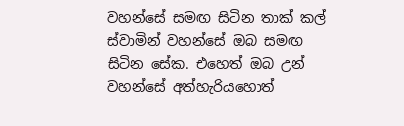වහන්සේ සමඟ සිටින තාක් කල් ස්වාමින් වහන්සේ ඔබ සමඟ සිටින සේක. එහෙත් ඔබ උන් වහන්සේ අත්හැරියහොත්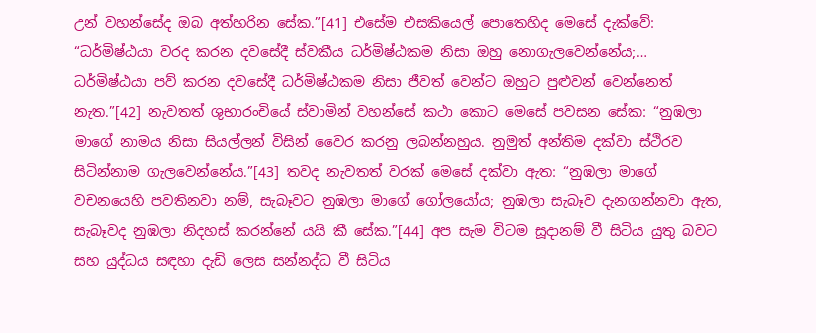උන් වහන්සේද ඔබ අත්හරින සේක.”[41] එසේම එසකියෙල් පොතෙහිද මෙසේ දැක්වේ: “ධර්මිෂ්ඨයා වරද කරන දවසේදී ස්වකීය ධර්මිෂ්ඨකම නිසා ඔහු නොගැලවෙන්නේය;… ධර්මිෂ්ඨයා පව් කරන දවසේදී ධර්මිෂ්ඨකම නිසා ජීවත් වෙන්ට ඔහුට පුළුවන් වෙන්නෙත් නැත.”[42] නැවතත් ශුභාරංචියේ ස්වාමින් වහන්සේ කථා කොට මෙසේ පවසන සේක: “නුඹලා මාගේ නාමය නිසා සියල්ලන් විසින් වෛර කරනු ලබන්නහුය. නුමුත් අන්තිම දක්වා ස්ථිරව සිටින්නාම ගැලවෙන්නේය.”[43] තවද නැවතත් වරක් මෙසේ දක්වා ඇත: “නුඹලා මාගේ වචනයෙහි පවතිනවා නම්, සැබෑවට නුඹලා මාගේ ගෝලයෝය; නුඹලා සැබෑව දැනගන්නවා ඇත, සැබෑවද නුඹලා නිදහස් කරන්නේ යයි කී සේක.”[44] අප සැම විටම සූදානම් වී සිටිය යුතු බවට සහ යුද්ධය සඳහා දැඩි ලෙස සන්නද්ධ වී සිටිය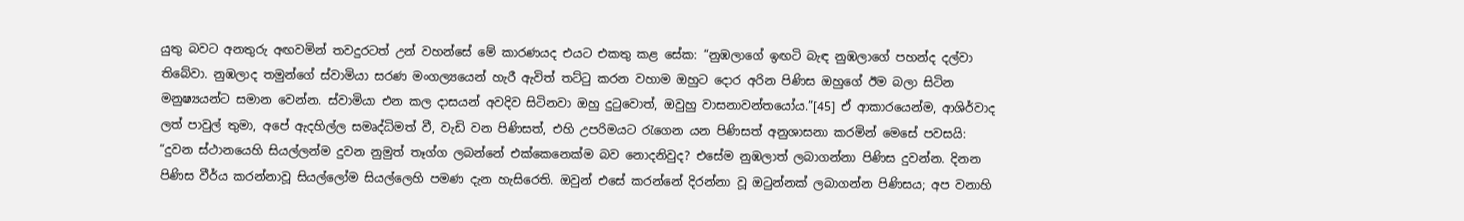යුතු බවට අනතුරු අඟවමින් තවදුරටත් උන් වහන්සේ මේ කාරණයද එයට එකතු කළ සේක: “නුඹලාගේ ඉඟටි බැඳ නුඹලාගේ පහන්ද දල්වා තිබේවා. නුඹලාද තමුන්ගේ ස්වාමියා සරණ මංගල්‍යයෙන් හැරී ඇවිත් තට්ටු කරන වහාම ඔහුට දොර අරින පිණිස ඔහුගේ ඊම බලා සිටින මනුෂ්‍යයන්ට සමාන වෙන්න. ස්වාමියා එන කල දාසයන් අවදිව සිටිනවා ඔහු දුටුවොත්, ඔවුහු වාසනාවන්තයෝය.”[45] ඒ ආකාරයෙන්ම, ආශිර්වාද ලත් පාවුල් තුමා, අපේ ඇදහිල්ල සමෘද්ධිමත් වී, වැඩි වන පිණිසත්, එහි උපරිමයට රැගෙන යන පිණිසත් අනුශාසනා කරමින් මෙසේ පවසයි: “දුවන ස්ථානයෙහි සියල්ලන්ම දුවන නුමුත් තෑග්ග ලබන්නේ එක්කෙනෙක්ම බව නොදනිවුද? එසේම නුඹලාත් ලබාගන්නා පිණිස දුවන්න. දිනන පිණිස වීර්ය කරන්නාවූ සියල්ලෝම සියල්ලෙහි පමණ දැන හැසිරෙති. ඔවුන් එසේ කරන්නේ දිරන්නා වූ ඔටුන්නක් ලබාගන්න පිණිසය; අප වනාහි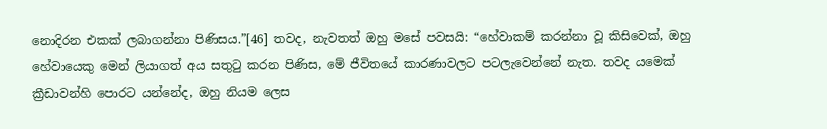නොදිරන එකක් ලබාගන්නා පිණිසය.”[46] තවද, නැවතත් ඔහු මසේ පවසයි: “හේවාකම් කරන්නා වූ කිසිවෙක්, ඔහු හේවායෙකු මෙන් ලියාගත් අය සතුටු කරන පිණිස, මේ ජීවිතයේ කාරණාවලට පටලැවෙන්නේ නැත. තවද යමෙක් ක්‍රීඩාවන්හි පොරට යන්නේද, ඔහු නියම ලෙස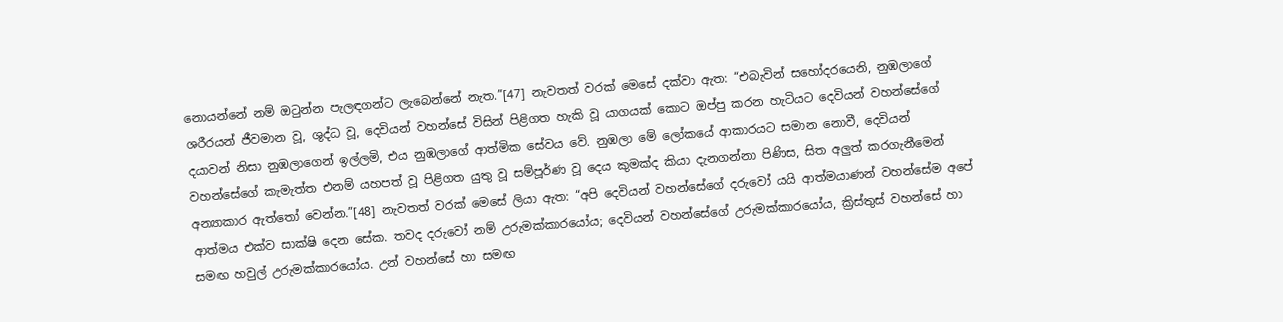නොයන්නේ නම් ඔටුන්න පැලඳගන්ට ලැබෙන්නේ නැත.”[47] නැවතත් වරක් මෙසේ දක්වා ඇත: “එබැවින් සහෝදරයෙනි, නුඹලාගේ ශරීරයන් ජීවමාන වූ, ශුද්ධ වූ, දෙවියන් වහන්සේ විසින් පිළිගත හැකි වූ යාගයක් කොට ඔප්පු කරන හැටියට දෙවියන් වහන්සේගේ දයාවන් නිසා නුඹලාගෙන් ඉල්ලමි, එය නුඹලාගේ ආත්මික සේවය වේ. නුඹලා මේ ලෝකයේ ආකාරයට සමාන නොවී, දෙවියන් වහන්සේගේ කැමැත්ත එනම් යහපත් වූ පිළිගත යුතු වූ සම්පූර්ණ වූ දෙය කුමක්ද කියා දැනගන්නා පිණිස, සිත අලුත් කරගැනීමෙන් අන්‍යාකාර ඇත්තෝ වෙන්න.”[48] නැවතත් වරක් මෙසේ ලියා ඇත: “අපි දෙවියන් වහන්සේගේ දරුවෝ යයි ආත්මයාණන් වහන්සේම අපේ ආත්මය එක්ව සාක්ෂි දෙන සේක. තවද දරුවෝ නම් උරුමක්කාරයෝය; දෙවියන් වහන්සේගේ උරුමක්කාරයෝය, ක්‍රිස්තුස් වහන්සේ හා සමඟ හවුල් උරුමක්කාරයෝය. උන් වහන්සේ හා සමඟ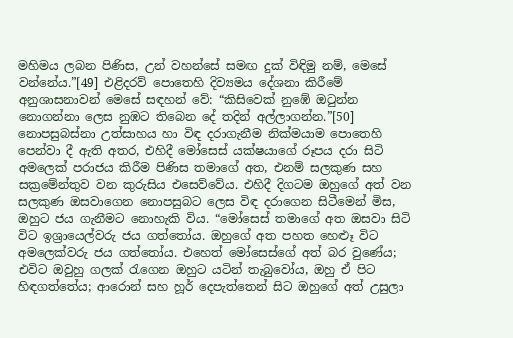මහිමය ලබන පිණිස, උන් වහන්සේ සමඟ දුක් විඳිමු නම්, මෙසේ වන්නේය.”[49] එළිදරව් පොතෙහි දිව්‍යමය දේශනා කිරීමේ අනුශාසනාවන් මෙසේ සඳහන් වේ: “කිසිවෙක් නුඹේ ඔටුන්න නොගන්නා ලෙස නුඹට තිබෙන දේ තදින් අල්ලාගන්න.”[50] නොපසුබස්නා උත්සාහය හා විඳ දරාගැනීම නික්මයාම පොතෙහි පෙන්වා දී ඇති අතර, එහිදී මෝසෙස් යක්ෂයාගේ රූපය දරා සිටි අමලෙක් පරාජය කිරීම පිණිස තමාගේ අත, එනම් සලකුණ සහ සක්‍රමේන්තුව වන කුරුසිය එසෙව්වේය. එහිදී දිගටම ඔහුගේ අත් වන සලකුණ ඔසවාගෙන නොපසුබට ලෙස විඳ දරාගෙන සිටීමෙන් මිස, ඔහුට ජය ගැනීමට නොහැකි විය. “මෝසෙස් තමාගේ අත ඔසවා සිටි විට ඉශ්‍රායෙල්වරු ජය ගත්තෝය. ඔහුගේ අත පහත හෙළූ විට අමලෙක්වරු ජය ගත්තෝය. එහෙත් මෝසෙස්ගේ අත් බර වුණේය; එවිට ඔවුහු ගලක් රැගෙන ඔහුට යටින් තැබුවෝය, ඔහු ඒ පිට හිඳගත්තේය; ආරොන් සහ හූර් දෙපැත්තෙන් සිට ඔහුගේ අත් උසුලා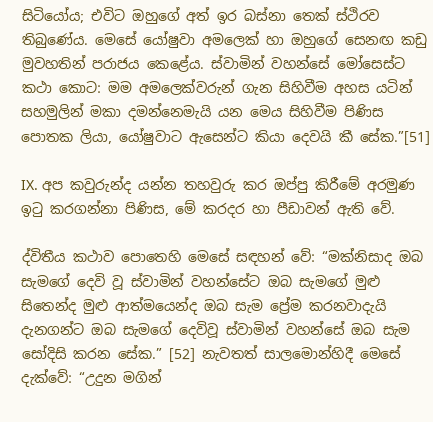සිටියෝය; එවිට ඔහුගේ අත් ඉර බස්නා තෙක් ස්ථිරව තිබුණේය. මෙසේ යෝෂුවා අමලෙක් හා ඔහුගේ සෙනඟ කඩු මුවහතින් පරාජය කෙළේය. ස්වාමින් වහන්සේ මෝසෙස්ට කථා කොට: මම අමලෙක්වරුන් ගැන සිහිවීම අහස යටින් සහමුලින් මකා දමන්නෙමැයි යන මෙය සිහිවීම පිණිස පොතක ලියා, යෝෂුවාට ඇසෙන්ට කියා දෙවයි කී සේක.”[51]

IX. අප කවුරුන්ද යන්න තහවුරු කර ඔප්පු කිරීමේ අරමුණ ඉටු කරගන්නා පිණිස, මේ කරදර හා පීඩාවන් ඇති වේ.

ද්විතීය කථාව පොතෙහි මෙසේ සඳහන් වේ: “මක්නිසාද ඔබ සැමගේ දෙවි වූ ස්වාමින් වහන්සේට ඔබ සැමගේ මුළු සිතෙන්ද මුළු ආත්මයෙන්ද ඔබ සැම ප්‍රේම කරනවාදැයි දැනගන්ට ඔබ සැමගේ දෙවිවූ ස්වාමින් වහන්සේ ඔබ සැම සෝදිසි කරන සේක.” [52] නැවතත් සාලමොන්හිදී මෙසේ දැක්වේ: “උදුන මගින්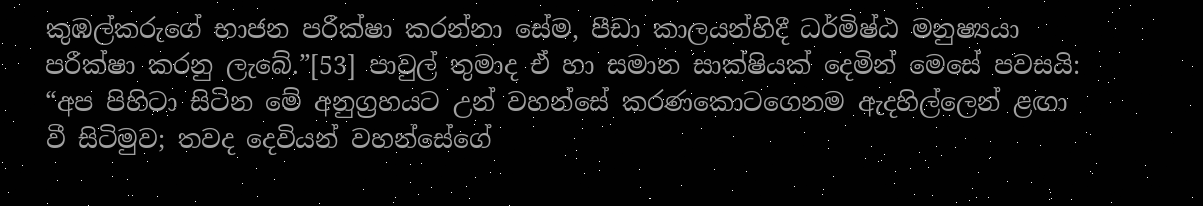කුඹල්කරුගේ භාජන පරීක්ෂා කරන්නා සේම, පීඩා කාලයන්හිදී ධර්මිෂ්ඨ මනුෂ්‍යයා පරීක්ෂා කරනු ලැබේ.”[53] පාවුල් තුමාද ඒ හා සමාන සාක්ෂියක් දෙමින් මෙසේ පවසයි: “අප පිහිටා සිටින මේ අනුග්‍රහයට උන් වහන්සේ කරණකොටගෙනම ඇදහිල්ලෙන් ළඟා වී සිටිමුව; තවද දෙවියන් වහන්සේගේ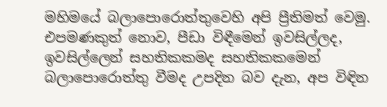මහිමයේ බලාපොරොත්තුවෙහි අපි ප්‍රීතිමත් වෙමු. එපමණකුත් නොව, පීඩා විඳීමෙන් ඉවසිල්ලද, ඉවසිල්ලෙන් සහතිකකමද සහතිකකමෙන් බලාපොරොත්තු වීමද උපදින බව දැන, අප විඳින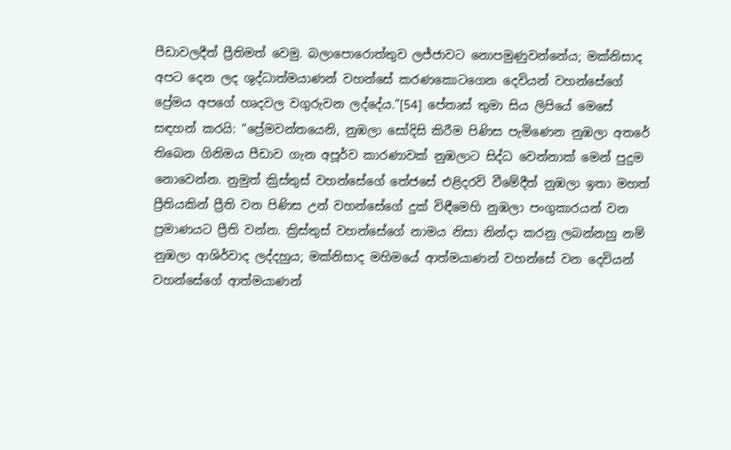පීඩාවලදීත් ප්‍රීතිමත් වෙමු. බලාපොරොත්තුව ලජ්ජාවට නොපමුණුවන්නේය; මක්නිසාද අපට දෙන ලද ශුද්ධාත්මයාණන් වහන්සේ කරණකොටගෙන දෙවියන් වහන්සේගේ ප්‍රේමය අපගේ හෘදවල වගුරුවන ලද්දේය.”[54] පේතෘස් තුමා සිය ලිපියේ මෙසේ සඳහන් කරයි: “ප්‍රේමවන්තයෙනි, නුඹලා සෝදිසි කිරීම පිණිස පැමිණෙන නුඹලා අතරේ තිබෙන ගිනිමය පීඩාව ගැන අපූර්ව කාරණාවක් නුඹලාට සිද්ධ වෙන්නාක් මෙන් පුදුම නොවෙන්න. නුමුත් ක්‍රිස්තුස් වහන්සේගේ තේජසේ එළිදරව් වීමේදීත් නුඹලා ඉතා මහත් ප්‍රීතියකින් ප්‍රීති වන පිණිස උන් වහන්සේගේ දුක් විඳීමෙහි නුඹලා පංගුකාරයන් වන ප්‍රමාණයට ප්‍රීති වන්න. ක්‍රිස්තුස් වහන්සේගේ නාමය නිසා නින්දා කරනු ලබන්නහු නම් නුඹලා ආශිර්වාද ලද්දහුය; මක්නිසාද මහිමයේ ආත්මයාණන් වහන්සේ වන දෙවියන් වහන්සේගේ ආත්මයාණන්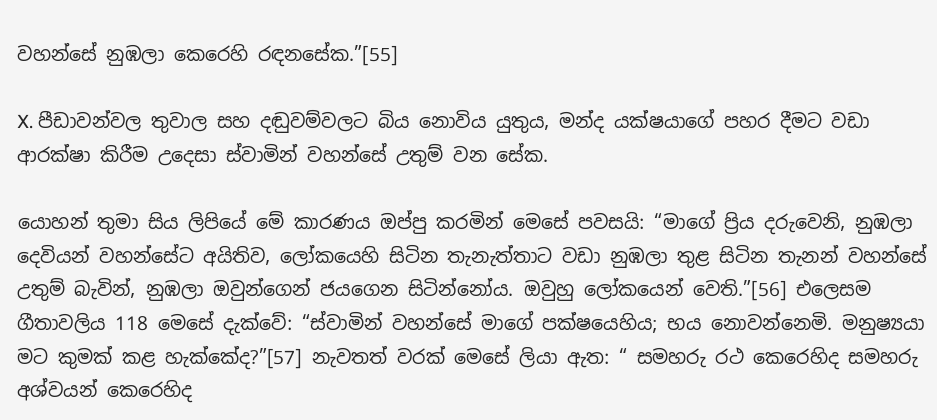වහන්සේ නුඹලා කෙරෙහි රඳනසේක.”[55]

X. පීඩාවන්වල තුවාල සහ දඬුවම්වලට බිය නොවිය යුතුය, මන්ද යක්ෂයාගේ පහර දීමට වඩා ආරක්ෂා කිරීම උදෙසා ස්වාමින් වහන්සේ උතුම් වන සේක.

යොහන් තුමා සිය ලිපියේ මේ කාරණය ඔප්පු කරමින් මෙසේ පවසයි: “මාගේ ප්‍රිය දරුවෙනි, නුඹලා දෙවියන් වහන්සේට අයිතිව, ලෝකයෙහි සිටින තැනැත්තාට වඩා නුඹලා තුළ සිටින තැනන් වහන්සේ උතුම් බැවින්, නුඹලා ඔවුන්ගෙන් ජයගෙන සිටින්නෝය. ඔවුහු ලෝකයෙන් වෙති.”[56] එලෙසම ගීතාවලිය 118 මෙසේ දැක්වේ: “ස්වාමින් වහන්සේ මාගේ පක්ෂයෙහිය; භය නොවන්නෙමි. මනුෂ්‍යයා මට කුමක් කළ හැක්කේද?”[57] නැවතත් වරක් මෙසේ ලියා ඇත: “ සමහරු රථ කෙරෙහිද සමහරු අශ්වයන් කෙරෙහිද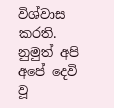විශ්වාස කරති. නුමුත් අපි අපේ දෙවි වූ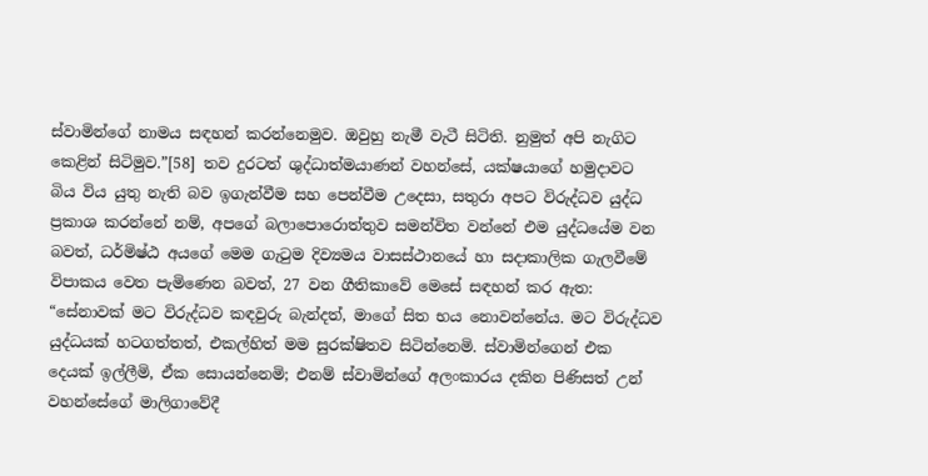ස්වාමින්ගේ නාමය සඳහන් කරන්නෙමුව. ඔවුහු නැමී වැටී සිටිති. නුමුත් අපි නැගිට කෙළින් සිටිමුව.”[58] තව දුරටත් ශුද්ධාත්මයාණන් වහන්සේ, යක්ෂයාගේ හමුදාවට බිය විය යුතු නැති බව ඉගැන්වීම සහ පෙන්වීම උදෙසා, සතුරා අපට විරුද්ධව යුද්ධ ප්‍රකාශ කරන්නේ නම්, අපගේ බලාපොරොත්තුව සමන්විත වන්නේ එම යුද්ධයේම වන බවත්, ධර්මිෂ්ඨ අයගේ මෙම ගැටුම දිව්‍යමය වාසස්ථානයේ හා සදාකාලික ගැලවීමේ විපාකය වෙත පැමිණෙන බවත්, 27 වන ගීතිකාවේ මෙසේ සඳහන් කර ඇත: “සේනාවක් මට විරුද්ධව කඳවුරු බැන්දත්, මාගේ සිත භය නොවන්නේය. මට විරුද්ධව යුද්ධයක් හටගත්තත්, එකල්හිත් මම සුරක්ෂිතව සිටින්නෙමි. ස්වාමින්ගෙන් එක දෙයක් ඉල්ලීමි, ඒක සොයන්නෙමි; එනම් ස්වාමින්ගේ අලංකාරය දකින පිණිසත් උන් වහන්සේගේ මාලිගාවේදී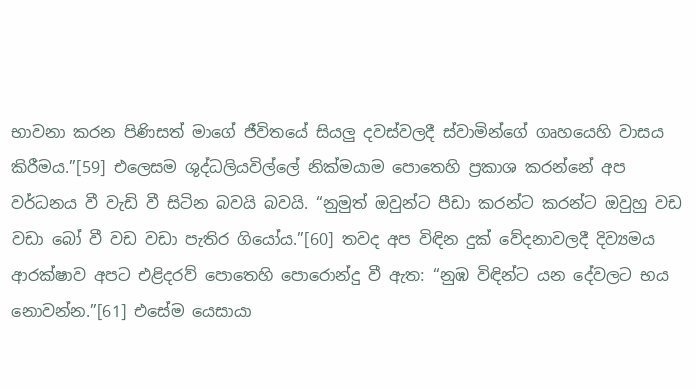භාවනා කරන පිණිසත් මාගේ ජීවිතයේ සියලු දවස්වලදී ස්වාමින්ගේ ගෘහයෙහි වාසය කිරීමය.”[59] එලෙසම ශුද්ධලියවිල්ලේ නික්මයාම පොතෙහි ප්‍රකාශ කරන්නේ අප වර්ධනය වී වැඩි වී සිටින බවයි බවයි. “නුමුත් ඔවුන්ට පීඩා කරන්ට කරන්ට ඔවුහු වඩ වඩා බෝ වී වඩ වඩා පැතිර ගියෝය.”[60] තවද අප විඳින දුක් වේදනාවලදී දිව්‍යමය ආරක්ෂාව අපට එළිදරව් පොතෙහි පොරොන්දු වී ඇත: “නුඹ විඳින්ට යන දේවලට භය නොවන්න.”[61] එසේම යෙසායා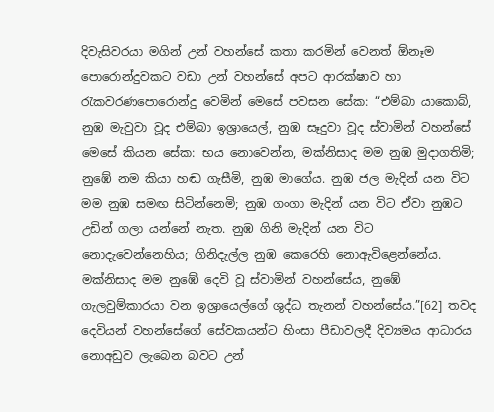දිවැසිවරයා මගින් උන් වහන්සේ කතා කරමින් වෙනත් ඕනෑම පොරොන්දුවකට වඩා උන් වහන්සේ අපට ආරක්ෂාව හා රැකවරණපොරොන්දු වෙමින් මෙසේ පවසන සේක: “එම්බා යාකොබ්, නුඹ මැවුවා වූද එම්බා ඉශ්‍රායෙල්, නුඹ සෑදුවා වූද ස්වාමින් වහන්සේ මෙසේ කියන සේක: භය නොවෙන්න, මක්නිසාද මම නුඹ මුදාගතිමි; නුඹේ නම කියා හඬ ගැසීමි, නුඹ මාගේය. නුඹ ජල මැදින් යන විට මම නුඹ සමඟ සිටින්නෙමි; නුඹ ගංගා මැදින් යන විට ඒවා නුඹට උඩින් ගලා යන්නේ නැත. නුඹ ගිනි මැදින් යන විට නොදැවෙන්නෙහිය; ගිනිදැල්ල නුඹ කෙරෙහි නොඇවිළෙන්නේය. මක්නිසාද මම නුඹේ දෙවි වූ ස්වාමින් වහන්සේය, නුඹේ ගැලවුම්කාරයා වන ඉශ්‍රායෙල්ගේ ශුද්ධ තැනන් වහන්සේය.”[62] තවද දෙවියන් වහන්සේගේ සේවකයන්ට හිංසා පීඩාවලදී දිව්‍යමය ආධාරය නොඅඩුව ලැබෙන බවට උන්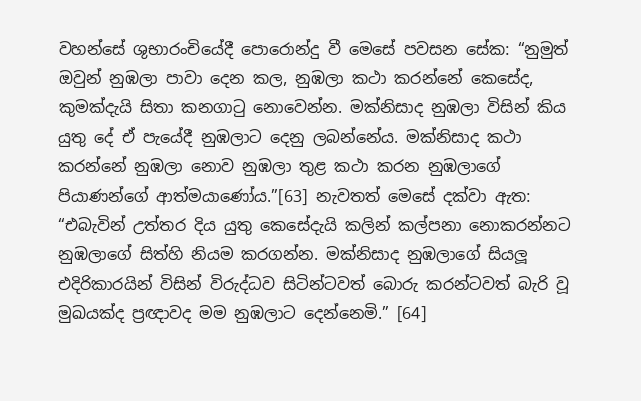වහන්සේ ශුභාරංචියේදී පොරොන්දු වී මෙසේ පවසන සේක: “නුමුත් ඔවුන් නුඹලා පාවා දෙන කල, නුඹලා කථා කරන්නේ කෙසේද, කුමක්දැයි සිතා කනගාටු නොවෙන්න. මක්නිසාද නුඹලා විසින් කිය යුතු දේ ඒ පැයේදී නුඹලාට දෙනු ලබන්නේය. මක්නිසාද කථා කරන්නේ නුඹලා නොව නුඹලා තුළ කථා කරන නුඹලාගේ පියාණන්ගේ ආත්මයාණෝය.”[63] නැවතත් මෙසේ දක්වා ඇත: “එබැවින් උත්තර දිය යුතු කෙසේදැයි කලින් කල්පනා නොකරන්නට නුඹලාගේ සිත්හි නියම කරගන්න. මක්නිසාද නුඹලාගේ සියලූ‍ එදිරිකාරයින් විසින් විරුද්ධව සිටින්ටවත් බොරු කරන්ටවත් බැරි වූ මුඛයක්ද ප්‍රඥාවද මම නුඹලාට දෙන්නෙමි.” [64]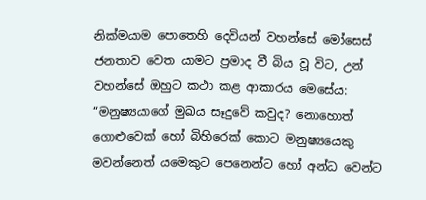නික්මයාම පොතෙහි දෙවියන් වහන්සේ මෝසෙස් ජනතාව වෙත යාමට ප්‍රමාද වී බිය වූ විට, උන් වහන්සේ ඔහුට කථා කළ ආකාරය මෙසේය: “මනුෂ්‍යයාගේ මුඛය සෑදුවේ කවුද? නොහොත් ගොළුවෙක් හෝ බිහිරෙක් කොට මනුෂ්‍යයෙකු මවන්නෙත් යමෙකුට පෙනෙන්ට හෝ අන්ධ වෙන්ට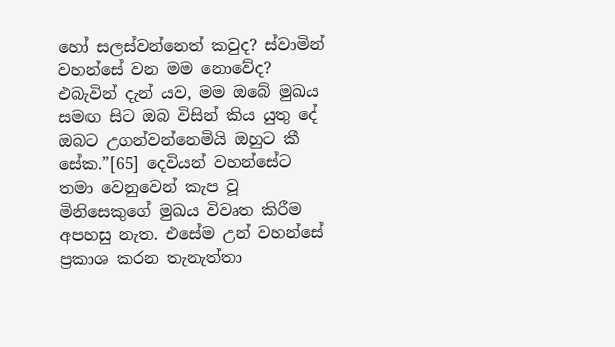හෝ සලස්වන්නෙත් කවුද? ස්වාමින් වහන්සේ වන මම නොවේද? එබැවින් දැන් යව, මම ඔබේ මුඛය සමඟ සිට ඔබ විසින් කිය යුතු දේ ඔබට උගන්වන්නෙමියි ඔහුට කී සේක.”[65] දෙවියන් වහන්සේට තමා වෙනුවෙන් කැප වූ මිනිසෙකුගේ මුඛය විවෘත කිරීම අපහසු නැත. එසේම උන් වහන්සේ ප්‍රකාශ කරන තැනැත්තා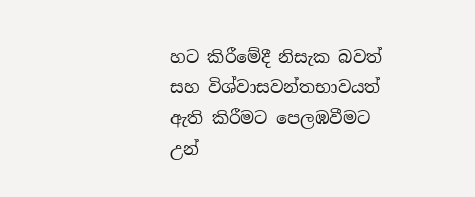හට කිරීමේදී නිසැක බවත් සහ විශ්වාසවන්තභාවයත් ඇති කිරීමට පෙලඹවීමට උන්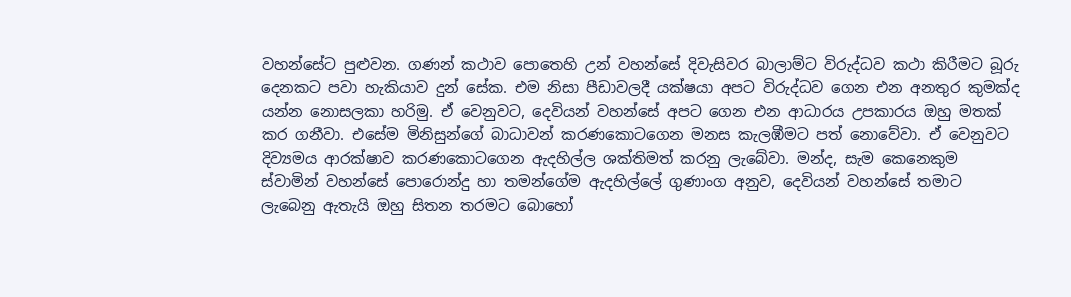වහන්සේට පුළුවන. ගණන් කථාව පොතෙහි උන් වහන්සේ දිවැසිවර බාලාම්ට විරුද්ධව කථා කිරීමට බූරු දෙනකට පවා හැකියාව දුන් සේක. එම නිසා පීඩාවලදී යක්ෂයා අපට විරුද්ධව ගෙන එන අනතුර කුමක්ද යන්න නොසලකා හරිමු. ඒ වෙනුවට, දෙවියන් වහන්සේ අපට ගෙන එන ආධාරය උපකාරය ඔහු මතක් කර ගනීවා. එසේම මිනිසුන්ගේ බාධාවන් කරණකොටගෙන මනස කැලඹීමට පත් නොවේවා. ඒ වෙනුවට දිව්‍යමය ආරක්ෂාව කරණකොටගෙන ඇදහිල්ල ශක්තිමත් කරනු ලැබේවා. මන්ද, සැම කෙනෙකුම ස්වාමින් වහන්සේ පොරොන්දු හා තමන්ගේම ඇදහිල්ලේ ගුණාංග අනුව, දෙවියන් වහන්සේ තමාට ලැබෙනු ඇතැයි ඔහු සිතන තරමට බොහෝ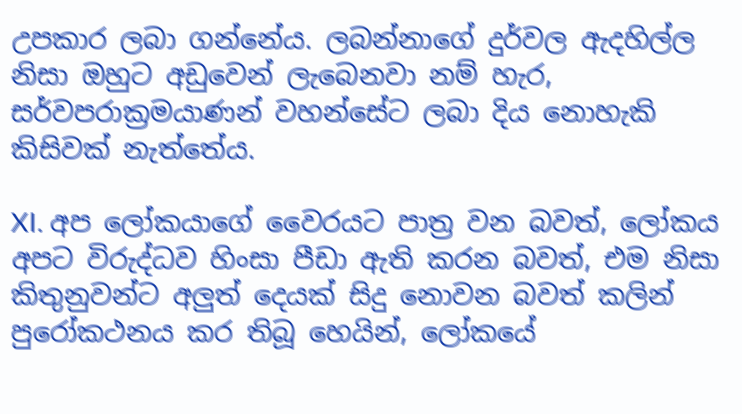උපකාර ලබා ගන්නේය. ලබන්නාගේ දුර්වල ඇදහිල්ල නිසා ඔහුට අඩුවෙන් ලැබෙනවා නම් හැර, සර්වපරාක්‍රමයාණන් වහන්සේට ලබා දිය නොහැකි කිසිවක් නැත්තේය.

XI. අප ලෝකයාගේ වෛරයට පාත්‍ර වන බවත්, ලෝකය අපට විරුද්ධව හිංසා පීඩා ඇති කරන බවත්, එම නිසා කිතුනුවන්ට අලුත් දෙයක් සිදු නොවන බවත් කලින් පුරෝකථනය කර තිබූ හෙයින්, ලෝකයේ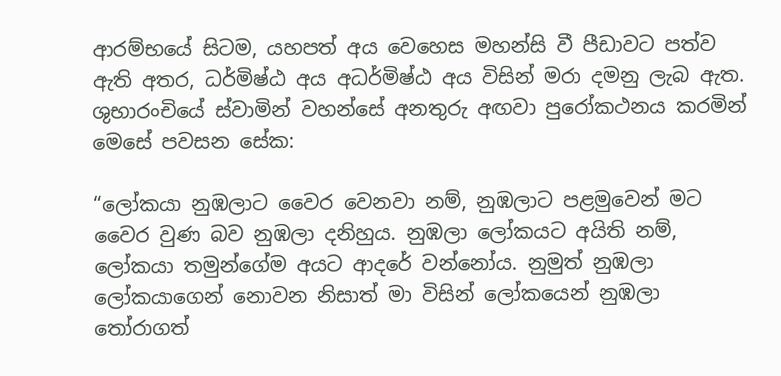ආරම්භයේ සිටම, යහපත් අය වෙහෙස මහන්සි වී පීඩාවට පත්ව ඇති අතර, ධර්මිෂ්ඨ අය අධර්මිෂ්ඨ අය විසින් මරා දමනු ලැබ ඇත. ශුභාරංචියේ ස්වාමින් වහන්සේ අනතුරු අඟවා පුරෝකථනය කරමින් මෙසේ පවසන සේක:

“ලෝකයා නුඹලාට වෛර වෙනවා නම්, නුඹලාට පළමුවෙන් මට වෛර වුණ බව නුඹලා දනිහුය. නුඹලා ලෝකයට අයිති නම්, ලෝකයා තමුන්ගේම අයට ආදරේ වන්නෝය. නුමුත් නුඹලා ලෝකයාගෙන් නොවන නිසාත් මා විසින් ලෝකයෙන් නුඹලා තෝරාගත්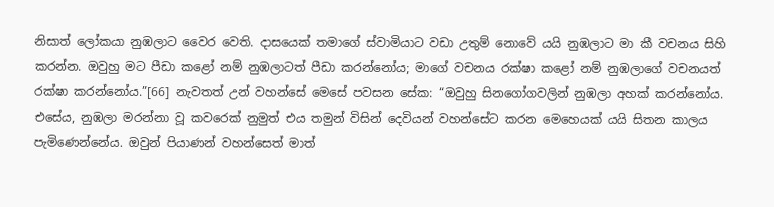නිසාත් ලෝකයා නුඹලාට වෛර වෙති. දාසයෙක් තමාගේ ස්වාමියාට වඩා උතුම් නොවේ යයි නුඹලාට මා කී වචනය සිහි කරන්න. ඔවුහු මට පීඩා කළෝ නම් නුඹලාටත් පීඩා කරන්නෝය; මාගේ වචනය රක්ෂා කළෝ නම් නුඹලාගේ වචනයත් රක්ෂා කරන්නෝය.”[66] නැවතත් උන් වහන්සේ මෙසේ පවසන සේක: “ඔවුහු සිනගෝගවලින් නුඹලා අහක් කරන්නෝය. එසේය, නුඹලා මරන්නා වූ කවරෙක් නුමුත් එය තමුන් විසින් දෙවියන් වහන්සේට කරන මෙහෙයක් යයි සිතන කාලය පැමිණෙන්නේය. ඔවුන් පියාණන් වහන්සෙත් මාත්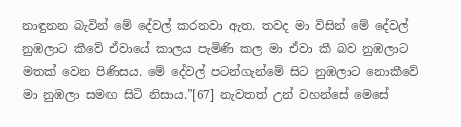නාඳුනන බැවින් මේ දේවල් කරනවා ඇත. තවද මා විසින් මේ දේවල් නුඹලාට කීවේ ඒවායේ කාලය පැමිණි කල මා ඒවා කී බව නුඹලාට මතක් වෙන පිණිසය. මේ දේවල් පටන්ගැන්මේ සිට නුඹලාට නොකීවේ මා නුඹලා සමඟ සිටි නිසාය.”[67] නැවතත් උන් වහන්සේ මෙසේ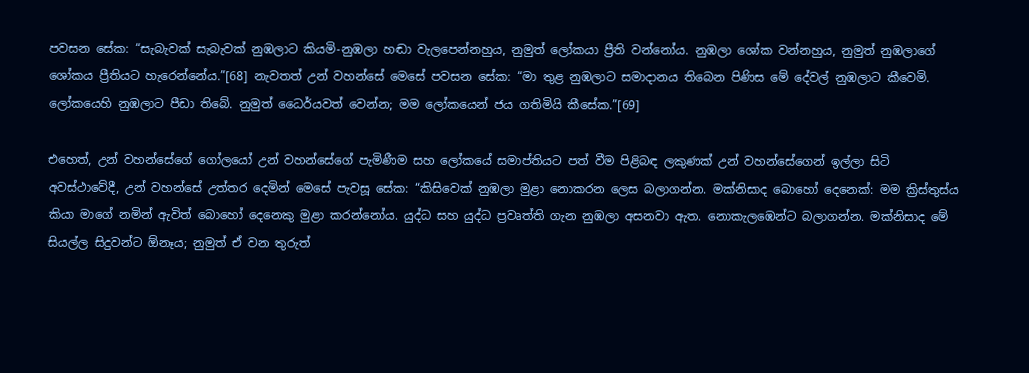පවසන සේක: “සැබැවක් සැබැවක් නුඹලාට කියමි-නුඹලා හඬා වැලපෙන්නහුය, නුමුත් ලෝකයා ප්‍රීති වන්නෝය. නුඹලා ශෝක වන්නහුය, නුමුත් නුඹලාගේ ශෝකය ප්‍රීතියට හැරෙන්නේය.”[68] නැවතත් උන් වහන්සේ මෙසේ පවසන සේක: “මා තුළ නුඹලාට සමාදානය තිබෙන පිණිස මේ දේවල් නුඹලාට කීවෙමි. ලෝකයෙහි නුඹලාට පීඩා තිබේ. නුමුත් ධෛර්යවත් වෙන්න; මම ලෝකයෙන් ජය ගතිමියි කීසේක.”[69]

එහෙත්, උන් වහන්සේගේ ගෝලයෝ උන් වහන්සේගේ පැමිණීම සහ ලෝකයේ සමාප්තියට පත් වීම පිළිබඳ ලකුණක් උන් වහන්සේගෙන් ඉල්ලා සිටි අවස්ථාවේදී, උන් වහන්සේ උත්තර දෙමින් මෙසේ පැවසූ සේක: “කිසිවෙක් නුඹලා මුළා නොකරන ලෙස බලාගන්න. මක්නිසාද බොහෝ දෙනෙක්: මම ක්‍රිස්තුස්ය කියා මාගේ නමින් ඇවිත් බොහෝ දෙනෙකු මුළා කරන්නෝය. යුද්ධ සහ යුද්ධ ප්‍රවෘත්ති ගැන නුඹලා අසනවා ඇත. නොකැලඹෙන්ට බලාගන්න. මක්නිසාද මේ සියල්ල සිදුවන්ට ඕනෑය; නුමුත් ඒ වන තුරුත්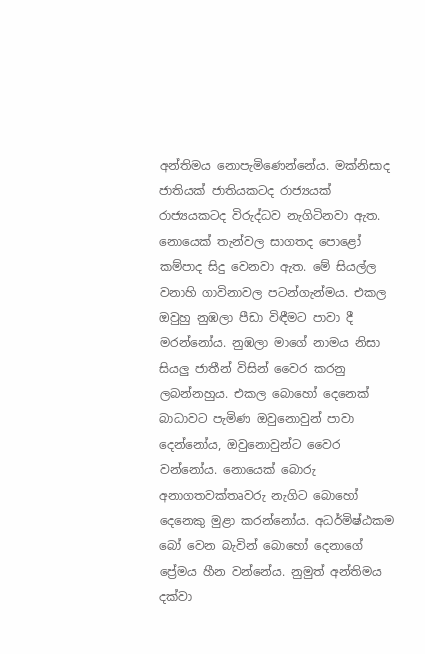අන්තිමය නොපැමිණෙන්නේය. මක්නිසාද ජාතියක් ජාතියකටද රාජ්‍යයක් රාජ්‍යයකටද විරුද්ධව නැගිටිනවා ඇත. නොයෙක් තැන්වල සාගතද පොළෝ කම්පාද සිදු වෙනවා ඇත. මේ සියල්ල වනාහි ගාවිනාවල පටන්ගැන්මය. එකල ඔවුහු නුඹලා පීඩා විඳීමට පාවා දී මරන්නෝය. නුඹලා මාගේ නාමය නිසා සියලු ජාතීන් විසින් වෛර කරනු ලබන්නහුය. එකල බොහෝ දෙනෙක් බාධාවට පැමිණ ඔවුනොවුන් පාවා දෙන්නෝය, ඔවුනොවුන්ට වෛර වන්නෝය. නොයෙක් බොරු අනාගතවක්තෘවරු නැගිට බොහෝ දෙනෙකු මුළා කරන්නෝය. අධර්මිෂ්ඨකම බෝ වෙන බැවින් බොහෝ දෙනාගේ ප්‍රේමය හීන වන්නේය. නුමුත් අන්තිමය දක්වා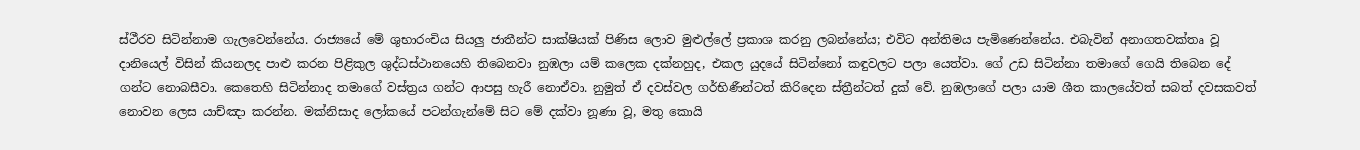ස්ථීරව සිටින්නාම ගැලවෙන්නේය. රාජ්‍යයේ මේ ශුභාරංචිය සියලු ජාතීන්ට සාක්ෂියක් පිණිස ලොව මුළුල්ලේ ප්‍රකාශ කරනු ලබන්නේය; එවිට අන්තිමය පැමිණෙන්නේය. එබැවින් අනාගතවක්තෘ වූ දානියෙල් විසින් කියනලද පාළු කරන පිළිකුල ශුද්ධස්ථානයෙහි තිබෙනවා නුඹලා යම් කලෙක දක්නහුද, එකල යුදයේ සිටින්නෝ කඳුවලට පලා යෙත්වා. ගේ උඩ සිටින්නා තමාගේ ගෙයි තිබෙන දේ ගන්ට නොබසීවා. කෙතෙහි සිටින්නාද තමාගේ වස්ත්‍රය ගන්ට ආපසු හැරී නොඒවා. නුමුත් ඒ දවස්වල ගර්භිණීන්ටත් කිරිදෙන ස්ත්‍රීන්ටත් දුක් වේ. නුඹලාගේ පලා යාම ශීත කාලයේවත් සබත් දවසකවත් නොවන ලෙස යාච්ඤා කරන්න. මක්නිසාද ලෝකයේ පටන්ගැන්මේ සිට මේ දක්වා නූණා වූ, මතු කොයි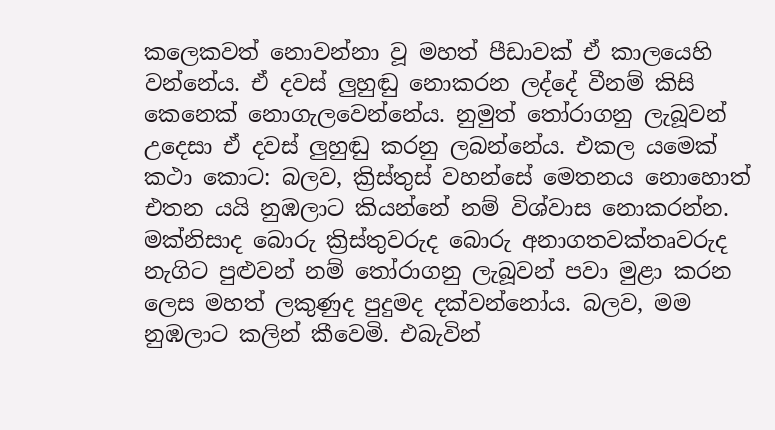කලෙකවත් නොවන්නා වූ මහත් පීඩාවක් ඒ කාලයෙහි වන්නේය. ඒ දවස් ලුහුඬු නොකරන ලද්දේ වීනම් කිසි කෙනෙක් නොගැලවෙන්නේය. නුමුත් තෝරාගනු ලැබූවන් උදෙසා ඒ දවස් ලුහුඬු කරනු ලබන්නේය. එකල යමෙක් කථා කොට: බලව, ක්‍රිස්තුස් වහන්සේ මෙතනය නොහොත් එතන යයි නුඹලාට කියන්නේ නම් විශ්වාස නොකරන්න. මක්නිසාද බොරු ක්‍රිස්තුවරුද බොරු අනාගතවක්තෘවරුද නැගිට පුළුවන් නම් තෝරාගනු ලැබූවන් පවා මුළා කරන ලෙස මහත් ලකුණුද පුදුමද දක්වන්නෝය. බලව, මම නුඹලාට කලින් කීවෙමි. එබැවින්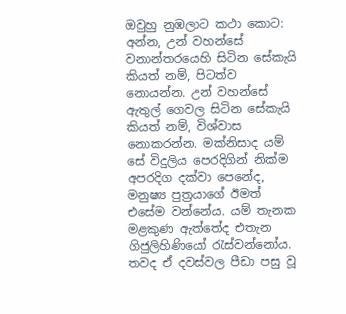ඔවුහු නුඹලාට කථා කොට: අන්න, උන් වහන්සේ වනාන්තරයෙහි සිටින සේකැයි කියත් නම්, පිටත්ව නොයන්න. උන් වහන්සේ ඇතුල් ගෙවල සිටින සේකැයි කියත් නම්, විශ්වාස නොකරන්න. මක්නිසාද යම් සේ විදුලිය පෙරදිගින් නික්ම අපරදිග දක්වා පෙනේද, මනුෂ්‍ය පුත්‍රයාගේ ඊමත් එසේම වන්නේය. යම් තැනක මළකුණ ඇත්තේද එතැන ගිජුලිහිණියෝ රැස්වන්නෝය. තවද ඒ දවස්වල පීඩා පසු වූ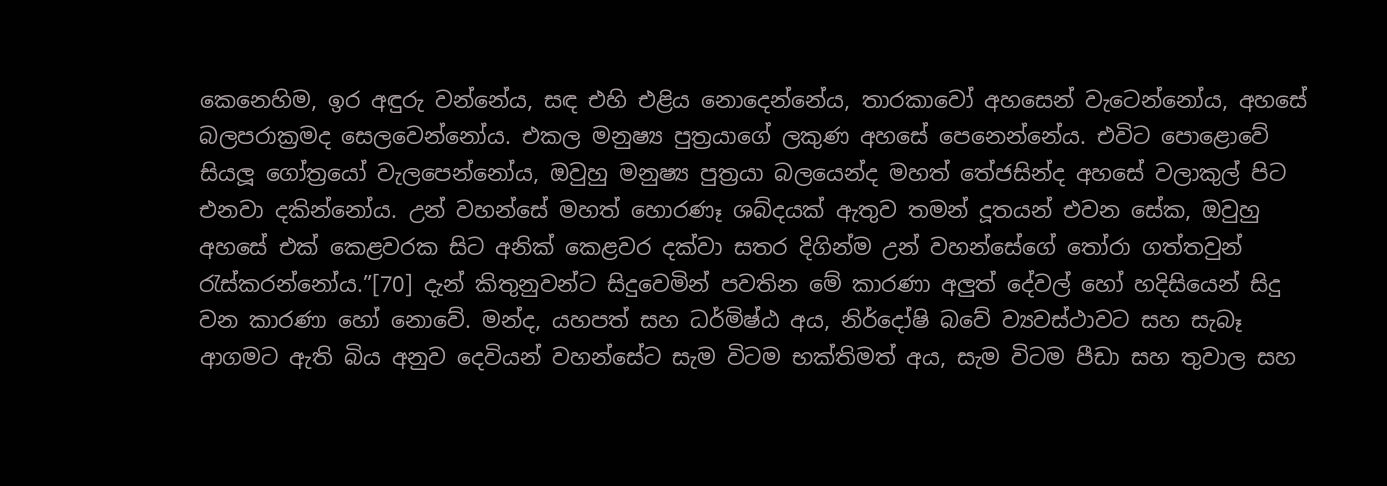කෙනෙහිම, ඉර අඳුරු වන්නේය, සඳ එහි එළිය නොදෙන්නේය, තාරකාවෝ අහසෙන් වැටෙන්නෝය, අහසේ බලපරාක්‍රමද සෙලවෙන්නෝය. එකල මනුෂ්‍ය පුත්‍රයාගේ ලකුණ අහසේ පෙනෙන්නේය. එවිට පොළොවේ සියලූ‍ ගෝත්‍රයෝ වැලපෙන්නෝය, ඔවුහු මනුෂ්‍ය පුත්‍රයා බලයෙන්ද මහත් තේජසින්ද අහසේ වලාකුල් පිට එනවා දකින්නෝය. උන් වහන්සේ මහත් හොරණෑ ශබ්දයක් ඇතුව තමන් දූතයන් එවන සේක, ඔවුහු අහසේ එක් කෙළවරක සිට අනික් කෙළවර දක්වා සතර දිගින්ම උන් වහන්සේගේ තෝරා ගත්තවුන් රැස්කරන්නෝය.”[70] දැන් කිතුනුවන්ට සිදුවෙමින් පවතින මේ කාරණා අලුත් දේවල් හෝ හදිසියෙන් සිදු වන කාරණා හෝ නොවේ. මන්ද, යහපත් සහ ධර්මිෂ්ඨ අය, නිර්දෝෂි බවේ ව්‍යවස්ථාවට සහ සැබෑ ආගමට ඇති බිය අනුව දෙවියන් වහන්සේට සැම විටම භක්තිමත් අය, සැම විටම පීඩා සහ තුවාල සහ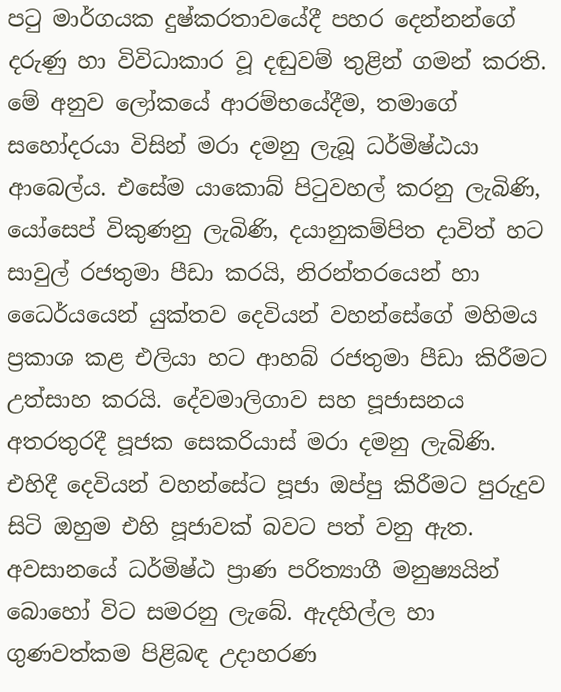පටු මාර්ගයක දුෂ්කරතාවයේදී පහර දෙන්නන්ගේ දරුණු හා විවිධාකාර වූ දඬුවම් තුළින් ගමන් කරති. මේ අනුව ලෝකයේ ආරම්භයේදීම, තමාගේ සහෝදරයා විසින් මරා දමනු ලැබූ ධර්මිෂ්ඨයා ආබෙල්ය. එසේම යාකොබ් පිටුවහල් කරනු ලැබිණි, යෝසෙප් විකුණනු ලැබිණි, දයානුකම්පිත දාවිත් හට සාවුල් රජතුමා පීඩා කරයි, නිරන්තරයෙන් හා ධෛර්යයෙන් යුක්තව දෙවියන් වහන්සේගේ මහිමය ප්‍රකාශ කළ එලියා හට ආහබ් රජතුමා පීඩා කිරීමට උත්සාහ කරයි. දේවමාලිගාව සහ පූජාසනය අතරතුරදී පූජක සෙකරියාස් මරා දමනු ලැබිණි. එහිදී දෙවියන් වහන්සේට පූජා ඔප්පු කිරීමට පුරුදුව සිටි ඔහුම එහි පූජාවක් බවට පත් වනු ඇත. අවසානයේ ධර්මිෂ්ඨ ප්‍රාණ පරිත්‍යාගී මනුෂ්‍යයින් බොහෝ විට සමරනු ලැබේ. ඇදහිල්ල හා ගුණවත්කම පිළිබඳ උදාහරණ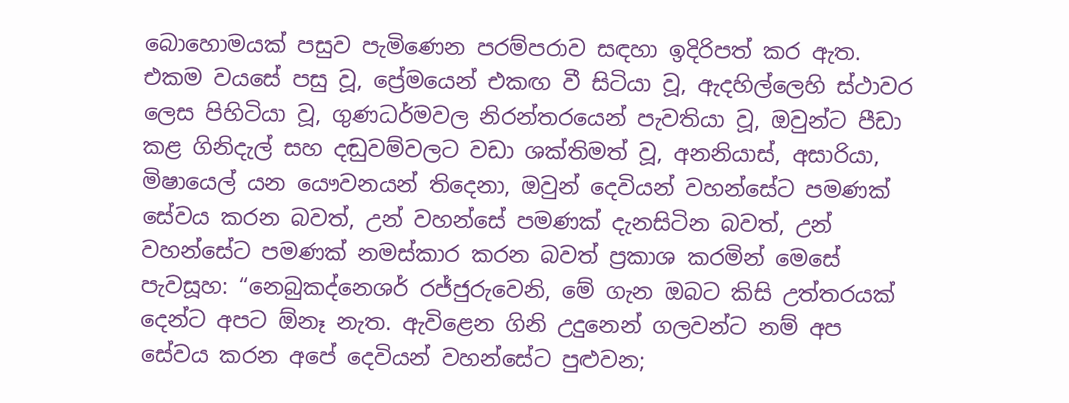බොහොමයක් පසුව පැමිණෙන පරම්පරාව සඳහා ඉදිරිපත් කර ඇත. එකම වයසේ පසු වූ, ප්‍රේමයෙන් එකඟ වී සිටියා වූ, ඇදහිල්ලෙහි ස්ථාවර ලෙස පිහිටියා වූ, ගුණධර්මවල නිරන්තරයෙන් පැවතියා වූ, ඔවුන්ට පීඩා කළ ගිනිදැල් සහ දඬුවම්වලට වඩා ශක්තිමත් වූ, අනනියාස්, අසාරියා, මිෂායෙල් යන යෞවනයන් තිදෙනා, ඔවුන් දෙවියන් වහන්සේට පමණක් සේවය කරන බවත්, උන් වහන්සේ පමණක් දැනසිටින බවත්, උන් වහන්සේට පමණක් නමස්කාර කරන බවත් ප්‍රකාශ කරමින් මෙසේ පැවසූහ: “නෙබුකද්නෙශර් රජ්ජුරුවෙනි, මේ ගැන ඔබට කිසි උත්තරයක් දෙන්ට අපට ඕනෑ නැත. ඇවිළෙන ගිනි උදුනෙන් ගලවන්ට නම් අප සේවය කරන අපේ දෙවියන් වහන්සේට පුළුවන;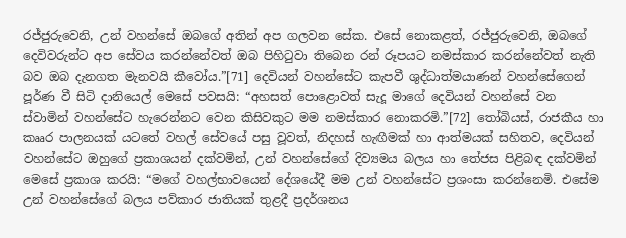රජ්ජුරුවෙනි, උන් වහන්සේ ඔබගේ අතින් අප ගලවන සේක. එසේ නොකළත්, රජ්ජුරුවෙනි, ඔබගේ දෙවිවරුන්ට අප සේවය කරන්නේවත් ඔබ පිහිටුවා තිබෙන රන් රූපයට නමස්කාර කරන්නේවත් නැති බව ඔබ දැනගත මැනවයි කීවෝය.”[71] දෙවියන් වහන්සේට කැපවී ශුද්ධාත්මයාණන් වහන්සේගෙන් පූර්ණ වී සිටි දානියෙල් මෙසේ පවසයි: “අහසත් පොළොවත් සැදූ මාගේ දෙවියන් වහන්සේ වන ස්වාමින් වහන්සේට හැරෙන්නට වෙන කිසිවකුට මම නමස්කාර නොකරමි.”[72] තෝබියස්, රාජකීය හා කෲර පාලනයක් යටතේ වහල් සේවයේ පසු වූවත්, නිදහස් හැඟීමක් හා ආත්මයක් සහිතව, දෙවියන් වහන්සේට ඔහුගේ ප්‍රකාශයන් දක්වමින්, උන් වහන්සේගේ දිව්‍යමය බලය හා තේජස පිළිබඳ දක්වමින් මෙසේ ප්‍රකාශ කරයි: “මගේ වහල්භාවයෙන් දේශයේදී මම උන් වහන්සේට ප්‍රශංසා කරන්නෙමි. එසේම උන් වහන්සේගේ බලය පව්කාර ජාතියක් තුළදී ප්‍රදර්ශනය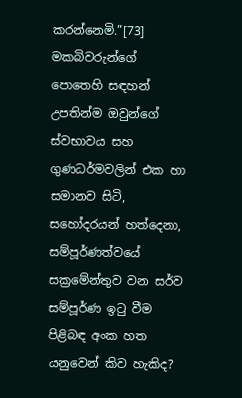කරන්නෙමි.”[73] මකබිවරුන්ගේ පොතෙහි සඳහන් උපතින්ම ඔවුන්ගේ ස්වභාවය සහ ගුණධර්මවලින් එක හා සමානව සිටි, සහෝදරයන් හත්දෙනා, සම්පූර්ණත්වයේ සක්‍රමේන්තුව වන සර්ව සම්පූර්ණ ඉටු වීම පිළිබඳ අංක හත යනුවෙන් කිව හැකිද?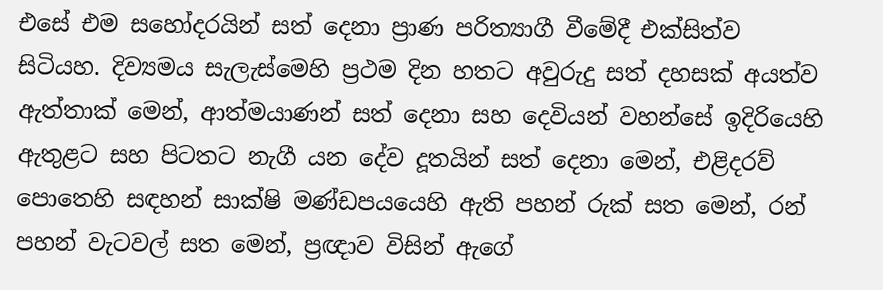එසේ එම සහෝදරයින් සත් දෙනා ප්‍රාණ පරිත්‍යාගී වීමේදී එක්සිත්ව සිටියහ. දිව්‍යමය සැලැස්මෙහි ප්‍රථම දින හතට අවුරුදු සත් දහසක් අයත්ව ඇත්තාක් මෙන්, ආත්මයාණන් සත් දෙනා සහ දෙවියන් වහන්සේ ඉදිරියෙහි ඇතුළට සහ පිටතට නැගී යන දේව දූතයින් සත් දෙනා මෙන්, එළිදරව් පොතෙහි සඳහන් සාක්ෂි මණ්ඩපයයෙහි ඇති පහන් රුක් සත මෙන්, රන් පහන් වැටවල් සත මෙන්, ප්‍රඥාව විසින් ඇගේ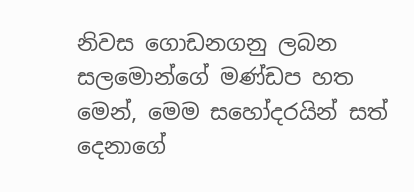නිවස ගොඩනගනු ලබන සලමොන්ගේ මණ්ඩප හත මෙන්, මෙම සහෝදරයින් සත් දෙනාගේ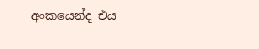අංකයෙන්ද එය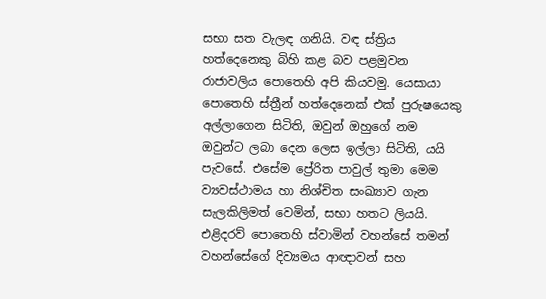සභා සත වැලඳ ගනියි. වඳ ස්ත්‍රිය හත්දෙනෙකු බිහි කළ බව පළමුවන රාජාවලිය පොතෙහි අපි කියවමු. යෙසායා පොතෙහි ස්ත්‍රීන් හත්දෙනෙක් එක් පුරුෂයෙකු අල්ලාගෙන සිටිති, ඔවුන් ඔහුගේ නම ඔවුන්ට ලබා දෙන ලෙස ඉල්ලා සිටිති, යයි පැවසේ. එසේම ප්‍රේරිත පාවුල් තුමා මෙම ව්‍යවස්ථාමය හා නිශ්චිත සංඛ්‍යාව ගැන සැලකිලිමත් වෙමින්, සභා හතට ලියයි. එළිදරව් පොතෙහි ස්වාමින් වහන්සේ තමන් වහන්සේගේ දිව්‍යමය ආඥාවන් සහ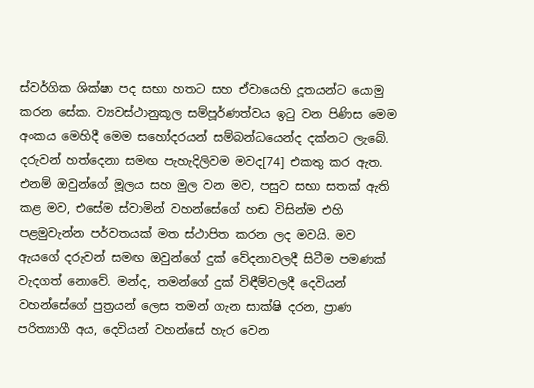ස්වර්ගික ශික්ෂා පද සභා හතට සහ ඒවායෙහි දූතයන්ට යොමු කරන සේක. ව්‍යවස්ථානුකූල සම්පූර්ණත්වය ඉටු වන පිණිස මෙම අංකය මෙහිදී මෙම සහෝදරයන් සම්බන්ධයෙන්ද දක්නට ලැබේ. දරුවන් හත්දෙනා සමඟ පැහැදිලිවම මවද[74] එකතු කර ඇත. එනම් ඔවුන්ගේ මූලය සහ මුල වන මව, පසුව සභා සතක් ඇති කළ මව, එසේම ස්වාමින් වහන්සේගේ හඬ විසින්ම එහි පළමුවැන්න පර්වතයක් මත ස්ථාපිත කරන ලද මවයි. මව ඇයගේ දරුවන් සමඟ ඔවුන්ගේ දුක් වේදනාවලදී සිටීම පමණක් වැදගත් නොවේ. මන්ද, තමන්ගේ දුක් විඳීම්වලදී දෙවියන් වහන්සේගේ පුත්‍රයන් ලෙස තමන් ගැන සාක්ෂි දරන, ප්‍රාණ පරිත්‍යාගී අය, දෙවියන් වහන්සේ හැර වෙන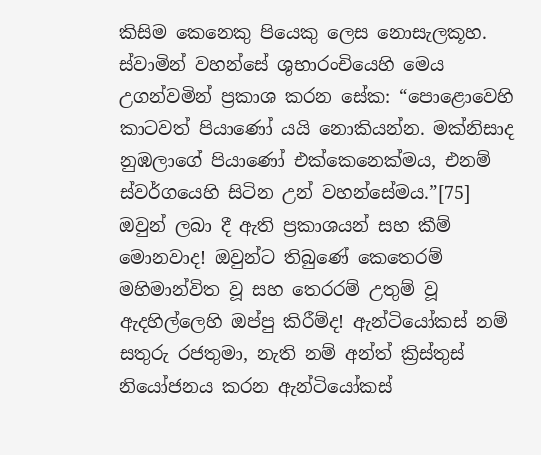කිසිම කෙනෙකු පියෙකු ලෙස නොසැලකූහ. ස්වාමින් වහන්සේ ශුභාරංචියෙහි මෙය උගන්වමින් ප්‍රකාශ කරන සේක: “පොළොවෙහි කාටවත් පියාණෝ යයි නොකියන්න. මක්නිසාද නුඹලාගේ පියාණෝ එක්කෙනෙක්මය, එනම් ස්වර්ගයෙහි සිටින උන් වහන්සේමය.”[75] ඔවුන් ලබා දී ඇති ප්‍රකාශයන් සහ කීම් මොනවාද! ඔවුන්ට තිබුණේ කෙතෙරම් මහිමාන්විත වූ සහ තෙරරම් උතුම් වූ ඇදහිල්ලෙහි ඔප්පු කිරීම්ද! ඇන්ටියෝකස් නම් සතුරු රජතුමා, නැති නම් අන්ත් ක්‍රිස්තුස් නියෝජනය කරන ඇන්ටියෝකස්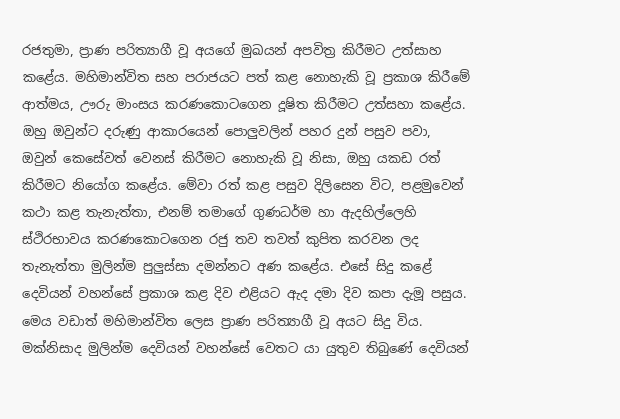රජතුමා, ප්‍රාණ පරිත්‍යාගී වූ අයගේ මුඛයන් අපවිත්‍ර කිරීමට උත්සාහ කළේය. මහිමාන්විත සහ පරාජයට පත් කළ නොහැකි වූ ප්‍රකාශ කිරීමේ ආත්මය, ඌරු මාංසය කරණකොටගෙන දූෂිත කිරීමට උත්සහා කළේය. ඔහු ඔවුන්ට දරුණු ආකාරයෙන් පොලුවලින් පහර දුන් පසුව පවා, ඔවුන් කෙසේවත් වෙනස් කිරීමට නොහැකි වූ නිසා, ඔහු යකඩ රත් කිරීමට නියෝග කළේය. මේවා රත් කළ පසුව දිලිසෙන විට, පළමුවෙන් කථා කළ තැනැත්තා, එනම් තමාගේ ගුණධර්ම හා ඇදහිල්ලෙහි ස්ථිරභාවය කරණකොටගෙන රජු තව තවත් කුපිත කරවන ලද තැනැත්තා මුලින්ම පුලුස්සා දමන්නට අණ කළේය. එසේ සිදු කළේ දෙවියන් වහන්සේ ප්‍රකාශ කළ දිව එළියට ඇද දමා දිව කපා දැමූ පසුය. මෙය වඩාත් මහිමාන්විත ලෙස ප්‍රාණ පරිත්‍යාගී වූ අයට සිදු විය. මක්නිසාද මුලින්ම දෙවියන් වහන්සේ වෙතට යා යුතුව තිබුණේ දෙවියන්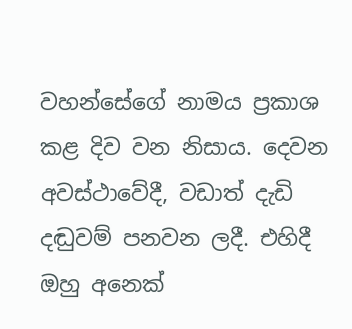වහන්සේගේ නාමය ප්‍රකාශ කළ දිව වන නිසාය. දෙවන අවස්ථාවේදී, වඩාත් දැඩි දඬුවම් පනවන ලදී. එහිදී ඔහු අනෙක්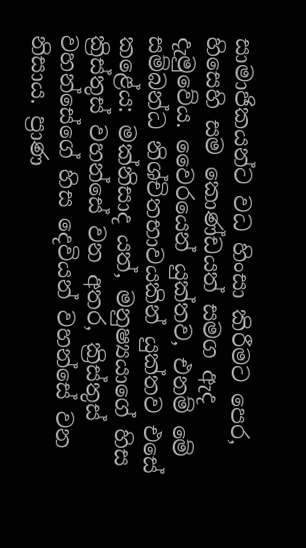සාමාජිකයන්ට වධ හිංසා කිරීමට පෙර, හිසෙහි සම කොණ්ඩයත් සමග ඇද දැමුවේය. වෛරයෙන් යුක්තව, එනම් මේ සම්බන්ධ නිශ්චිතභාවයකින් යුක්තව එසේ කළේය: මක්නිසාද යත්, මනුෂ්‍යයාගේ හිස ක්‍රිස්තුස් වහන්සේ වන අතර, ක්‍රිස්තුස් වහන්සේගේ හිස දෙවියන් වහන්සේ වන නිසාය. ප්‍රාණ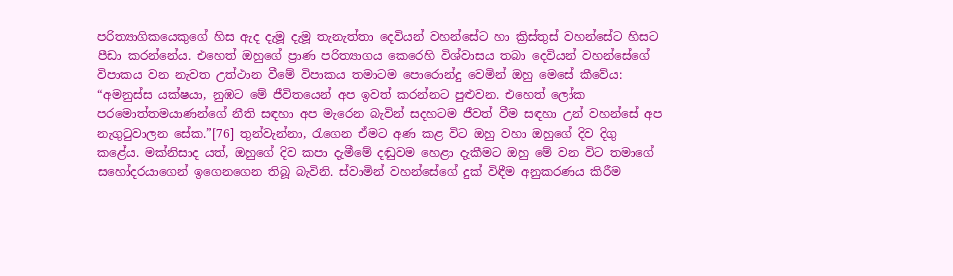පරිත්‍යාගිකයෙකුගේ හිස ඇද දැමූ දැමූ තැනැත්තා දෙවියන් වහන්සේට හා ක්‍රිස්තුස් වහන්සේට හිසට පීඩා කරන්නේය. එහෙත් ඔහුගේ ප්‍රාණ පරිත්‍යාගය කෙරෙහි විශ්වාසය තබා දෙවියන් වහන්සේගේ විපාකය වන නැවත උත්ථාන වීමේ විපාකය තමාටම පොරොන්දු වෙමින් ඔහු මෙසේ කීවේය: “අමනුස්ස යක්ෂයා, නුඹට මේ ජීවිතයෙන් අප ඉවත් කරන්නට පුළුවන. එහෙත් ලෝක පරමොත්තමයාණන්ගේ නීති සඳහා අප මැරෙන බැවින් සදහටම ජීවත් වීම සඳහා උන් වහන්සේ අප නැගුටුවාලන සේක.”[76] තුන්වැන්නා, රැගෙන ඒමට අණ කළ විට ඔහු වහා ඔහුගේ දිව දිගු කළේය. මක්නිසාද යත්, ඔහුගේ දිව කපා දැමීමේ දඬුවම හෙළා දැකීමට ඔහු මේ වන විට තමාගේ සහෝදරයාගෙන් ඉගෙනගෙන තිබූ බැවිනි. ස්වාමින් වහන්සේගේ දුක් විඳීම අනුකරණය කිරීම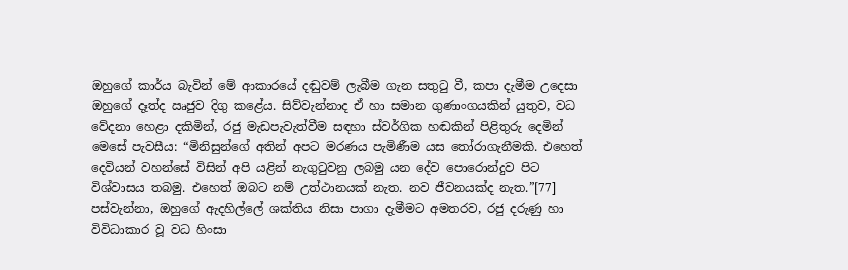ඔහුගේ කාර්ය බැවින් මේ ආකාරයේ දඬුවම් ලැබීම ගැන සතුටු වී, කපා දැමීම උදෙසා ඔහුගේ දෑත්ද ඍජුව දිගු කළේය. සිව්වැන්නාද ඒ හා සමාන ගුණාංගයකින් යුතුව, වධ වේදනා හෙළා දකිමින්, රජු මැඩපැවැත්වීම සඳහා ස්වර්ගික හඬකින් පිළිතුරු දෙමින් මෙසේ පැවසීය: “මිනිසුන්ගේ අතින් අපට මරණය පැමිණීම යස තෝරාගැනීමකි. එහෙත් දෙවියන් වහන්සේ විසින් අපි යළින් නැගුටුවනු ලබමු යන දේව පොරොන්දුව පිට විශ්වාසය තබමු. එහෙත් ඔබට නම් උත්ථානයක් නැත. නව ජීවනයක්ද නැත.”[77] පස්වැන්නා, ඔහුගේ ඇදහිල්ලේ ශක්තිය නිසා පාගා දැමීමට අමතරව, රජු දරුණු හා විවිධාකාර වූ වධ හිංසා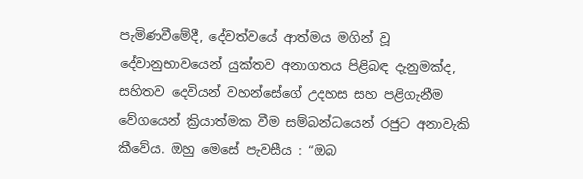පැමිණවීමේදී, දේවත්වයේ ආත්මය මගින් වූ දේවානුභාවයෙන් යුක්තව අනාගතය පිළිබඳ දැනුමක්ද, සහිතව දෙවියන් වහන්සේගේ උදහස සහ පළිගැනීම වේගයෙන් ක්‍රියාත්මක වීම සම්බන්ධයෙන් රජුට අනාවැකි කීවේය. ඔහු මෙසේ පැවසීය : “ඔබ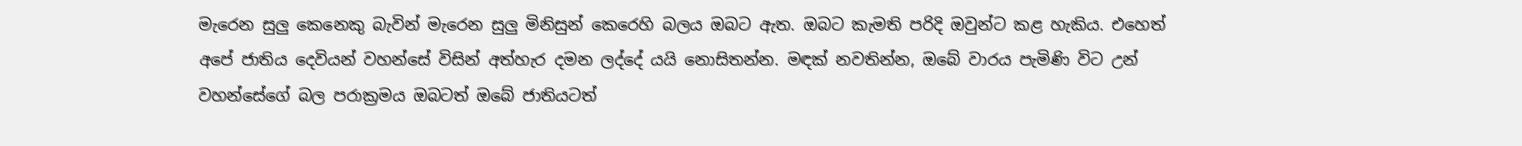මැරෙන සුලු කෙනෙකු බැවින් මැරෙන සුලු මිනිසුන් කෙරෙහි බලය ඔබට ඇත. ඔබට කැමති පරිදි ඔවුන්ට කළ හැකිය. එහෙත් අපේ ජාතිය දෙවියන් වහන්සේ විසින් අත්හැර දමන ලද්දේ යයි නොසිතන්න. මඳක් නවතින්න, ඔබේ වාරය පැමිණි විට උන් වහන්සේගේ බල පරාක්‍රමය ඔබටත් ඔබේ ජාතියටත්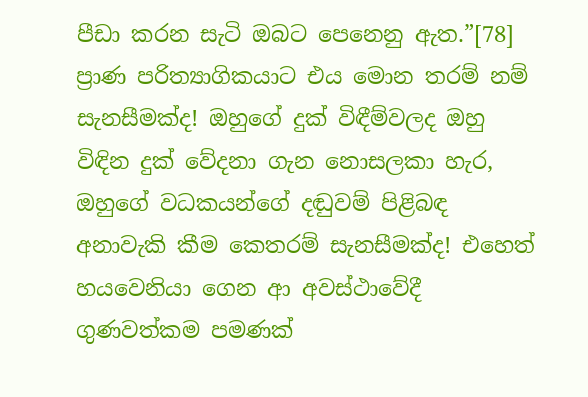පීඩා කරන සැටි ඔබට පෙනෙනු ඇත.”[78] ප්‍රාණ පරිත්‍යාගිකයාට එය මොන තරම් නම් සැනසීමක්ද! ඔහුගේ දුක් විඳීම්වලද ඔහු විඳින දුක් වේදනා ගැන නොසලකා හැර, ඔහුගේ වධකයන්ගේ දඬුවම් පිළිබඳ අනාවැකි කීම කෙතරම් සැනසීමක්ද! එහෙත් හයවෙනියා ගෙන ආ අවස්ථාවේදී ගුණවත්කම පමණක්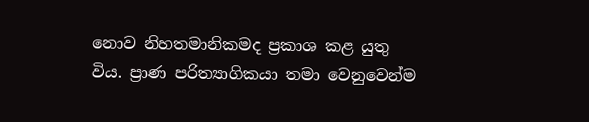නොව නිහතමානිකමද ප්‍රකාශ කළ යුතු විය. ප්‍රාණ පරිත්‍යාගිකයා තමා වෙනුවෙන්ම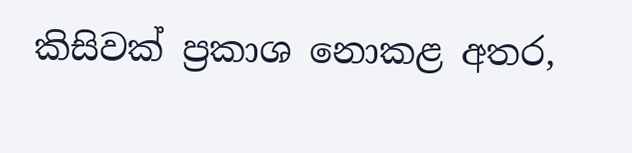කිසිවක් ප්‍රකාශ නොකළ අතර,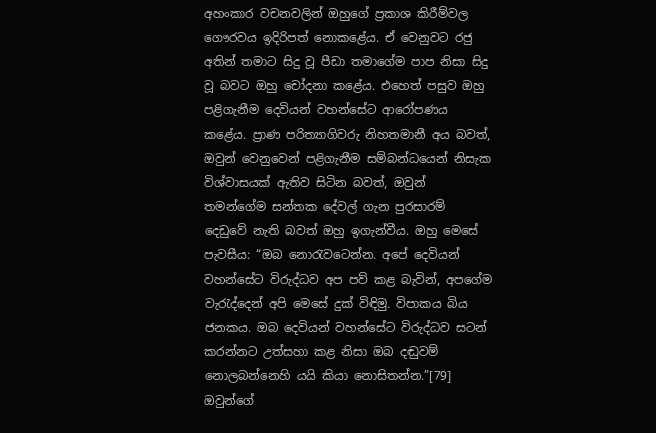අහංකාර වචනවලින් ඔහුගේ ප්‍රකාශ කිරීම්වල ගෞරවය ඉදිරිපත් නොකළේය. ඒ වෙනුවට රජු අතින් තමාට සිදු වූ පීඩා තමාගේම පාප නිසා සිදු වූ බවට ඔහු චෝදනා කළේය. එහෙත් පසුව ඔහු පළිගැනීම දෙවියන් වහන්සේට ආරෝපණය කළේය. ප්‍රාණ පරිත්‍යාගිවරු නිහතමානී අය බවත්, ඔවුන් වෙනුවෙන් පළිගැනීම සම්බන්ධයෙන් නිසැක විශ්වාසයක් ඇතිව සිටින බවත්, ඔවුන් තමන්ගේම සන්තක දේවල් ගැන පුරසාරම් දෙඩුවේ නැති බවත් ඔහු ඉගැන්වීය. ඔහු මෙසේ පැවසීය: “ඔබ නොරැවටෙන්න. අපේ දෙවියන් වහන්සේට විරුද්ධව අප පව් කළ බැවින්, අපගේම වැරැද්දෙන් අපි මෙසේ දුක් විඳිමු. විපාකය බිය ජනකය. ඔබ දෙවියන් වහන්සේට විරුද්ධව සටන් කරන්නට උත්සහා කළ නිසා ඔබ දඬුවම් නොලබන්නෙහි යයි කියා නොසිතන්න.”[79] ඔවුන්ගේ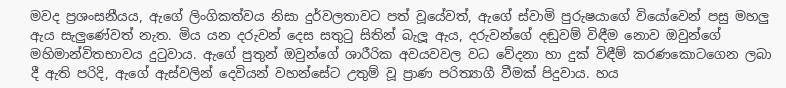මවද ප්‍රශංසනීයය, ඇගේ ලිංගිකත්වය නිසා දුර්වලතාවට පත් වූයේවත්, ඇගේ ස්වාමි පුරුෂයාගේ වියෝවෙන් පසු මහලු ඇය සැලුණේවත් නැත. මිය යන දරුවන් දෙස සතුටු සිතින් බැලූ ඇය, දරුවන්ගේ දඬුවම් විඳීම නොව ඔවුන්ගේ මහිමාන්විතභාවය දුටුවාය. ඇගේ පුතුන් ඔවුන්ගේ ශාරීරික අවයවවල වධ වේදනා හා දුක් විඳීම් කරණකොටගෙන ලබා දී ඇති පරිදි, ඇගේ ඇස්වලින් දෙවියන් වහන්සේට උතුම් වූ ප්‍රාණ පරිත්‍යාගී වීමක් පිදුවාය. හය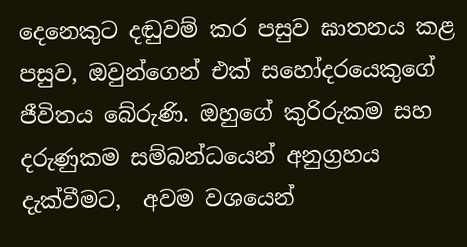දෙනෙකුට දඬුවම් කර පසුව ඝාතනය කළ පසුව, ඔවුන්ගෙන් එක් සහෝදරයෙකුගේ ජීවිතය බේරුණි. ඔහුගේ කුරිරුකම සහ දරුණුකම සම්බන්ධයෙන් අනුග්‍රහය දැක්වීමට,  අවම වශයෙන්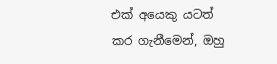එක් අයෙකු යටත් කර ගැනීමෙන්, ඔහු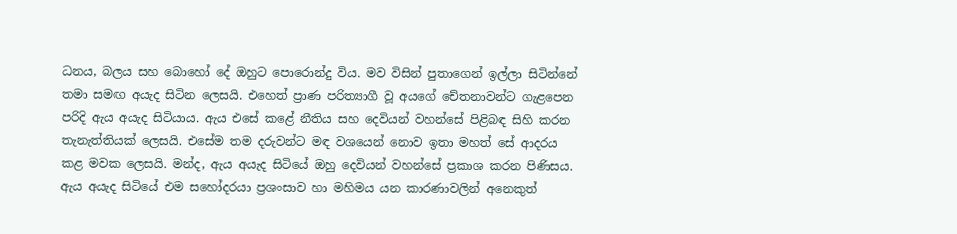ධනය, බලය සහ බොහෝ දේ ඔහුට පොරොන්දු විය. මව විසින් පුතාගෙන් ඉල්ලා සිටින්නේ තමා සමඟ අයැද සිටින ලෙසයි. එහෙත් ප්‍රාණ පරිත්‍යාගී වූ අයගේ චේතනාවන්ට ගැළපෙන පරිදි ඇය අයැද සිටියාය. ඇය එසේ කළේ නීතිය සහ දෙවියන් වහන්සේ පිළිබඳ සිහි කරන තැනැත්තියක් ලෙසයි. එසේම තම දරුවන්ට මඳ වශයෙන් නොව ඉතා මහත් සේ ආදරය කළ මවක ලෙසයි. මන්ද, ඇය අයැද සිටියේ ඔහු දෙවියන් වහන්සේ ප්‍රකාශ කරන පිණිසය. ඇය අයැද සිටියේ එම සහෝදරයා ප්‍රශංසාව හා මහිමය යන කාරණාවලින් අනෙකුත්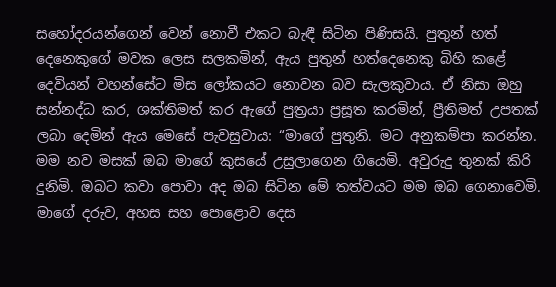සහෝදරයන්ගෙන් වෙන් නොවී එකට බැඳී සිටින පිණිසයි. පුතුන් හත් දෙනෙකුගේ මවක ලෙස සලකමින්, ඇය පුතුන් හත්දෙනෙකු බිහි කළේ දෙවියන් වහන්සේට මිස ලෝකයට නොවන බව සැලකුවාය. ඒ නිසා ඔහු සන්නද්ධ කර, ශක්තිමත් කර ඇගේ පුත්‍රයා ප්‍රසූත කරමින්, ප්‍රීතිමත් උපතක් ලබා දෙමින් ඇය මෙසේ පැවසුවාය: “මාගේ පුතුනි. මට අනුකම්පා කරන්න. මම නව මසක් ඔබ මාගේ කුසයේ උසුලාගෙන ගියෙමි. අවුරුදු තුනක් කිරි දුනිමි. ඔබට කවා පොවා අද ඔබ සිටින මේ තත්වයට මම ඔබ ගෙනාවෙමි. මාගේ දරුව, අහස සහ පොළොව දෙස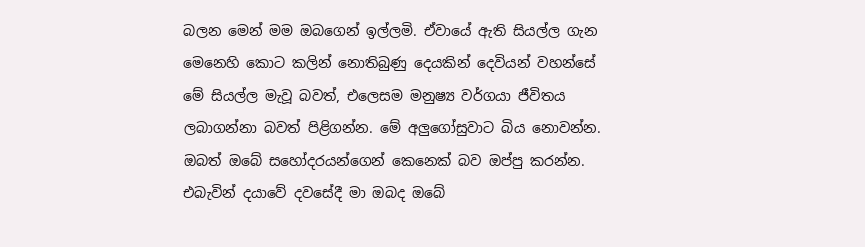බලන මෙන් මම ඔබගෙන් ඉල්‍ලමි. ඒවායේ ඇති සියල්ල ගැන මෙනෙහි කොට කලින් නොතිබුණු දෙයකින් දෙවියන් වහන්සේ මේ සියල්ල මැවූ බවත්, එලෙසම මනුෂ්‍ය වර්ගයා ජීවිතය ලබාගන්නා බවත් පිළිගන්න. මේ අලුගෝසුවාට බිය නොවන්න. ඔබත් ඔබේ සහෝදරයන්ගෙන් කෙනෙක් බව ඔප්පු කරන්න. එබැවින් දයාවේ දවසේදී මා ඔබද ඔබේ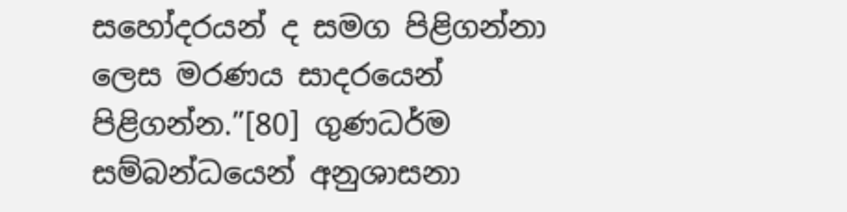සහෝදරයන් ද සමග පිළිගන්නා ලෙස මරණය සාදරයෙන් පිළිගන්න.”[80] ගුණධර්ම සම්බන්ධයෙන් අනුශාසනා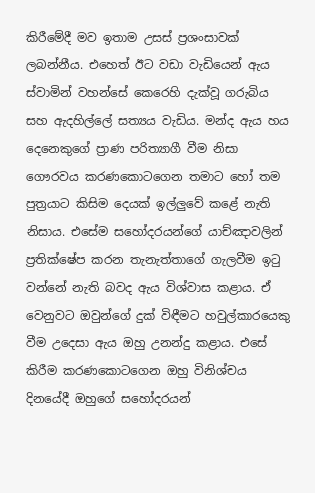කිරීමේදී මව ඉතාම උසස් ප්‍රශංසාවක් ලබන්නීය. එහෙත් ඊට වඩා වැඩියෙන් ඇය ස්වාමින් වහන්සේ කෙරෙහි දැක්වූ ගරුබිය සහ ඇදහිල්ලේ සත්‍යය වැඩිය. මන්ද ඇය හය දෙනෙකුගේ ප්‍රාණ පරිත්‍යාගී වීම නිසා ගෞරවය කරණකොටගෙන තමාට හෝ තම පුත්‍රයාට කිසිම දෙයක් ඉල්ලුවේ කළේ නැති නිසාය. එසේම සහෝදරයන්ගේ යාච්ඤාවලින්  ප්‍රතික්ෂේප කරන තැනැත්තාගේ ගැලවීම ඉටු වන්නේ නැති බවද ඇය විශ්වාස කළාය. ඒ වෙනුවට ඔවුන්ගේ දුක් විඳීමට හවුල්කාරයෙකු වීම උදෙසා ඇය ඔහු උනන්දු කළාය. එසේ කිරීම කරණකොටගෙන ඔහු විනිශ්චය දිනයේදී ඔහුගේ සහෝදරයන්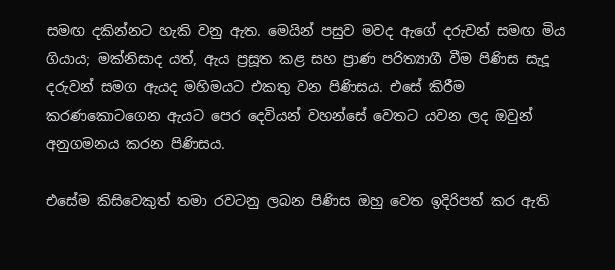සමඟ දකින්නට හැකි වනු ඇත. මෙයින් පසුව මවද ඇගේ දරුවන් සමඟ මිය ගියාය; මක්නිසාද යත්, ඇය ප්‍රසූත කළ සහ ප්‍රාණ පරිත්‍යාගී වීම පිණිස සැදූ දරුවන් සමග ඇයද මහිමයට එකතු වන පිණිසය. එසේ කිරීම කරණකොටගෙන ඇයට පෙර දෙවියන් වහන්සේ වෙතට යවන ලද ඔවුන් අනුගමනය කරන පිණිසය.

එසේම කිසිවෙකුත් තමා රවටනු ලබන පිණිස ඔහු වෙත ඉදිරිපත් කර ඇති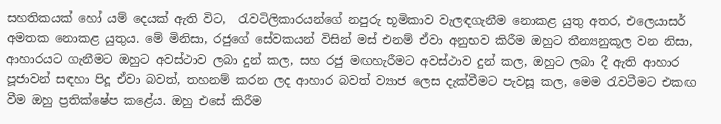සහතිකයක් හෝ යම් දෙයක් ඇති විට,  රැවටිලිකාරයන්ගේ නපුරු භූමිකාව වැලඳගැනීම නොකළ යුතු අතර, එලෙයාසර් අමතක නොකළ යුතුය. මේ මිනිසා, රජුගේ සේවකයන් විසින් මස් එනම් ඒවා අනුභව කිරීම ඔහුට තීන්‍යනුකූල වන නිසා, ආහාරයට ගැනීමට ඔහුට අවස්ථාව ලබා දුන් කල, සහ රජු මඟහැරීමට අවස්ථාව දුන් කල, ඔහුට ලබා දී ඇති ආහාර පූජාවන් සඳහා පිදූ ඒවා බවත්, තහනම් කරන ලද ආහාර බවත් ව්‍යාජ ලෙස දැක්වීමට පැවසූ කල, මෙම රැවටීමට එකඟ වීම ඔහු ප්‍රතික්ෂේප කළේය. ඔහු එසේ කිරීම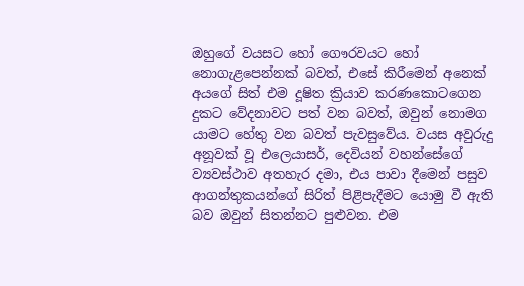ඔහුගේ වයසට හෝ ගෞරවයට හෝ නොගැළපෙන්නක් බවත්, එසේ කිරීමෙන් අනෙක් අයගේ සිත් එම දූෂිත ක්‍රියාව කරණකොටගෙන දුකට වේදනාවට පත් වන බවත්, ඔවුන් නොමග යාමට හේතු වන බවත් පැවසුවේය. වයස අවුරුදු අනූවක් වූ එලෙයාසර්, දෙවියන් වහන්සේගේ ව්‍යවස්ථාව අතහැර දමා, එය පාවා දීමෙන් පසුව  ආගන්තුකයන්ගේ සිරිත් පිළිපැදීමට යොමු වී ඇති බව ඔවුන් සිතන්නට පුළුවන. එම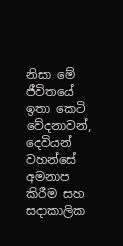නිසා මේ ජීවිතයේ ඉතා කෙටි වේදනාවන්, දෙවියන් වහන්සේ අමනාප කිරීම සහ සදාකාලික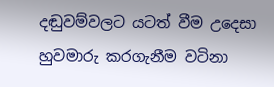දඬුවම්වලට යටත් වීම උදෙසා හුවමාරු කරගැනීම වටිනා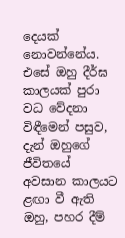දෙයක් නොවන්නේය. එසේ ඔහු දීර්ඝ කාලයක් පුරා වධ වේදනා විඳීමෙන් පසුව, දැන් ඔහුගේ ජීවිතයේ අවසාන කාලයට ළඟා වී ඇති ඔහු, පහර දීම්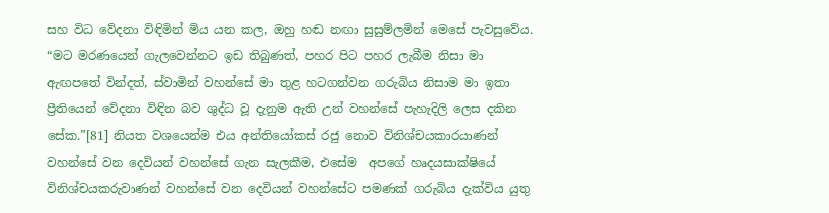සහ විධ වේදනා විඳිමින් මිය යන කල, ඔහු හඬ නඟා සුසුම්ලමින් මෙසේ පැවසුවේය. “මට මරණයෙන් ගැලවෙන්නට ඉඩ තිබුණත්, පහර පිට පහර ලැබීම නිසා මා ඇඟපතේ වින්දත්, ස්වාමින් වහන්සේ මා තුළ හටගන්වන ගරුබිය නිසාම මා ඉතා ප්‍රීතියෙන් වේදනා විඳින බව ශුද්ධ වූ දැනුම ඇති උන් වහන්සේ පැහැදිලි ලෙස දකින සේක.”[81] නියත වශයෙන්ම එය අන්තියෝකස් රජු නොව විනිශ්චයකාරයාණන් වහන්සේ වන දෙවියන් වහන්සේ ගැන සැලකීම, එසේම  අපගේ හෘදයසාක්ෂියේ විනිශ්චයකරුවාණන් වහන්සේ වන දෙවියන් වහන්සේට පමණක් ගරුබිය දැක්විය යුතු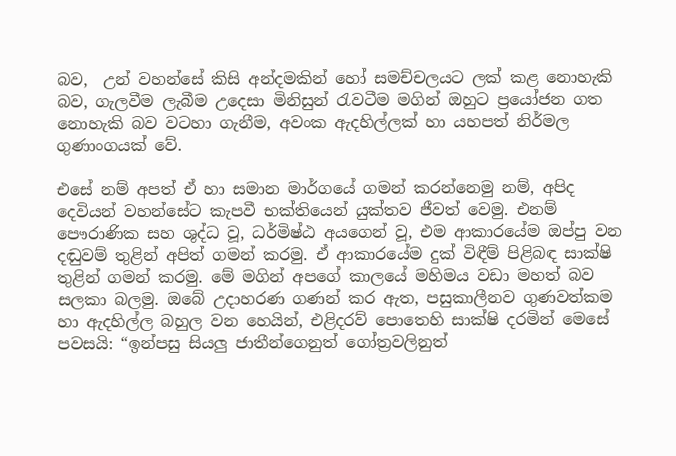බව,  උන් වහන්සේ කිසි අන්දමකින් හෝ සමච්චලයට ලක් කළ නොහැකි බව, ගැලවීම ලැබීම උදෙසා මිනිසුන් රැවටීම මගින් ඔහුට ප්‍රයෝජන ගත නොහැකි බව වටහා ගැනීම, අවංක ඇදහිල්ලක් හා යහපත් නිර්මල ගුණාංගයක් වේ.

එසේ නම් අපත් ඒ හා සමාන මාර්ගයේ ගමන් කරන්නෙමු නම්, අපිද දෙවියන් වහන්සේට කැපවී භක්තියෙන් යුක්තව ජීවත් වෙමු. එනම් පෞරාණික සහ ශුද්ධ වූ, ධර්මිෂ්ඨ අයගෙන් වූ, එම ආකාරයේම ඔප්පු වන දඬුවම් තුළින් අපිත් ගමන් කරමු. ඒ ආකාරයේම දුක් විඳීම් පිළිබඳ සාක්ෂි තුළින් ගමන් කරමු. මේ මගින් අපගේ කාලයේ මහිමය වඩා මහත් බව සලකා බලමු. ඔබේ උදාහරණ ගණන් කර ඇත, පසුකාලීනව ගුණවත්කම හා ඇදහිල්ල බහුල වන හෙයින්, එළිදරව් පොතෙහි සාක්ෂි දරමින් මෙසේ පවසයි: “ඉන්පසු සියලු ජාතීන්ගෙනුත් ගෝත්‍රවලිනුත්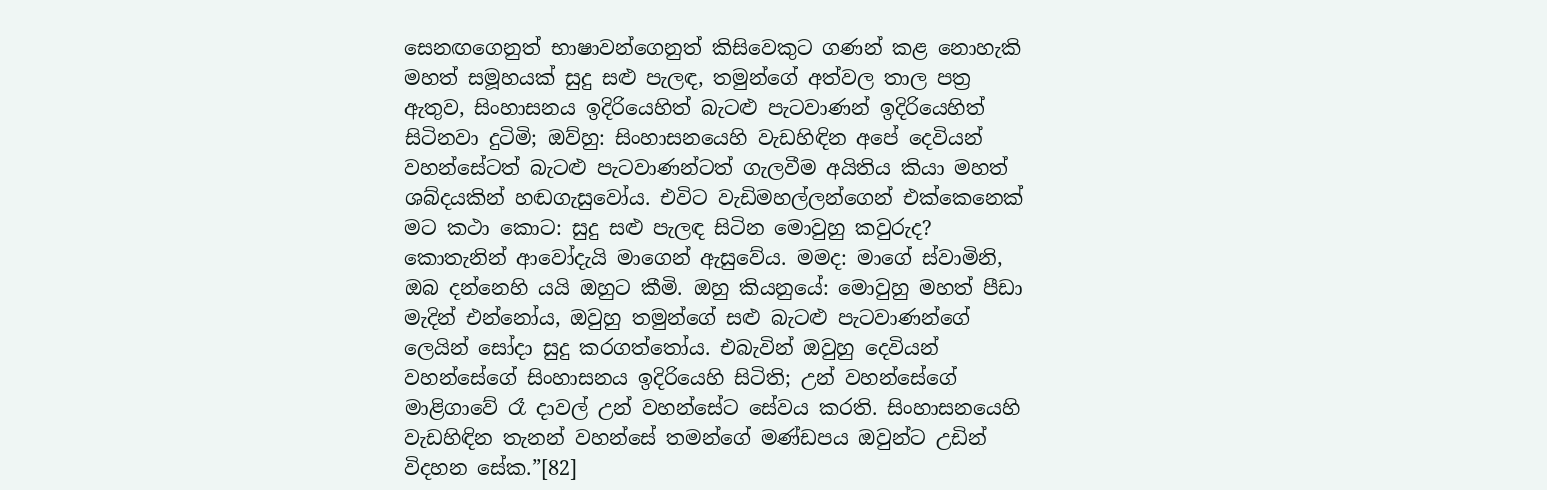සෙනඟගෙනුත් භාෂාවන්ගෙනුත් කිසිවෙකුට ගණන් කළ නොහැකි මහත් සමූහයක් සුදු සළු පැලඳ, තමුන්ගේ අත්වල තාල පත්‍ර ඇතුව, සිංහාසනය ඉදිරියෙහිත් බැටළු පැටවාණන් ඉදිරියෙහිත් සිටිනවා දුටිමි; ඔව්හු: සිංහාසනයෙහි වැඩහිඳින අපේ දෙවියන් වහන්සේටත් බැටළු පැටවාණන්ටත් ගැලවීම අයිතිය කියා මහත් ශබ්දයකින් හඬගැසුවෝය. එවිට වැඩිමහල්ලන්ගෙන් එක්කෙනෙක් මට කථා කොට: සුදු සළු පැලඳ සිටින මොවුහු කවුරුද? කොතැනින් ආවෝදැයි මාගෙන් ඇසුවේය. මමද: මාගේ ස්වාමිනි, ඔබ දන්නෙහි යයි ඔහුට කීමි. ඔහු කියනුයේ: මොවුහු මහත් පීඩා මැදින් එන්නෝය, ඔවුහු තමුන්ගේ සළු බැටළු පැටවාණන්ගේ ලෙයින් සෝදා සුදු කරගත්තෝය. එබැවින් ඔවුහු දෙවියන් වහන්සේගේ සිංහාසනය ඉදිරියෙහි සිටිති; උන් වහන්සේගේ මාළිගාවේ රෑ දාවල් උන් වහන්සේට සේවය කරති. සිංහාසනයෙහි වැඩහිඳින තැනන් වහන්සේ තමන්ගේ මණ්ඩපය ඔවුන්ට උඩින් විදහන සේක.”[82]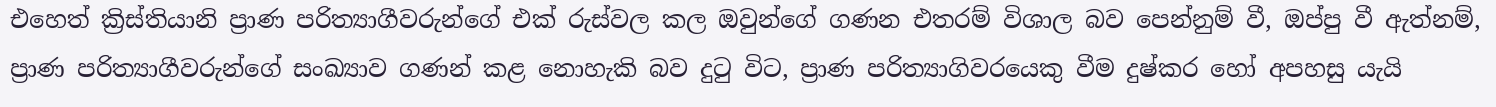එහෙත් ක්‍රිස්තියානි ප්‍රාණ පරිත්‍යාගීවරුන්ගේ එක් රුස්වල කල ඔවුන්ගේ ගණන එතරම් විශාල බව පෙන්නුම් වී, ඔප්පු වී ඇත්නම්, ප්‍රාණ පරිත්‍යාගීවරුන්ගේ සංඛ්‍යාව ගණන් කළ නොහැකි බව දුටු විට, ප්‍රාණ පරිත්‍යාගිවරයෙකු වීම දුෂ්කර හෝ අපහසු යැයි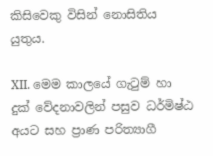කිසිවෙකු විසින් නොසිතිය යුතුය.

XII. මෙම කාලයේ ගැටුම් හා දුක් වේදනාවලින් පසුව ධර්මිෂ්ඨ අයට සහ ප්‍රාණ පරිත්‍යාගී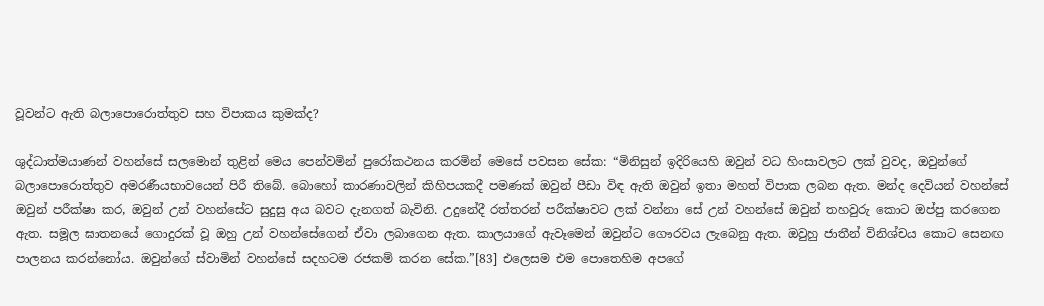වූවන්ට ඇති බලාපොරොත්තුව සහ විපාකය කුමක්ද?

ශුද්ධාත්මයාණන් වහන්සේ සලමොන් තුළින් මෙය පෙන්වමින් පුරෝකථනය කරමින් මෙසේ පවසන සේක: “මිනිසුන් ඉදිරියෙහි ඔවුන් වධ හිංසාවලට ලක් වුවද, ඔවුන්ගේ බලාපොරොත්තුව අමරණීයභාවයෙන් පිරී තිබේ. බොහෝ කාරණාවලින් කිහිපයකදී පමණක් ඔවුන් පීඩා විඳ ඇති ඔවුන් ඉතා මහත් විපාක ලබන ඇත. මන්ද දෙවියන් වහන්සේ ඔවුන් පරීක්ෂා කර, ඔවුන් උන් වහන්සේට සුදුසු අය බවට දැනගත් බැවිනි. උදුනේදී රත්තරන් පරීක්ෂාවට ලක් වන්නා සේ උන් වහන්සේ ඔවුන් තහවුරු කොට ඔප්පු කරගෙන ඇත. සමූල ඝාතනයේ ගොදුරක් වූ ඔහු උන් වහන්සේගෙන් ඒවා ලබාගෙන ඇත. කාලයාගේ ඇවෑමෙන් ඔවුන්ට ගෞරවය ලැබෙනු ඇත. ඔවුහු ජාතීන් විනිශ්චය කොට සෙනඟ පාලනය කරන්නෝය. ඔවුන්ගේ ස්වාමින් වහන්සේ සදහටම රජකම් කරන සේක.”[83] එලෙසම එම පොතෙහිම අපගේ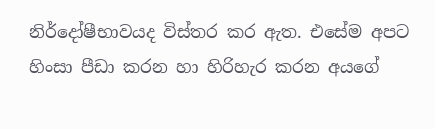නිර්දෝෂීභාවයද විස්තර කර ඇත. එසේම අපට හිංසා පීඩා කරන හා හිරිහැර කරන අයගේ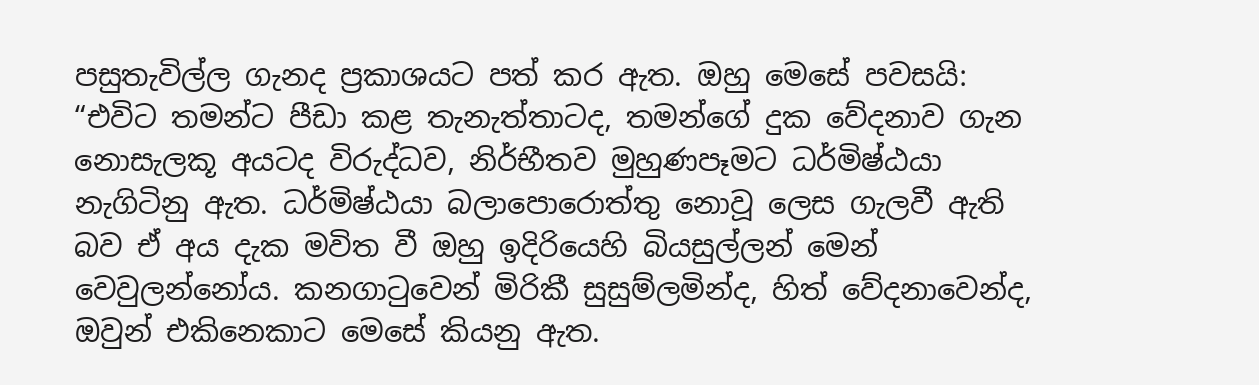පසුතැවිල්ල ගැනද ප්‍රකාශයට පත් කර ඇත. ඔහු මෙසේ පවසයි: “එවිට තමන්ට පීඩා කළ තැනැත්තාටද, තමන්ගේ දුක වේදනාව ගැන නොසැලකූ අයටද විරුද්ධව, නිර්භීතව මුහුණපෑමට ධර්මිෂ්ඨයා නැගිටිනු ඇත. ධර්මිෂ්ඨයා බලාපොරොත්තු නොවූ ලෙස ගැලවී ඇති බව ඒ අය දැක මවිත වී ඔහු ඉදිරියෙහි බියසුල්ලන් මෙන් වෙවුලන්නෝය. කනගාටුවෙන් මිරිකී සුසුම්ලමින්ද, හිත් වේදනාවෙන්ද, ඔවුන් එකිනෙකාට මෙසේ කියනු ඇත.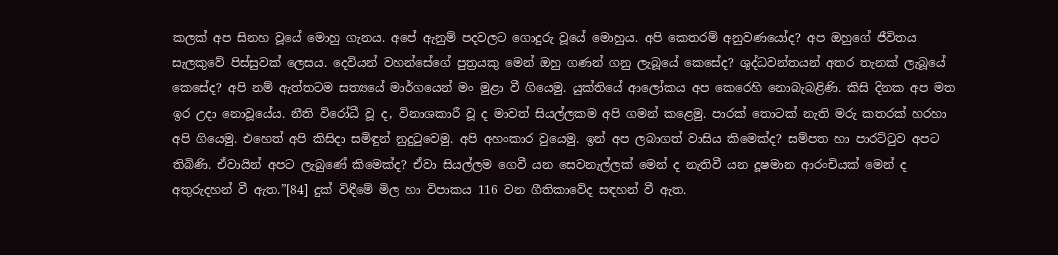කලක් අප සිනහ වූයේ මොහු ගැනය. අපේ ඇනුම් පදවලට ගොදුරු වූයේ මොහුය. අපි කෙතරම් අනුවණයෝද? අප ඔහුගේ ජීවිතය සැලකුවේ පිස්සුවක් ලෙසය. දෙවියන් වහන්සේගේ පුත්‍රයකු මෙන් ඔහු ගණන් ගනු ලැබූයේ කෙසේද? ශුද්ධවන්තයන් අතර තැනක් ලැබූයේ කෙසේද? අපි නම් ඇත්තටම සත්‍යයේ මාර්ගයෙන් මං මුළා වී ගියෙමු. යුක්තියේ ආලෝකය අප කෙරෙහි නොබැබළිණි. කිසි දිනක අප මත ඉර උදා නොවූයේය. නීති විරෝධී වූ ද, විනාශකාරී වූ ද මාවත් සියල්ලකම අපි ගමන් කළෙමු. පාරක් තොටක් නැති මරු කතරක් හරහා අපි ගියෙමු. එහෙත් අපි කිසිදා සමිඳුන් නුදුටුවෙමු. අපි අහංකාර වුයෙමු. ඉන් අප ලබාගත් වාසිය කිමෙක්ද? සම්පත හා පාරට්ටුව අපට තිබිණි. ඒවායින් අපට ලැබුණේ කිමෙක්ද? ඒවා සියල්ලම ගෙවී යන සෙවනැල්ලක් මෙන් ද නැතිවී යන දූෂමාන ආරංචියක් මෙන් ද අතුරුදහන් වී ඇත.”[84] දුක් විඳීමේ මිල හා විපාකය 116 වන ගීතිකාවේද සඳහන් වී ඇත.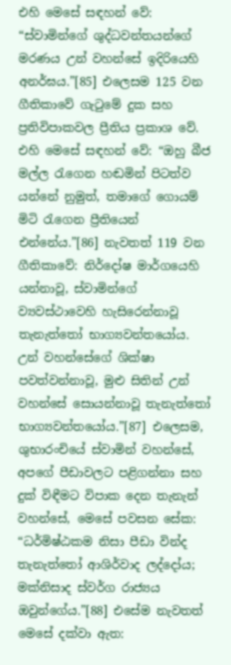එහි මෙසේ සඳහන් වේ: “ස්වාමින්ගේ ශුද්ධවන්තයන්ගේ මරණය උන් වහන්සේ ඉදිරියෙහි අනර්ඝය.”[85] එලෙසම 125 වන ගීතිකාවේ ගැටුමේ දුක සහ ප්‍රතිවිපාකවල ප්‍රීතිය ප්‍රකාශ වේ. එහි මෙසේ සඳහන් වේ: “ඔහු බීජ මල්ල රැගෙන හඬමින් පිටත්ව යන්නේ නුමුත්, තමාගේ ගොයම් මිටි රැගෙන ප්‍රීතියෙන් එන්නේය.”[86] නැවතත් 119 වන ගීතිකාවේ: නිර්දෝෂ මාර්ගයෙහි යන්නාවූ, ස්වාමින්ගේ ව්‍යවස්ථාවෙහි හැසිරෙන්නාවූ තැනැත්තෝ භාග්‍යවන්තයෝය. උන් වහන්සේගේ ශික්ෂා පවත්වන්නාවූ, මුළු සිතින් උන් වහන්සේ සොයන්නාවූ තැනැත්තෝ භාග්‍යවන්තයෝය.”[87] එලෙසම, ශුභාරංචියේ ස්වාමින් වහන්සේ, අපගේ පීඩාවලට පළිගන්නා සහ දුක් විඳීමට විපාක දෙන තැනැන් වහන්සේ, මෙසේ පවසන සේක: “ධර්මිෂ්ඨකම නිසා පීඩා වින්ද තැනැත්තෝ ආශිර්වාද ලද්දෝය; මක්නිසාද ස්වර්ග රාජ්‍යය ඔවුන්ගේය.”[88] එසේම නැවතත් මෙසේ දක්වා ඇත: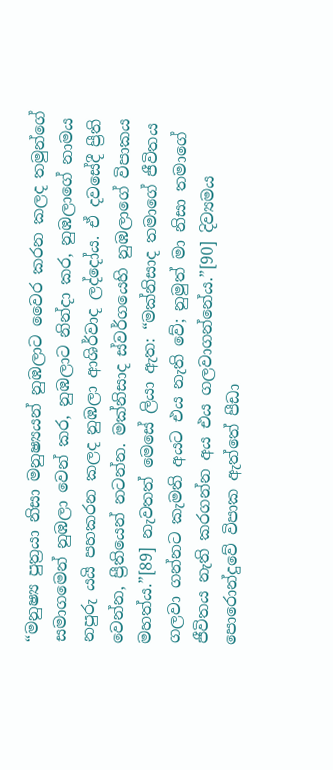“මනුෂ්‍ය පුත්‍රයා නිසා මනුෂ්‍යයන් නුඹලාට වෛර කරන කලද තමුන්ගේ සමාගමෙන් නුඹලා වෙන් කර, නුඹලාට නින්දා කර, නුඹලාගේ නාමය නපුරු යයි පහකරන කලද නුඹලා ආශිර්වාද ලද්දෝය. ඒ දවසේදී ප්‍රීති වෙන්න, ප්‍රීතියෙන් නටන්න. මක්නිසාද ස්වර්ගයෙහි නුඹලාගේ විපාකය මහත්ය.”[89] නැවතත් මෙසේ ලියා ඇත: “මක්නිසාද තමාගේ ජීවිතය ගලවා ගන්නට කැමති අයට එය නැති වේ; නුමුත් මා නිසා තමාගේ ජීවිතය නැති කරගන්න අය එය ගලවාගන්නේය.”[90] දිව්‍යමය පොරොන්දුවේ විපාක ඇත්තේ පීඩා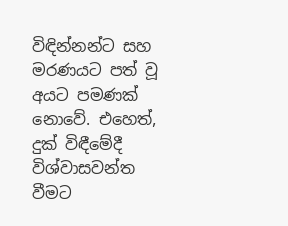විඳින්නන්ට සහ මරණයට පත් වූ අයට පමණක් නොවේ. එහෙත්, දුක් විඳීමේදී විශ්වාසවන්ත වීමට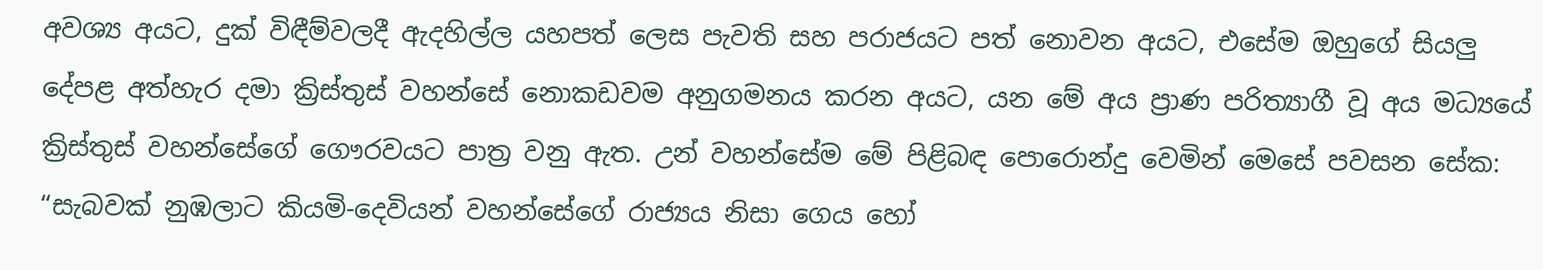අවශ්‍ය අයට, දුක් විඳීම්වලදී ඇදහිල්ල යහපත් ලෙස පැවති සහ පරාජයට පත් නොවන අයට, එසේම ඔහුගේ සියලු දේපළ අත්හැර දමා ක්‍රිස්තුස් වහන්සේ නොකඩවම අනුගමනය කරන අයට, යන මේ අය ප්‍රාණ පරිත්‍යාගී වූ අය මධ්‍යයේ ක්‍රිස්තුස් වහන්සේගේ ගෞරවයට පාත්‍ර වනු ඇත. උන් වහන්සේම මේ පිළිබඳ පොරොන්දු වෙමින් මෙසේ පවසන සේක: “සැබවක් නුඹලාට කියමි-දෙවියන් වහන්සේගේ රාජ්‍යය නිසා ගෙය හෝ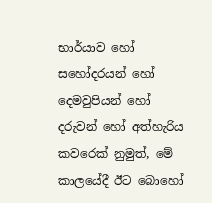භාර්යාව හෝ සහෝදරයන් හෝ දෙමවුපියන් හෝ දරුවන් හෝ අත්හැරිය කවරෙක් නුමුත්, මේ කාලයේදී ඊට බොහෝ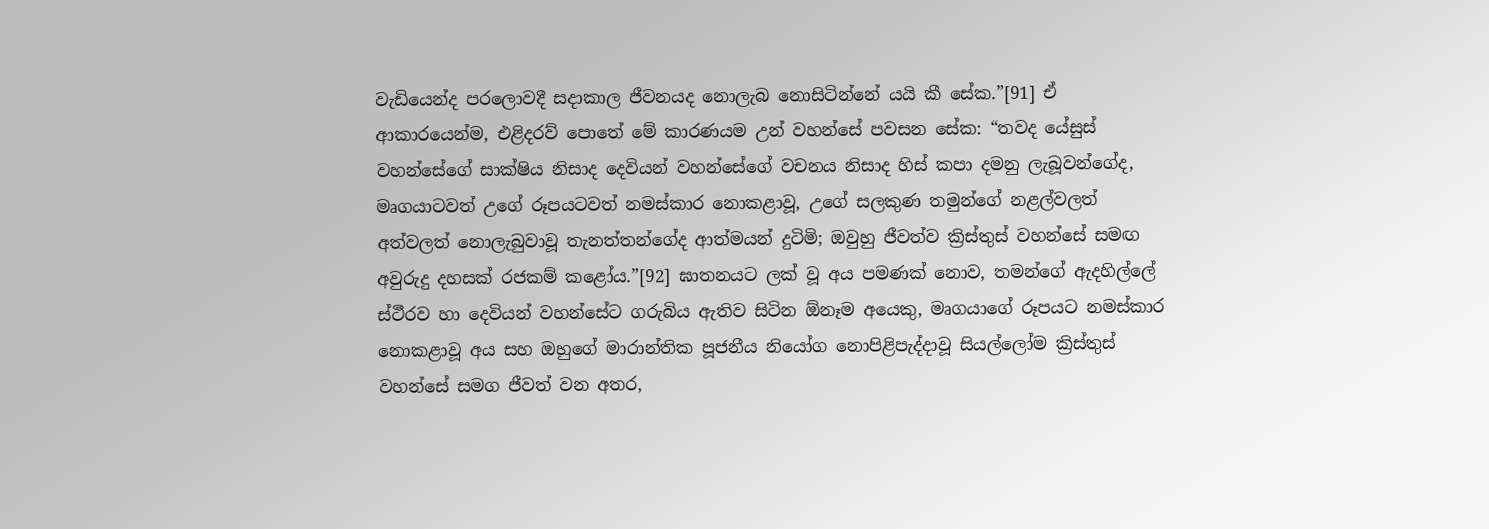වැඩියෙන්ද පරලොවදී සදාකාල ජීවනයද නොලැබ නොසිටින්නේ යයි කී සේක.”[91] ඒ ආකාරයෙන්ම, එළිදරව් පොතේ මේ කාරණයම උන් වහන්සේ පවසන සේක: “තවද යේසුස් වහන්සේගේ සාක්ෂිය නිසාද දෙවියන් වහන්සේගේ වචනය නිසාද හිස් කපා දමනු ලැබූවන්ගේද, මෘගයාටවත් උගේ රූපයටවත් නමස්කාර නොකළාවූ, උගේ සලකුණ තමුන්ගේ නළල්වලත් අත්වලත් නොලැබුවාවූ තැනත්තන්ගේද ආත්මයන් දුටිමි; ඔවුහු ජීවත්ව ක්‍රිස්තුස් වහන්සේ සමඟ අවුරුදු දහසක් රජකම් කළෝය.”[92] ඝාතනයට ලක් වූ අය පමණක් නොව, තමන්ගේ ඇදහිල්ලේ ස්ථීරව හා දෙවියන් වහන්සේට ගරුබිය ඇතිව සිටින ඕනෑම අයෙකු, මෘගයාගේ රූපයට නමස්කාර නොකළාවූ අය සහ ඔහුගේ මාරාන්තික පූජනීය නියෝග නොපිළිපැද්දාවූ සියල්ලෝම ක්‍රිස්තුස් වහන්සේ සමග ජීවත් වන අතර,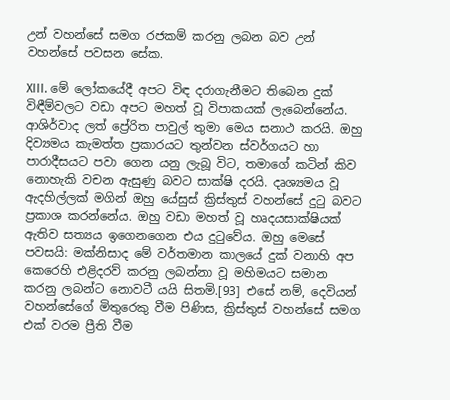උන් වහන්සේ සමග රජකම් කරනු ලබන බව උන් වහන්සේ පවසන සේක.

XIII. මේ ලෝකයේදී අපට විඳ දරාගැනීමට තිබෙන දුක් විඳීම්වලට වඩා අපට මහත් වූ විපාකයක් ලැබෙන්නේය. ආශිර්වාද ලත් ප්‍රේරිත පාවුල් තුමා මෙය සනාථ කරයි. ඔහු දිව්‍යමය කැමත්ත ප්‍රකාරයට තුන්වන ස්වර්ගයට හා පාරාදීසයට පවා ගෙන යනු ලැබූ විට, තමාගේ කටින් කිව නොහැකි වචන ඇසුණු බවට සාක්ෂි දරයි. දෘශ්‍යමය වූ ඇදහිල්ලක් මගින් ඔහු යේසුස් ක්‍රිස්තුස් වහන්සේ දුටු බවට ප්‍රකාශ කරන්නේය. ඔහු වඩා මහත් වූ හෘදයසාක්ෂියක් ඇතිව සත්‍යය ඉගෙනගෙන එය දුටුවේය. ඔහු මෙසේ පවසයි: මක්නිසාද මේ වර්තමාන කාලයේ දුක් වනාහි අප කෙරෙහි එළිදරව් කරනු ලබන්නා වූ මහිමයට සමාන කරනු ලබන්ට නොවටී යයි සිතමි.[93] එසේ නම්, දෙවියන් වහන්සේගේ මිතුරෙකු වීම පිණිස, ක්‍රිස්තුස් වහන්සේ සමග එක් වරම ප්‍රීති වීම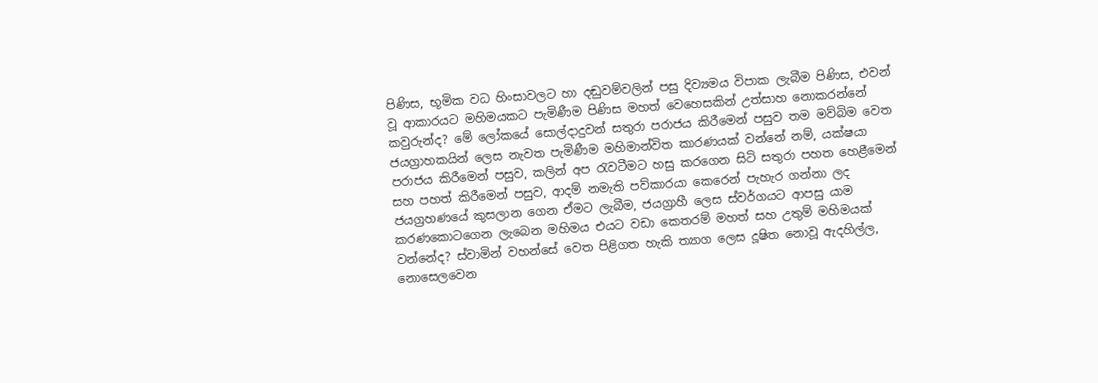පිණිස, භූමික වධ හිංසාවලට හා දඬුවම්වලින් පසු දිව්‍යමය විපාක ලැබීම පිණිස, එවන් වූ ආකාරයට මහිමයකට පැමිණීම පිණිස මහත් වෙහෙසකින් උත්සාහ නොකරන්නේ කවුරුන්ද? මේ ලෝකයේ සොල්දාදුවන් සතුරා පරාජය කිරීමෙන් පසුව තම මව්බිම වෙත ජයග්‍රාහකයින් ලෙස නැවත පැමිණීම මහිමාන්විත කාරණයක් වන්නේ නම්, යක්ෂයා පරාජය කිරීමෙන් පසුව, කලින් අප රැවටීමට හසු කරගෙන සිටි සතුරා පහත හෙළීමෙන් සහ පහත් කිරීමෙන් පසුව, ආදම් නමැති පව්කාරයා කෙරෙන් පැහැර ගන්නා ලද ජයග්‍රහණයේ කුසලාන ගෙන ඒමට ලැබීම, ජයග්‍රාහී ලෙස ස්වර්ගයට ආපසු යාම කරණකොටගෙන ලැබෙන මහිමය එයට වඩා කෙතරම් මහත් සහ උතුම් මහිමයක් වන්නේද? ස්වාමින් වහන්සේ වෙත පිළිගත හැකි ත්‍යාග ලෙස දූෂිත නොවූ ඇදහිල්ල, නොසෙලවෙන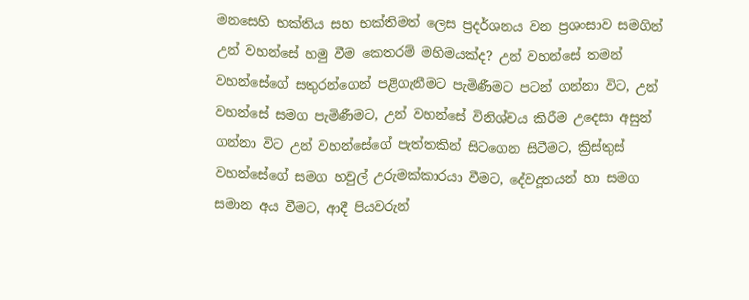මනසෙහි භක්තිය සහ භක්තිමත් ලෙස ප්‍රදර්ශනය වන ප්‍රශංසාව සමගින් උන් වහන්සේ හමු වීම කෙතරම් මහිමයක්ද? උන් වහන්සේ තමන් වහන්සේගේ සතුරන්ගෙන් පළිගැනීමට පැමිණීමට පටන් ගන්නා විට, උන් වහන්සේ සමග පැමිණීමට, උන් වහන්සේ විනිශ්චය කිරීම උදෙසා අසුන් ගන්නා විට උන් වහන්සේගේ පැත්තකින් සිටගෙන සිටීමට, ක්‍රිස්තුස් වහන්සේගේ සමග හවුල් උරුමක්කාරයා වීමට, දේවදූතයන් හා සමග සමාන අය වීමට, ආදී පියවරුන්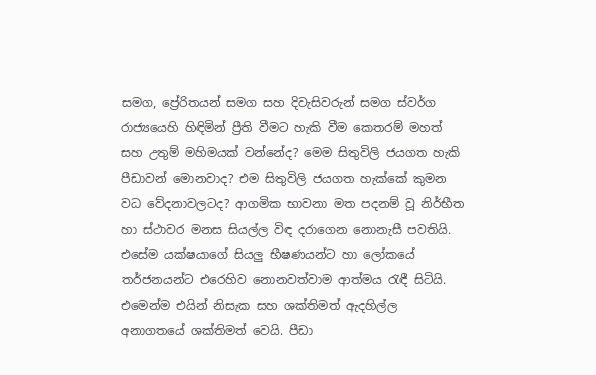සමග, ප්‍රේරිතයන් සමග සහ දිවැසිවරුන් සමග ස්වර්ග රාජ්‍යයෙහි හිඳිමින් ප්‍රීති වීමට හැකි වීම කෙතරම් මහත් සහ උතුම් මහිමයක් වන්නේද? මෙම සිතුවිලි ජයගත හැකි පීඩාවන් මොනවාද? එම සිතුවිලි ජයගත හැක්කේ කුමන වධ වේදනාවලටද? ආගමික භාවනා මත පදනම් වූ නිර්භීත හා ස්ථාවර මනස සියල්ල විඳ දරාගෙන නොනැසී පවතියි. එසේම යක්ෂයාගේ සියලු භීෂණයන්ට හා ලෝකයේ තර්ජනයන්ට එරෙහිව නොනවත්වාම ආත්මය රැඳී සිටියි. එමෙන්ම එයින් නිසැක සහ ශක්තිමත් ඇදහිල්ල අනාගතයේ ශක්තිමත් වෙයි. පීඩා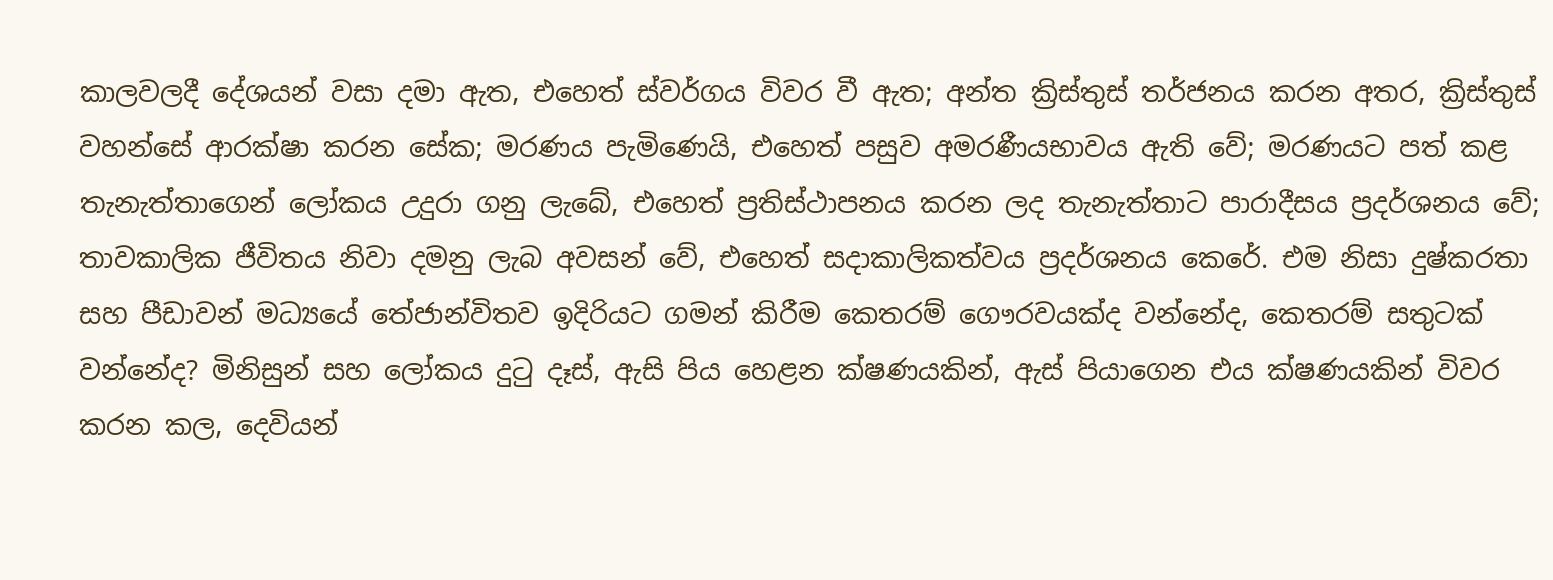කාලවලදී දේශයන් වසා දමා ඇත, එහෙත් ස්වර්ගය විවර වී ඇත; අන්ත ක්‍රිස්තුස් තර්ජනය කරන අතර, ක්‍රිස්තුස් වහන්සේ ආරක්ෂා කරන සේක; මරණය පැමිණෙයි, එහෙත් පසුව අමරණීයභාවය ඇති වේ; මරණයට පත් කළ තැනැත්තාගෙන් ලෝකය උදුරා ගනු ලැබේ, එහෙත් ප්‍රතිස්ථාපනය කරන ලද තැනැත්තාට පාරාදීසය ප්‍රදර්ශනය වේ; තාවකාලික ජීවිතය නිවා දමනු ලැබ අවසන් වේ, එහෙත් සදාකාලිකත්වය ප්‍රදර්ශනය කෙරේ. එම නිසා දුෂ්කරතා සහ පීඩාවන් මධ්‍යයේ තේජාන්විතව ඉදිරියට ගමන් කිරීම කෙතරම් ගෞරවයක්ද වන්නේද, කෙතරම් සතුටක් වන්නේද? මිනිසුන් සහ ලෝකය දුටු දෑස්, ඇසි පිය හෙළන ක්ෂණයකින්, ඇස් පියාගෙන එය ක්ෂණයකින් විවර කරන කල, දෙවියන්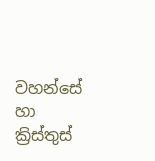වහන්සේ හා ක්‍රිස්තුස්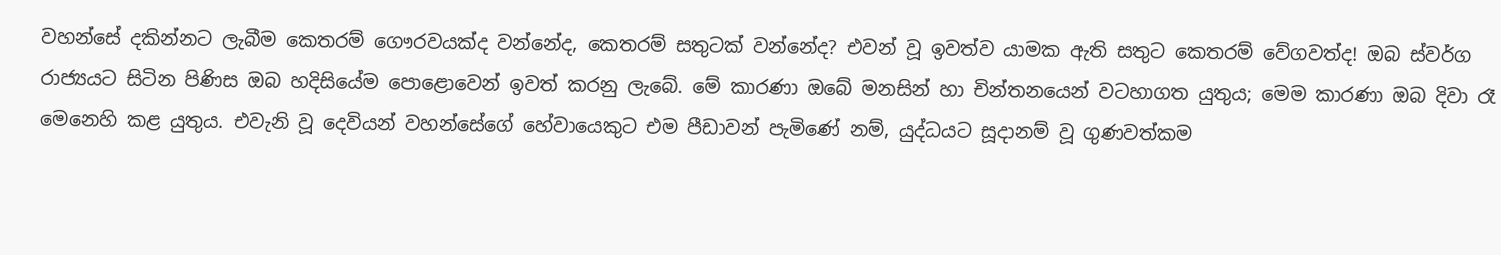වහන්සේ දකින්නට ලැබීම කෙතරම් ගෞරවයක්ද වන්නේද, කෙතරම් සතුටක් වන්නේද? එවන් වූ ඉවත්ව යාමක ඇති සතුට කෙතරම් වේගවත්ද! ඔබ ස්වර්ග රාජ්‍යයට සිටින පිණිස ඔබ හදිසියේම පොළොවෙන් ඉවත් කරනු ලැබේ. මේ කාරණා ඔබේ මනසින් හා චින්තනයෙන් වටහාගත යුතුය; මෙම කාරණා ඔබ දිවා රෑ මෙනෙහි කළ යුතුය. එවැනි වූ දෙවියන් වහන්සේගේ හේවායෙකුට එම පීඩාවන් පැමිණේ නම්, යුද්ධයට සූදානම් වූ ගුණවත්කම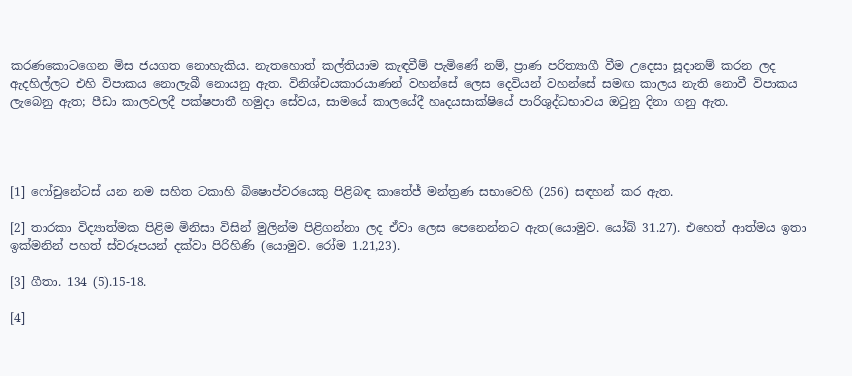කරණකොටගෙන මිස ජයගත නොහැකිය. නැතහොත් කල්තියාම කැඳවීම් පැමිණේ නම්, ප්‍රාණ පරිත්‍යාගී වීම උදෙසා සූදානම් කරන ලද ඇදහිල්ලට එහි විපාකය නොලැබී නොයනු ඇත. විනිශ්චයකාරයාණන් වහන්සේ ලෙස දෙවියන් වහන්සේ සමඟ කාලය නැති නොවී විපාකය ලැබෙනු ඇත; පීඩා කාලවලදී පක්ෂපාතී හමුදා සේවය, සාමයේ කාලයේදී හෘදයසාක්ෂියේ පාරිශුද්ධභාවය ඔටුනු දිනා ගනු ඇත.




[1] ෆෝචුනේටස් යන නම සහිත ටකාහි බිෂොප්වරයෙකු පිළිබඳ කාතේජ් මන්ත්‍රණ සභාවෙහි (256) සඳහන් කර ඇත.

[2] තාරකා විද්‍යාත්මක පිළිම මිනිසා විසින් මුලින්ම පිළිගන්නා ලද ඒවා ලෙස පෙනෙන්නට ඇත(යොමුව. යෝබ් 31.27). එහෙත් ආත්මය ඉතා ඉක්මනින් පහත් ස්වරූපයන් දක්වා පිරිහිණි (යොමුව. රෝම 1.21,23).

[3] ගීතා. 134 (5).15-18.

[4]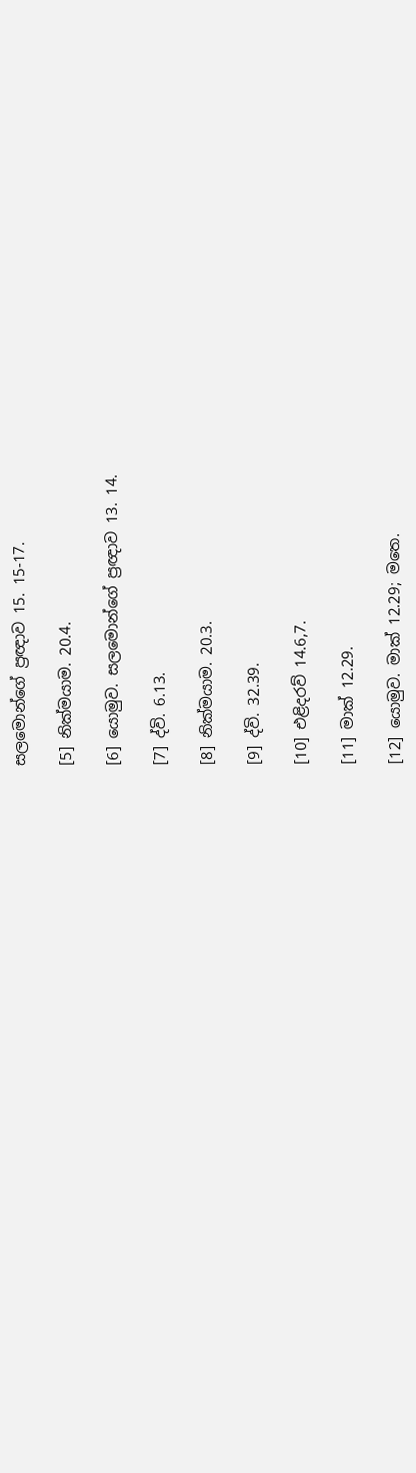සලමොන්ගේ ප්‍රඥාව 15. 15-17.

[5] නික්මයාම. 20.4.

[6] යොමුව. සලමොන්ගේ ප්‍රඥාව 13. 14.

[7] ද්වි. 6.13.

[8] නික්මයාම. 20.3.

[9] ද්වි. 32.39.

[10] එළිදරව් 14.6,7.

[11] මාක් 12.29.

[12] යොමුව. මාක් 12.29; මතෙ.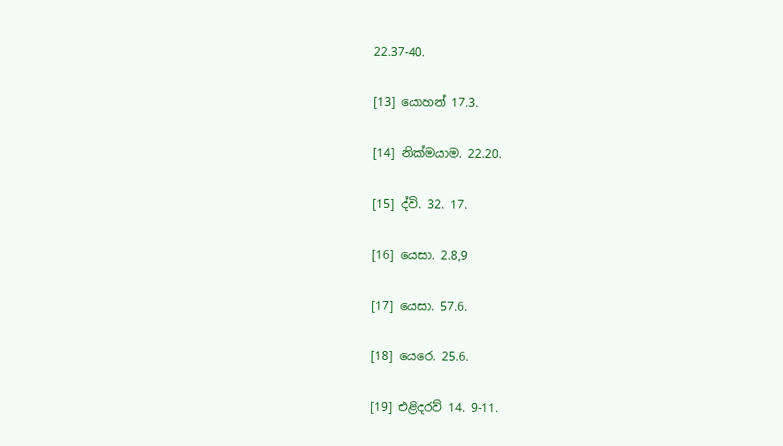22.37-40.

[13] යොහන් 17.3.

[14] නික්මයාම. 22.20.

[15] ද්වි. 32. 17.

[16] යෙසා. 2.8,9

[17] යෙසා. 57.6.

[18] යෙරෙ. 25.6.

[19] එළිදරව් 14. 9-11.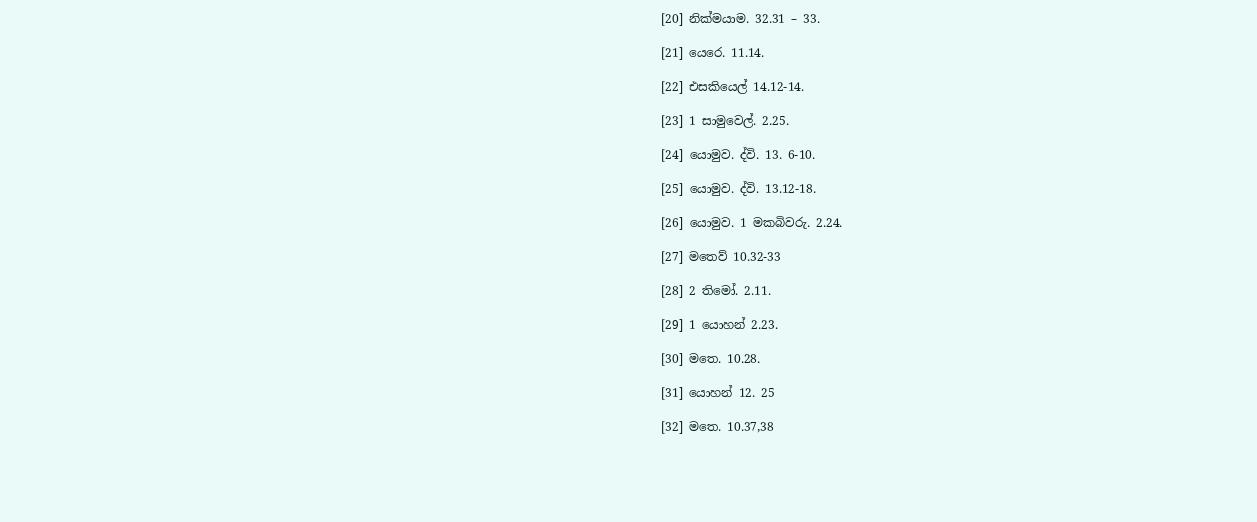[20] නික්මයාම. 32.31 – 33.

[21] යෙරෙ. 11.14.

[22] එසකියෙල් 14.12-14.

[23] 1 සාමුවෙල්. 2.25.

[24] යොමුව. ද්වි. 13. 6-10.

[25] යොමුව. ද්වි. 13.12-18.

[26] යොමුව. 1 මකබිවරු. 2.24.

[27] මතෙව් 10.32-33

[28] 2 තිමෝ. 2.11.

[29] 1 යොහන් 2.23.

[30] මතෙ. 10.28.

[31] යොහන් 12. 25

[32] මතෙ. 10.37,38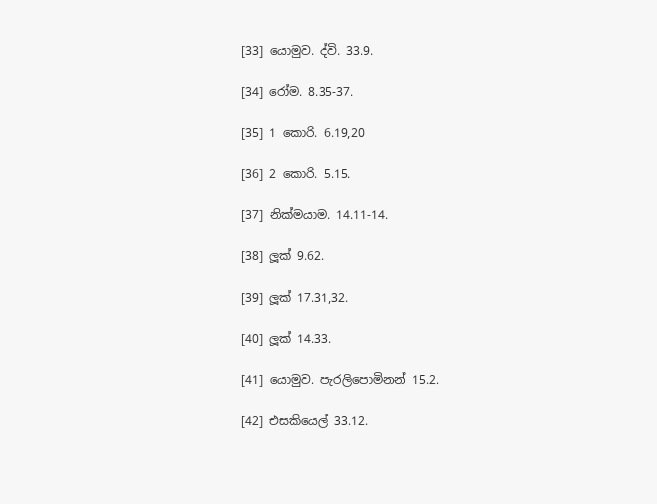[33] යොමුව. ද්වි. 33.9.

[34] රෝම. 8.35-37.

[35] 1 කොරි. 6.19,20

[36] 2 කොරි. 5.15.

[37] නික්මයාම. 14.11-14.

[38] ලූක් 9.62.

[39] ලූක් 17.31,32.

[40] ලූක් 14.33.

[41] යොමුව. පැරලිපොමිනන් 15.2.

[42] එසකියෙල් 33.12.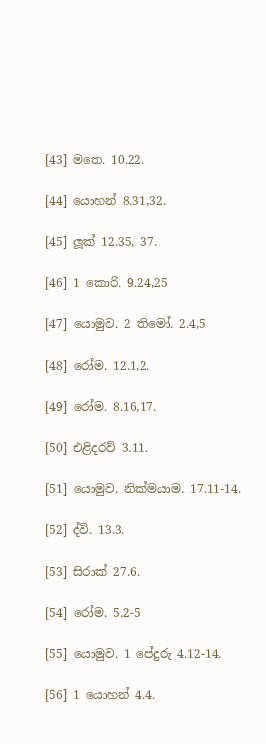[43] මතෙ. 10.22.

[44] යොහන් 8.31,32.

[45] ලූක් 12.35, 37.

[46] 1 කොරි. 9.24,25

[47] යොමුව. 2 තිමෝ. 2.4,5

[48] රෝම. 12.1,2.

[49] රෝම. 8.16,17.

[50] එළිදරව් 3.11.

[51] යොමුව. නික්මයාම. 17.11-14.

[52] ද්වි. 13.3.

[53] සිරාක් 27.6.

[54] රෝම. 5.2-5

[55] යොමුව. 1 පේදුරු 4.12-14.

[56] 1 යොහන් 4.4.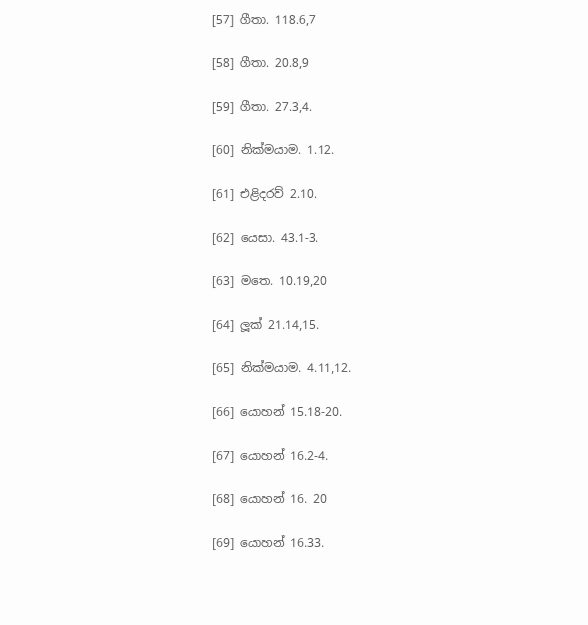[57] ගීතා. 118.6,7

[58] ගීතා. 20.8,9

[59] ගීතා. 27.3,4.

[60] නික්මයාම. 1.12.

[61] එළිදරව් 2.10.

[62] යෙසා. 43.1-3.

[63] මතෙ. 10.19,20

[64] ලූක් 21.14,15.

[65] නික්මයාම. 4.11,12.

[66] යොහන් 15.18-20.

[67] යොහන් 16.2-4.

[68] යොහන් 16. 20

[69] යොහන් 16.33.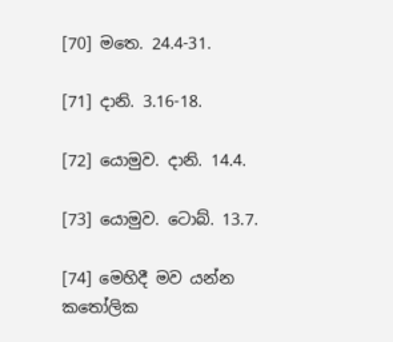[70] මතෙ. 24.4-31.

[71] දානි. 3.16-18.

[72] යොමුව. දානි. 14.4.

[73] යොමුව. ටොබ්. 13.7.

[74] මෙහිදී මව යන්න කතෝලික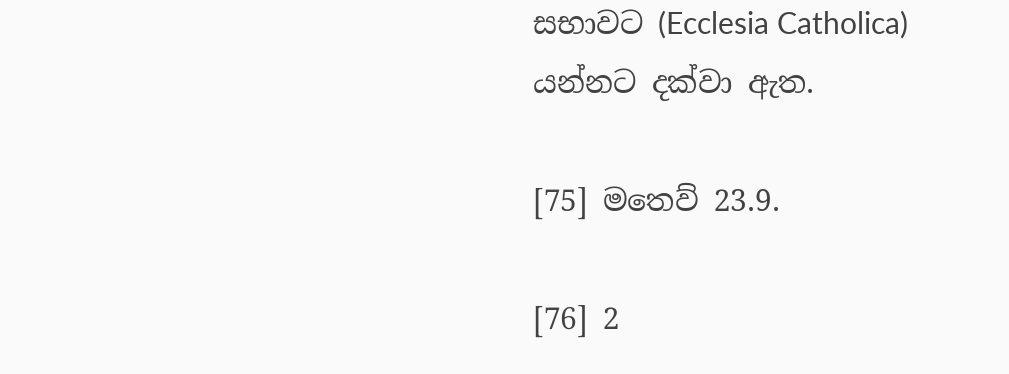සභාවට (Ecclesia Catholica) යන්නට දක්වා ඇත.

[75] මතෙව් 23.9.

[76] 2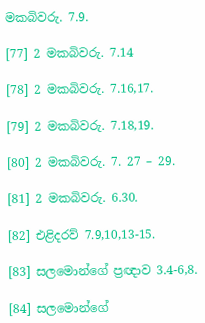මකබිවරු. 7.9.

[77] 2 මකබිවරු. 7.14

[78] 2 මකබිවරු. 7.16,17.

[79] 2 මකබිවරු. 7.18,19.

[80] 2 මකබිවරු. 7. 27 – 29.

[81] 2 මකබිවරු. 6.30.

[82] එළිදරව් 7.9,10,13-15.

[83] සලමොන්ගේ ප්‍රඥාව 3.4-6,8.

[84] සලමොන්ගේ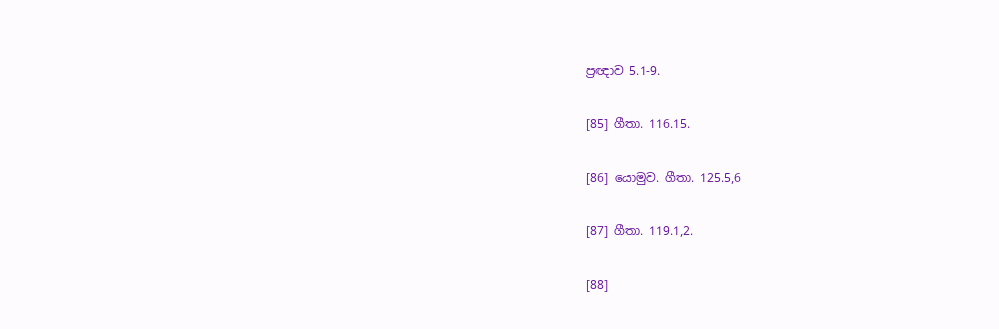ප්‍රඥාව 5.1-9.

[85] ගීතා. 116.15.

[86] යොමුව. ගීතා. 125.5,6

[87] ගීතා. 119.1,2.

[88]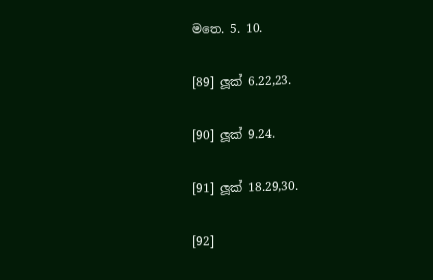මතෙ. 5. 10.

[89] ලූක් 6.22,23.

[90] ලූක් 9.24.

[91] ලූක් 18.29,30.

[92]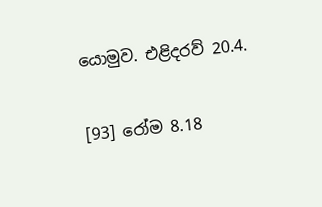යොමුව. එළිදරව් 20.4.

[93] රෝම 8.18